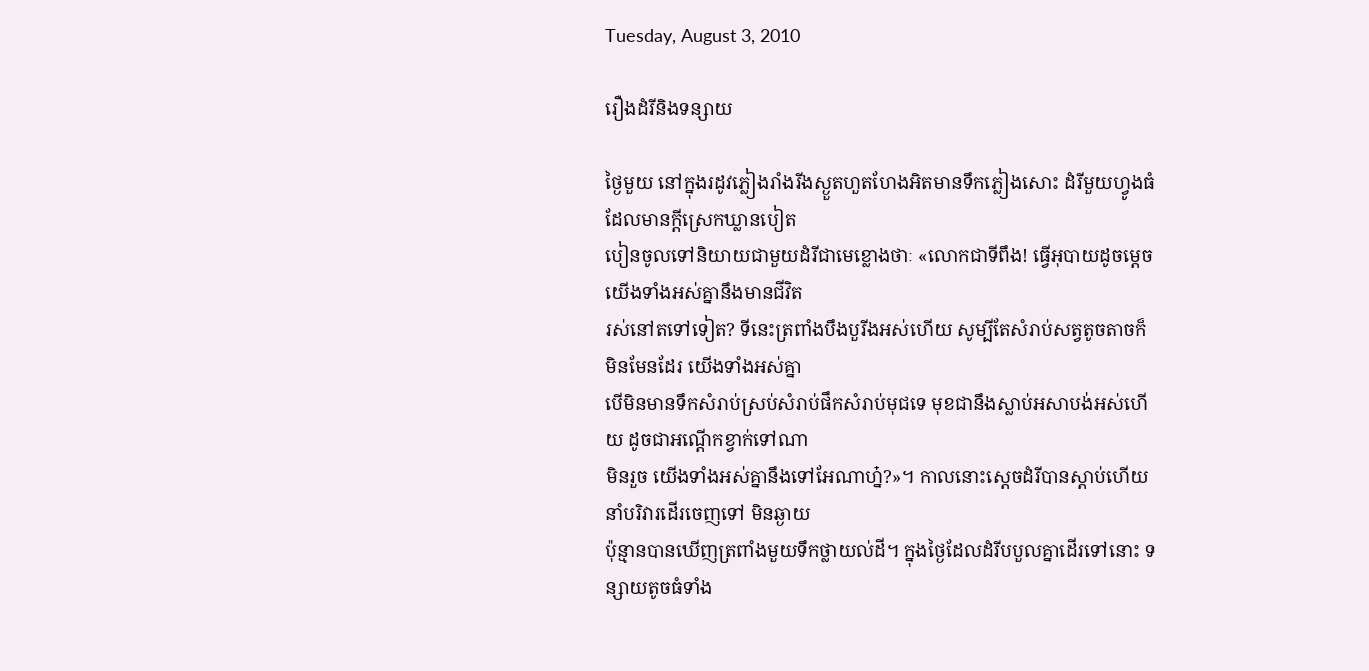Tuesday, August 3, 2010

រឿងដំរីនិងទន្សាយ

ថ្ងៃមួយ នៅក្នុងរដូវភ្លៀងរាំងរីងស្ងួតហួតហែងអិតមានទឹកភ្លៀងសោះ ដំរីមួយហ្វូងធំ ដែលមានក្ដីស្រេកឃ្លានបៀត
បៀនចូលទៅនិយាយជាមួយដំរីជាមេខ្លោងថាៈ «លោកជាទីពឹង! ធ្វើអុបាយដូចម្ដេចយើងទាំងអស់គ្នានឹងមានជីវិត
រស់នៅតទៅទៀត? ទីនេះត្រពាំងបឹងបួរីងអស់ហើយ សូម្បីតែសំរាប់សត្វតូចតាចក៏មិនមែនដែរ យើងទាំងអស់គ្នា
បើមិនមានទឹកសំរាប់ស្រប់សំរាប់ផឹកសំរាប់មុជទេ មុខជានឹងស្លាប់អសាបង់អស់ហើយ ដូចជាអណ្ដើកខ្វាក់ទៅណា
មិនរួច យើងទាំងអស់គ្នានឹងទៅអែណាហ្ន៎?»។ កាលនោះស្ដេចដំរីបានស្ដាប់ហើយ នាំបរិវារដើរចេញទៅ មិនឆ្ងាយ
ប៉ុន្មានបានឃើញត្រពាំងមួយទឹកថ្លាយល់ដី។ ក្នុងថ្ងៃដែលដំរីបបួលគ្នាដើរទៅនោះ ទន្សាយតូចធំទាំង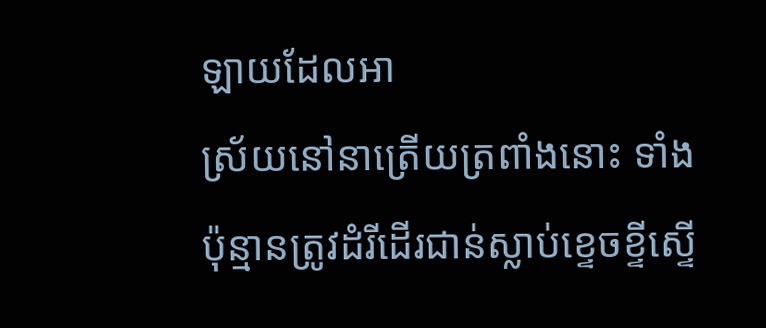ឡាយដែលអា
ស្រ័យនៅនាត្រើយត្រពាំងនោះ ទាំងប៉ុន្មានត្រូវដំរីដើរជាន់ស្លាប់ខ្ទេចខ្ទីស្ទើ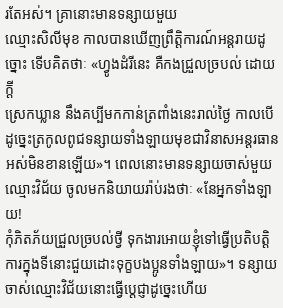រតែអស់។ គ្រានោះមានទន្សាយមួយ
ឈ្មោះសិលីមុខ កាលបានឃើញព្រឹត្ដិការណ៍អន្ដរាយដូច្នោះ ទើបគិតថាៈ «ហ្វូងដំរីនេះ គឺកងជ្រួលច្របល់ ដោយក្ដី
ស្រេកឃ្លាន នឹងគប្បីមកកាន់ត្រពាំងនេះរាល់ថ្ងៃ កាលបើដូច្នេះត្រកូលពូជទន្សាយទាំងឡាយមុខជាវិនាសអន្ដរធាន
អស់មិនខានឡើយ»។ ពេលនោះមានទន្សាយចាស់មួយឈ្មោះវិជ័យ ចូលមកនិយាយរ៉ាប់រងថាៈ «នែអ្នកទាំងឡាយ!
កុំភិតភ័យជ្រួលច្របល់ថ្វី ទុកងារអោយខ្ញុំទៅធ្វើប្រតិបត្ដិការក្នុងទីនោះជួយដោះទុក្ខបងប្អូនទាំងឡាយ»។ ទន្សាយ
ចាស់ឈ្មោះវិជ័យនោះធ្វើប្ដេជ្ញាដូច្នេះហើយ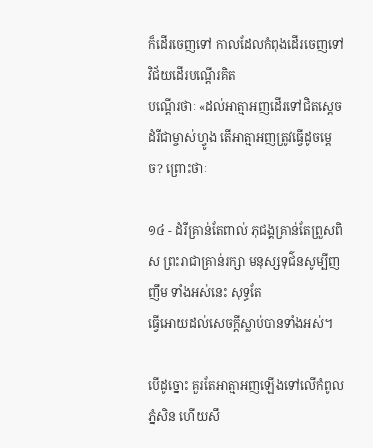ក៏ដើរចេញទៅ កាលដែលកំពុងដើរចេញទៅ វិជ័យដើរបណ្ដើរគិត
បណ្ដើរថាៈ «ដល់អាត្មាអញដើរទៅជិតស្ដេចដំរីជាម្ចាស់ហ្វូង តើអាត្មាអញត្រូវធ្វើដូចម្ដេច? ព្រោះថាៈ

១៤ - ដំរីគ្រាន់តែពាល់ ភុជង្គគ្រាន់តែព្រួសពិស ព្រះរាជាគ្រាន់រក្សា មនុស្សទុជ៌នសូម្បីញញឹម ទាំងអស់នេះ សុទ្ធតែ
ធ្វើអោយដល់សេចក្ដីស្លាប់បានទាំងអស់។

បើដូច្នោះ គួរតែអាត្មាអញឡើងទៅលើកំពូលភ្នំសិន ហើយសឹ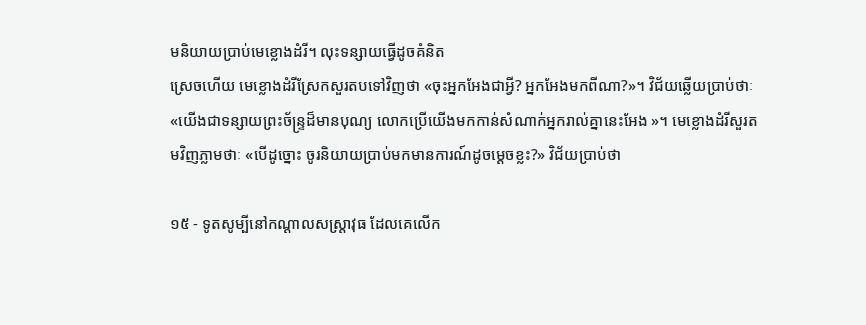មនិយាយប្រាប់មេខ្លោងដំរី។ លុះទន្សាយធ្វើដូចគំនិត
ស្រេចហើយ មេខ្លោងដំរីស្រែកសួរតបទៅវិញថា «ចុះអ្នកអែងជាអ្វី? អ្នកអែងមកពីណា?»។ វិជ័យឆ្លើយប្រាប់ថាៈ
«យើងជាទន្សាយព្រះច័ន្រ្ទដ៏មានបុណ្យ លោកប្រើយើងមកកាន់សំណាក់អ្នករាល់គ្នានេះអែង »។ មេខ្លោងដំរីសួរត
មវិញភ្លាមថាៈ «បើដូច្នោះ ចូរនិយាយប្រាប់មកមានការណ៍ដូចម្ដេចខ្លះ?» វិជ័យប្រាប់ថា

១៥ - ទូតសូម្បីនៅកណ្ដាលសស្រ្ដាវុធ ដែលគេលើក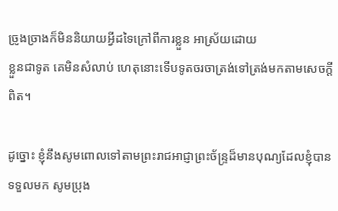ច្រូងច្រាងក៏មិននិយាយអ្វីដទៃក្រៅពីការខ្លួន អាស្រ័យដោយ
ខ្លួនជាទូត គេមិនសំលាប់ ហេតុនោះទើបទូតចរចាត្រង់ទៅត្រង់មកតាមសេចក្ដីពិត។

ដូច្នោះ ខ្ញុំនឹងសូមពោលទៅតាមព្រះរាជអាជ្ញាព្រះច័ន្រ្ទដ៏មានបុណ្យដែលខ្ញុំបានទទួលមក សូមប្រុង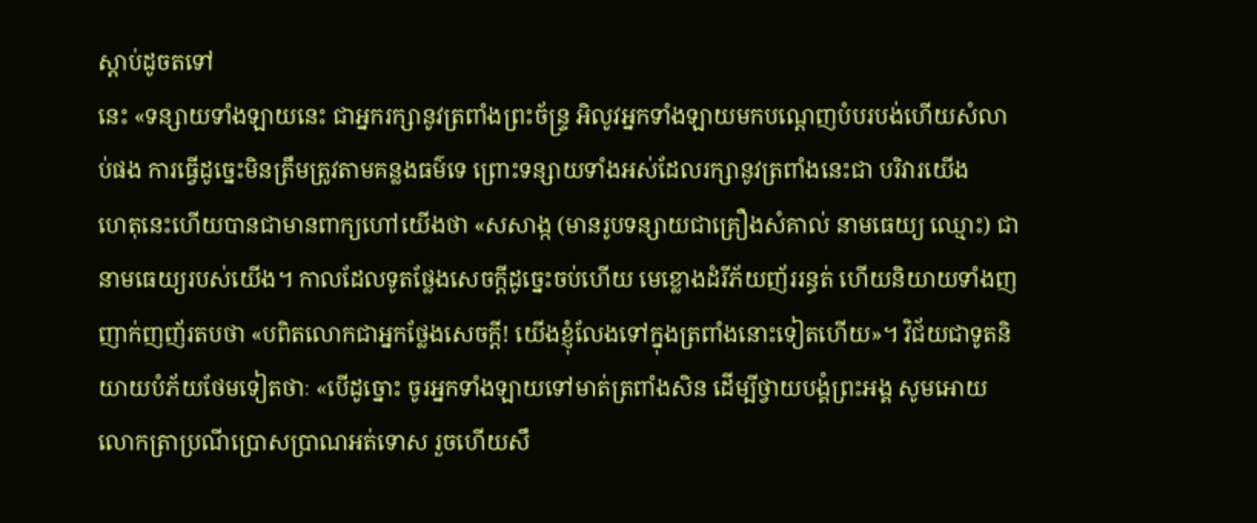ស្ដាប់ដូចតទៅ
នេះ «ទន្សាយទាំងឡាយនេះ ជាអ្នករក្សានូវត្រពាំងព្រះច័ន្រ្ទ អិលូវអ្នកទាំងឡាយមកបណ្ដេញបំបរបង់ហើយសំលា
ប់ផង ការធ្វើដូច្នេះមិនត្រឹមត្រូវតាមគន្លងធម៌ទេ ព្រោះទន្សាយទាំងអស់ដែលរក្សានូវត្រពាំងនេះជា បរិវារយើង
ហេតុនេះហើយបានជាមានពាក្យហៅយើងថា «សសាង្ក (មានរូបទន្សាយជាគ្រឿងសំគាល់ នាមធេយ្យ ឈ្មោះ) ជា
នាមធេយ្យរបស់យើង។ កាលដែលទូតថ្លែងសេចក្ដីដូច្នេះចប់ហើយ មេខ្លោងដំរីភ័យញ័ររន្ធត់ ហើយនិយាយទាំងញ
ញាក់ញញ័រតបថា «បពិតលោកជាអ្នកថ្លែងសេចក្ដី! យើងខ្ញុំលែងទៅក្នុងត្រពាំងនោះទៀតហើយ»។ វិជ័យជាទូតនិ
យាយបំភ័យថែមទៀតថាៈ «បើដូច្នោះ ចូរអ្នកទាំងឡាយទៅមាត់ត្រពាំងសិន ដើម្បីថ្វាយបង្គំព្រះអង្គ សូមអោយ
លោកត្រាប្រណីប្រោសប្រាណអត់ទោស រួចហើយសឹ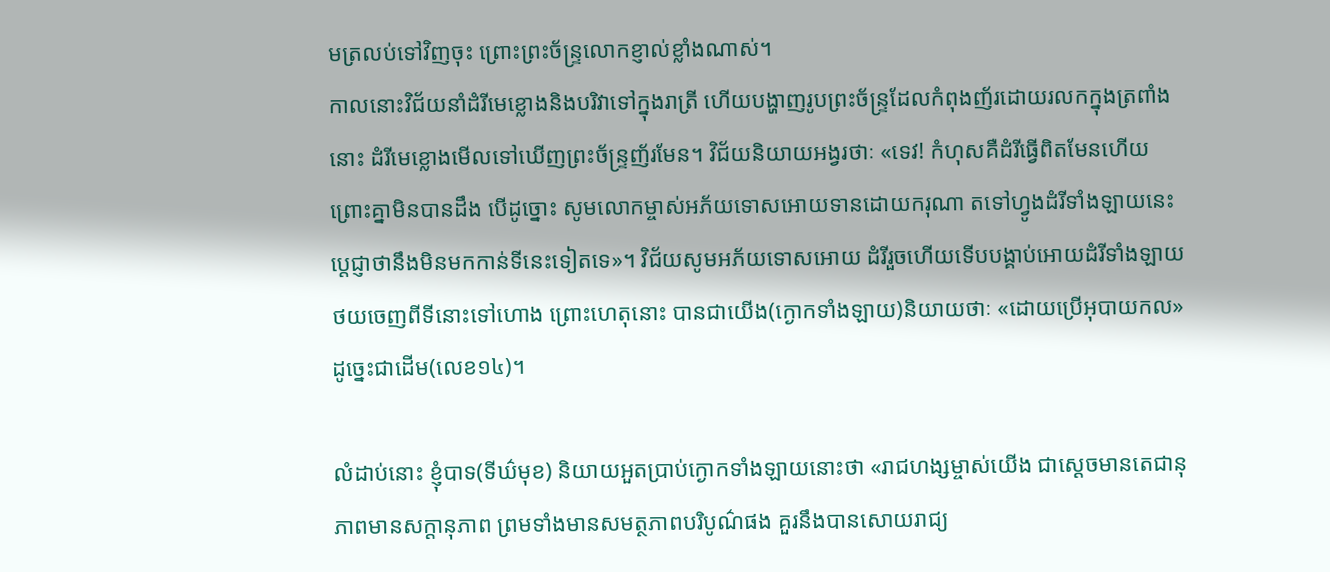មត្រលប់ទៅវិញចុះ ព្រោះព្រះច័ន្រ្ទលោកខ្ញាល់ខ្លាំងណាស់។
កាលនោះវិជ័យនាំដំរីមេខ្លោងនិងបរិវាទៅក្នុងរាត្រី ហើយបង្ហាញរូបព្រះច័ន្រ្ទដែលកំពុងញ័រដោយរលកក្នុងត្រពាំង
នោះ ដំរីមេខ្លោងមើលទៅឃើញព្រះច័ន្រ្ទញ័រមែន។ វិជ័យនិយាយអង្វរថាៈ «ទេវ! កំហុសគឺដំរីធ្វើពិតមែនហើយ
ព្រោះគ្នាមិនបានដឹង បើដូច្នោះ សូមលោកម្ចាស់អភ័យទោសអោយទានដោយករុណា តទៅហ្វូងដំរីទាំងឡាយនេះ
ប្ដេជ្ញាថានឹងមិនមកកាន់ទីនេះទៀតទេ»។ វិជ័យសូមអភ័យទោសអោយ ដំរីរួចហើយទើបបង្គាប់អោយដំរីទាំងឡាយ
ថយចេញពីទីនោះទៅហោង ព្រោះហេតុនោះ បានជាយើង(ក្ងោកទាំងឡាយ)និយាយថាៈ «ដោយប្រើអុបាយកល»
ដូច្នេះជាដើម(លេខ១៤)។

លំដាប់នោះ ខ្ញុំបាទ(ទីឃ៌មុខ) និយាយអួតប្រាប់ក្ងោកទាំងឡាយនោះថា «រាជហង្សម្ចាស់យើង ជាស្ដេចមានតេជានុ
ភាពមានសក្ដានុភាព ព្រមទាំងមានសមត្ថភាពបរិបូណ៌ផង គួរនឹងបានសោយរាជ្យ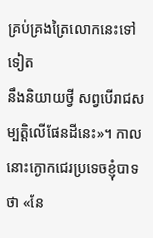គ្រប់គ្រងត្រៃលោកនេះទៅទៀត
នឹងនិយាយថ្វី សព្វបើរាជសម្បត្ដិលើផែនដីនេះ»។ កាលនោះក្ងោកជេរប្រទេចខ្ញុំបាទថា «នែ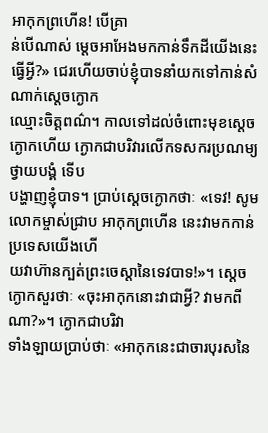អាកុកព្រហើន! បើគ្រា
ន់បើណាស់ ម្ដេចអាអែងមកកាន់ទឹកដីយើងនេះធ្វើអ្វី?» ជេរហើយចាប់ខ្ញុំបាទនាំយកទៅកាន់សំណាក់ស្ដេចក្ងោក
ឈ្មោះចិត្ដពណ៌។ កាលទៅដល់ចំពោះមុខស្ដេចក្ងោកហើយ ក្ងោកជាបរិវារលើកទសករប្រណម្យថ្វាយបង្គំ ទើប
បង្ហាញខ្ញុំបាទ។ ប្រាប់ស្ដេចក្ងោកថាៈ «ទេវ! សូមលោកម្ចាស់ជ្រាប អាកុកព្រហើន នេះវាមកកាន់ប្រទេសយើងហើ
យវាហ៊ានក្បត់ព្រះចេស្ដានៃទេវបាទ!»។ ស្ដេចក្ងោកសួរថាៈ «ចុះអាកុកនោះវាជាអ្វី? វាមកពីណា?»។ ក្ងោកជាបរិវា
ទាំងឡាយប្រាប់ថាៈ «អាកុកនេះជាចារបុរសនៃ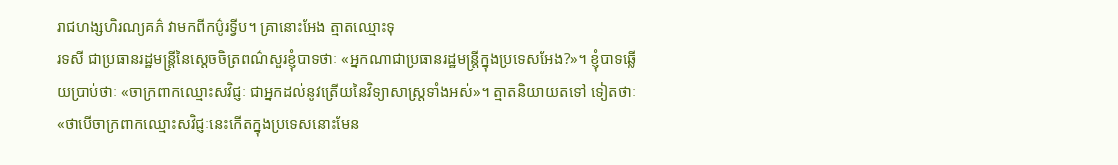រាជហង្សហិរណ្យគភ៌ វាមកពីកប៌ូរទ្វីប។ គ្រានោះអែង ត្មាតឈ្មោះទុ
រទសី ជាប្រធានរដ្ឋមន្រ្ដីនៃស្ដេចចិត្រពណ៌សួរខ្ញុំបាទថាៈ «អ្នកណាជាប្រធានរដ្ឋមន្រ្ដីក្នុងប្រទេសអែង?»។ ខ្ញុំបាទឆ្លើ
យប្រាប់ថាៈ «ចាក្រពាកឈ្មោះសវិជ្ញៈ ជាអ្នកដល់នូវត្រើយនៃវិទ្យាសាស្រ្ដទាំងអស់»។ ត្មាតនិយាយតទៅ ទៀតថាៈ
«ថាបើចាក្រពាកឈ្មោះសវិជ្ញៈនេះកើតក្នុងប្រទេសនោះមែន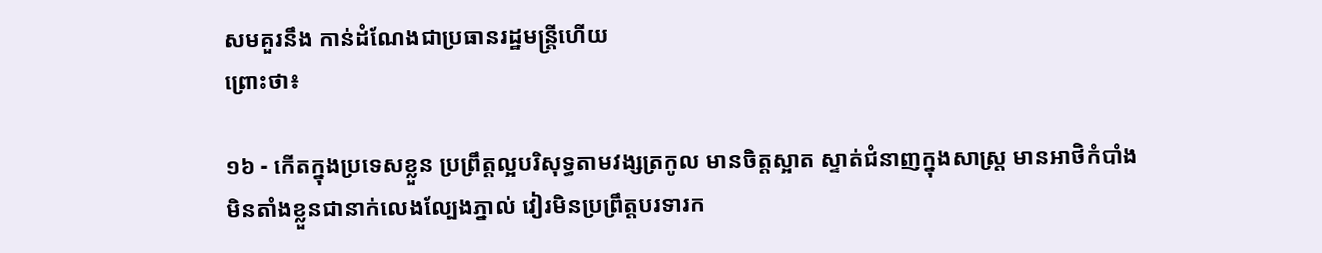សមគួរនឹង កាន់ដំណែងជាប្រធានរដ្ឋមន្រ្ដីហើយ
ព្រោះថា៖

១៦ - កើតក្នុងប្រទេសខ្លួន ប្រព្រឹត្ដល្អបរិសុទ្ធតាមវង្សត្រកូល មានចិត្ដស្អាត ស្ទាត់ជំនាញក្នុងសាស្រ្ដ មានអាថិកំបាំង
មិនតាំងខ្លួនជានាក់លេងល្បែងភ្នាល់ វៀរមិនប្រព្រឹត្ដបរទារក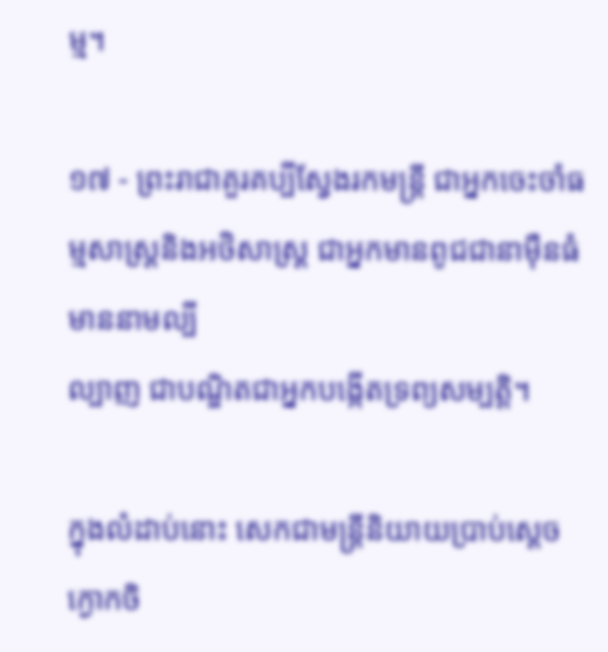ម្ម។

១៧ - ព្រះរាជាគួរគប្បីស្វែងរកមន្រ្ដី ជាអ្នកចេះចាំធម្មសាស្រ្ដនិងអថិសាស្រ្ដ ជាអ្នកមានពូជជានាម៉ឺនធំ មាននាមល្បី
ល្បាញ ជាបណ្ឌិតជាអ្នកបង្កើតទ្រព្យសម្បត្ដិ។

ក្នុងលំដាប់នោះ សេកជាមន្រ្ដីនិយាយប្រាប់ស្ដេចក្ងោកចិ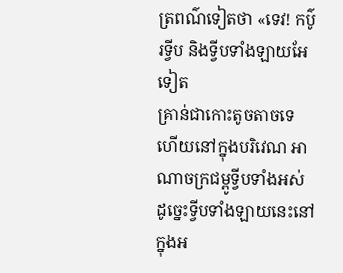ត្រពណ៌ទៀតថា «ទេវ! កប៌ូរទ្វីប និងទ្វីបទាំងឡាយអែទៀត
គ្រាន់ជាកោះតូចតាចទេ ហើយនៅក្នុងបរិវេណ អាណាចក្រជម្ពូទ្វីបទាំងអស់ ដូច្នេះទ្វីបទាំងឡាយនេះនៅក្នុងអ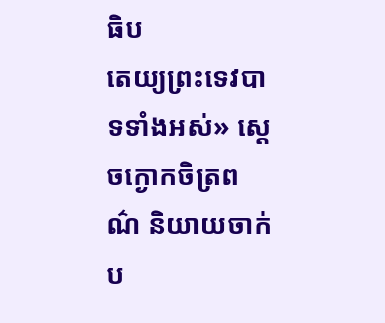ធិប
តេយ្យព្រះទេវបាទទាំងអស់» ស្ដេចក្ងោកចិត្រពណ៌ និយាយចាក់ប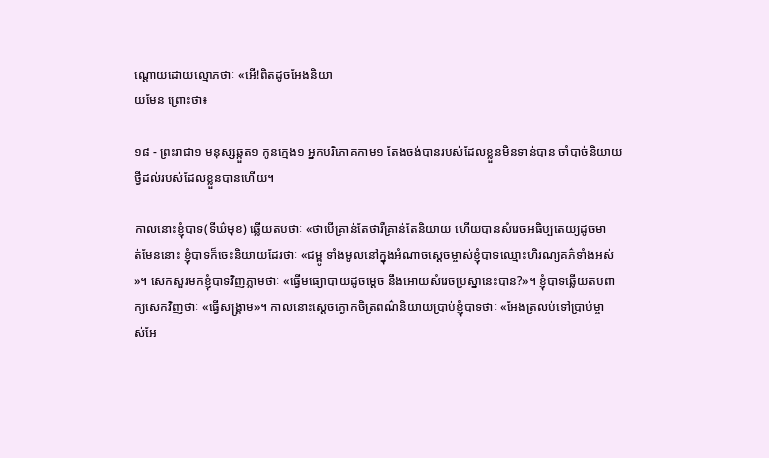ណ្ដោយដោយល្មោភថាៈ «អើ!ពិតដូចអែងនិយា
យមែន ព្រោះថា៖

១៨ - ព្រះរាជា១ មនុស្សឆ្កួត១ កូនក្មេង១ អ្នកបរិភោគកាម១ តែងចង់បានរបស់ដែលខ្លួនមិនទាន់បាន ចាំបាច់និយាយ
ថ្វីដល់របស់ដែលខ្លួនបានហើយ។

កាលនោះខ្ញុំបាទ(ទីឃ៌មុខ) ឆ្លើយតបថាៈ «ថាបើគ្រាន់តែថារឺគ្រាន់តែនិយាយ ហើយបានសំរេចអធិប្បតេយ្យដូចមា
ត់មែននោះ ខ្ញុំបាទក៏ចេះនិយាយដែរថាៈ «ជម្ពូ ទាំងមូលនៅក្នុងអំណាចស្ដេចម្ចាស់ខ្ញុំបាទឈ្មោះហិរណ្យគភ៌ទាំងអស់
»។ សេកសួរមកខ្ញុំបាទវិញភ្លាមថាៈ «ធ្វើមធ្យោបាយដូចម្ដេច នឹងអោយសំរេចប្រស្នានេះបាន?»។ ខ្ញុំបាទឆ្លើយតបពា
ក្យសេកវិញថាៈ «ធ្វើសង្រ្គាម»។ កាលនោះស្ដេចក្ងោកចិត្រពណ៌និយាយប្រាប់ខ្ញុំបាទថាៈ «អែងត្រលប់ទៅប្រាប់ម្ចា
ស់អែ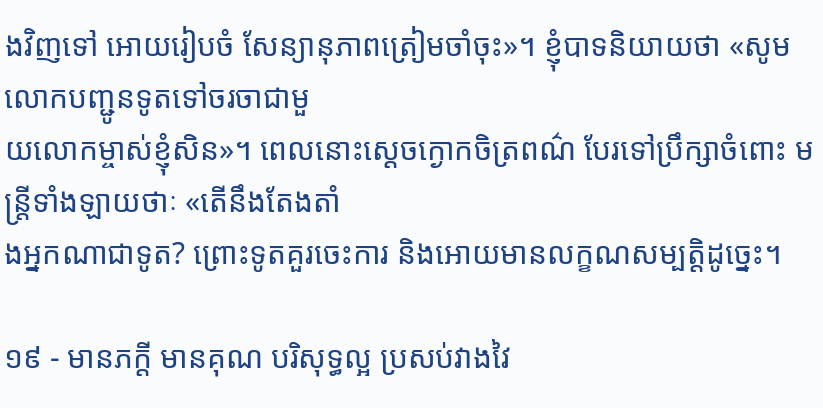ងវិញទៅ អោយរៀបចំ សែន្យានុភាពត្រៀមចាំចុះ»។ ខ្ញុំបាទនិយាយថា «សូមលោកបញ្ជូនទូតទៅចរចាជាមួ
យលោកម្ចាស់ខ្ញុំសិន»។ ពេលនោះស្ដេចក្ងោកចិត្រពណ៌ បែរទៅប្រឹក្សាចំពោះ មន្រ្ដីទាំងឡាយថាៈ «តើនឹងតែងតាំ
ងអ្នកណាជាទូត? ព្រោះទូតគួរចេះការ និងអោយមានលក្ខណសម្បត្ដិដូច្នេះ។

១៩ - មានភក្ដី មានគុណ បរិសុទ្ធល្អ ប្រសប់វាងវៃ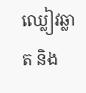ឈ្លៀវឆ្លាត និង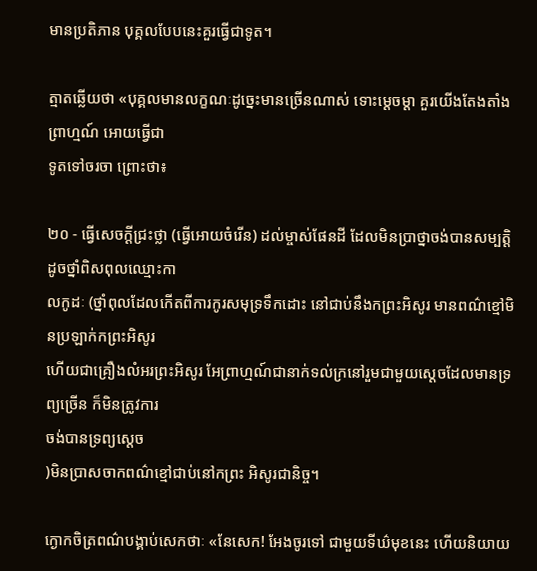មានប្រតិភាន បុគ្គលបែបនេះគួរធ្វើជាទូត។

ត្មាតឆ្លើយថា «បុគ្គលមានលក្ខណៈដូច្នេះមានច្រើនណាស់ ទោះម្ដេចម្ដា គួរយើងតែងតាំងព្រាហ្មណ៍ អោយធ្វើជា
ទូតទៅចរចា ព្រោះថា៖

២០ - ធ្វើសេចក្ដីជ្រះថ្លា (ធ្វើអោយចំរើន) ដល់ម្ចាស់ផែនដី ដែលមិនប្រាថ្នាចង់បានសម្បត្ដិ ដូចថ្នាំពិសពុលឈ្មោះកា
លកូដៈ (ថ្នាំពុលដែលកើតពីការកូរសមុទ្រទឹកដោះ នៅជាប់នឹងកព្រះអិសូរ មានពណ៌ខ្មៅមិនប្រឡាក់កព្រះអិសូរ
ហើយជាគ្រឿងលំអរព្រះអិសូរ អែព្រាហ្មណ៍ជានាក់ទល់ក្រនៅរួមជាមួយស្ដេចដែលមានទ្រព្យច្រើន ក៏មិនត្រូវការ
ចង់បានទ្រព្យស្ដេច
)មិនប្រាសចាកពណ៌ខ្មៅជាប់នៅកព្រះ អិសូរជានិច្ច។

ក្ងោកចិត្រពណ៌បង្គាប់សេកថាៈ «នែសេក! អែងចូរទៅ ជាមួយទីឃ៌មុខនេះ ហើយនិយាយ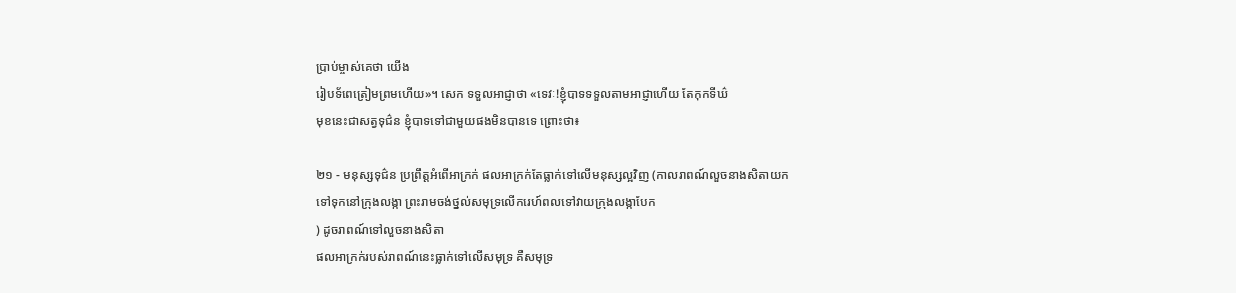ប្រាប់ម្ចាស់គេថា យើង
រៀបទ័ពេត្រៀមព្រមហើយ»។ សេក ទទួលអាជ្ញាថា «ទេវៈ!ខ្ញុំបាទទទួលតាមអាជ្ញាហើយ តែកុកទីឃ៌
មុខនេះជាសត្វទុជ៌ន ខ្ញុំបាទទៅជាមួយផងមិនបានទេ ព្រោះថា៖

២១ - មនុស្សទុជ៌ន ប្រព្រឹត្ដអំពើអាក្រក់ ផលអាក្រក់តែធ្លាក់ទៅលើមនុស្សល្អវិញ (កាលរាពណ៍លួចនាងសិតាយក
ទៅទុកនៅក្រុងលង្កា ព្រះរាមចង់ថ្នល់សមុទ្រលើករេហ៍ពលទៅវាយក្រុងលង្កាបែក
) ដូចរាពណ៍ទៅលួចនាងសិតា
ផលអាក្រក់របស់រាពណ៍នេះធ្លាក់ទៅលើសមុទ្រ គឺសមុទ្រ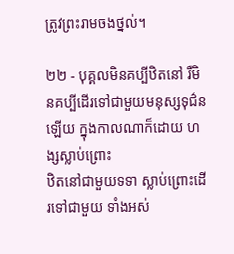ត្រូវព្រះរាមចងថ្នល់។

២២ - បុគ្គលមិនគប្បីឋិតនៅ រឺមិនគប្បីដើរទៅជាមួយមនុស្សទុជ៌នឡើយ ក្នុងកាលណាក៏ដោយ ហង្សស្លាប់ព្រោះ
ឋិតនៅជាមួយទទា ស្លាប់ព្រោះដើរទៅជាមួយ ទាំងអស់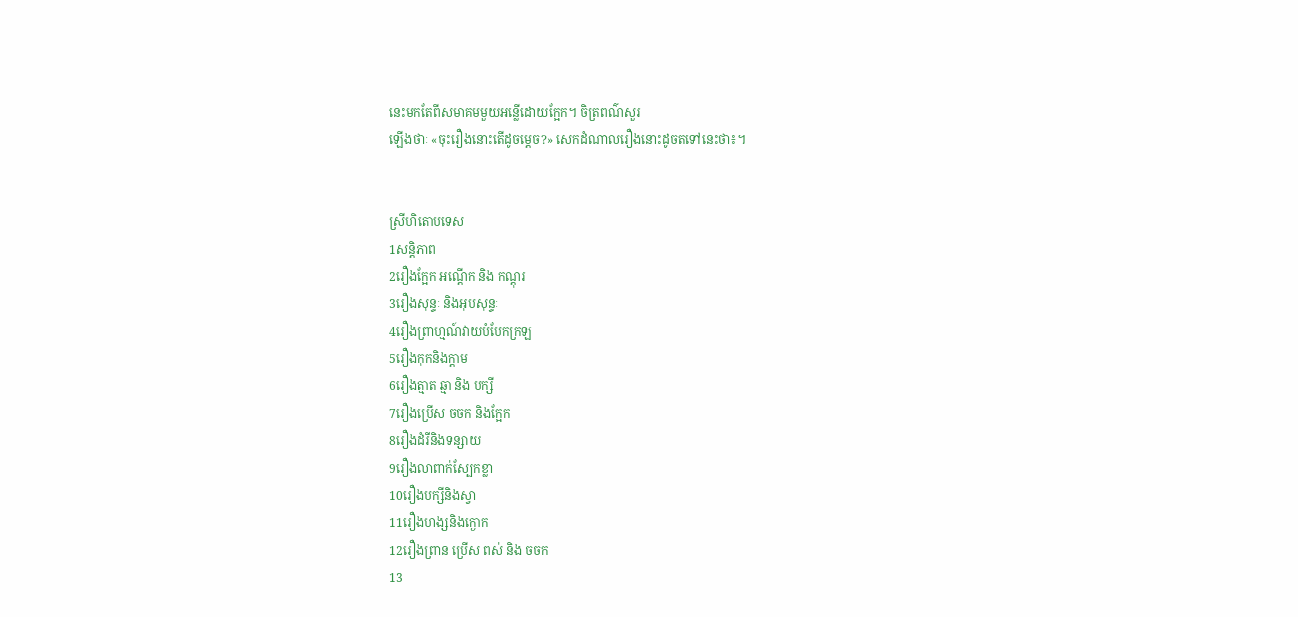នេះមកតែពីសមាគមមួយអន្លើដោយក្អែក។ ចិត្រពណ៌សួរ
ឡើងថាៈ «ចុះរឿងនោះតើដូចម្ដេច?» សេកដំណាលរឿងនោះដូចតទៅនេះថា៖។


ស្រីហិតោបទេស
1សន្ដិភាព
2រឿងក្អែក អណ្ដើក និង កណ្ដុរ
3រឿងសុន្ទៈ និងអុបសុន្ទៈ
4រឿងព្រាហ្មណ៍វាយបំបែកក្រឡ
5រឿងកុកនិងក្ដាម
6រឿងត្មាត ឆ្មា និង បក្សី
7រឿងប្រើស ចចក និងក្អែក
8រឿងដំរីនិងទន្សាយ
9រឿងលាពាក់ស្បែកខ្លា
10រឿងបក្សីនិងស្វា
11រឿងហង្សនិងក្ងោក
12រឿងព្រាន ប្រើស ពស់ និង ចចក
13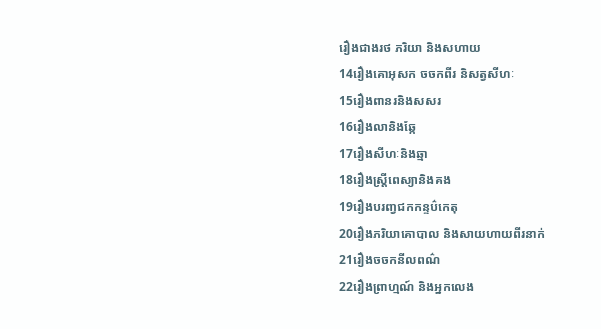រឿងជាងរថ ភរិយា និងសហាយ
14រឿងគោអុសក ចចកពីរ និសត្វសីហៈ
15រឿងពានរនិងសសរ
16រឿងលានិងឆ្កែ
17រឿងសីហៈនិងឆ្មា
18រឿងស្រ្តីពេស្យានិងគង
19រឿងបរញ្វជកកន្ទប៌កេតុ
20រឿងភរិយាគោបាល និងសាយហាយពីរនាក់
21រឿងចចកនីលពណ៌
22រឿងព្រាហ្មណ៍ និងអ្នកលេង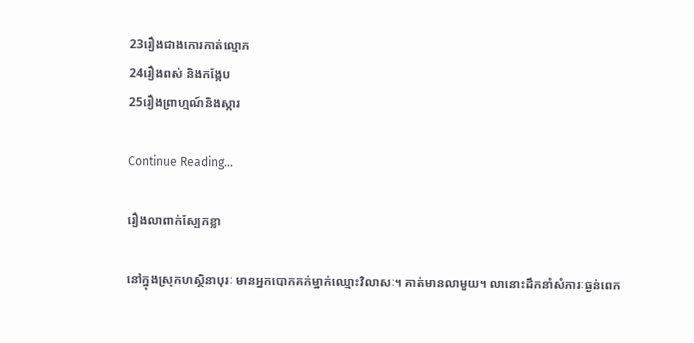23រឿងជាងកោរកាត់ល្មោភ
24រឿងពស់ និងកង្កែប
25រឿងព្រាហ្មណ៍និងស្ការ

Continue Reading...

រឿងលាពាក់ស្បែកខ្លា

នៅក្នុងស្រុកហស្ថិនាបុរៈ មានអ្នកបោកគក់ម្នាក់ឈ្មោះវិលាសៈ។ គាត់មានលាមួយ។ លានោះដឹកនាំសំភារៈធ្ងន់ពេក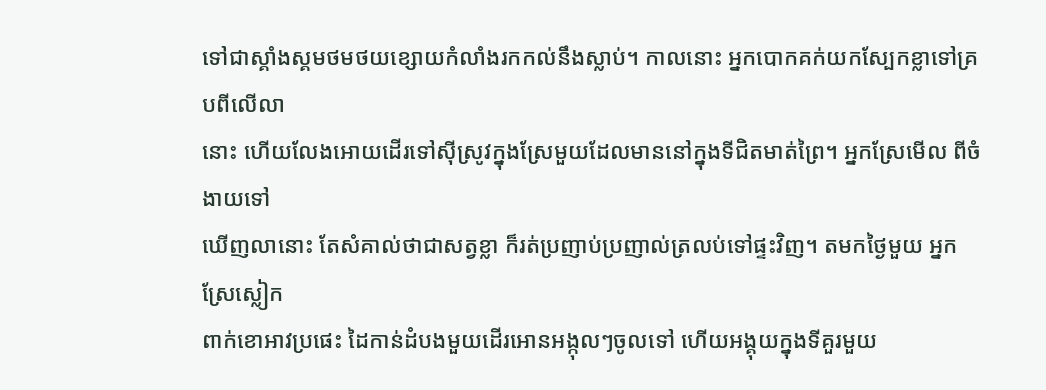ទៅជាស្គាំងស្គមថមថយខ្សោយកំលាំងរកកល់នឹងស្លាប់។ កាលនោះ អ្នកបោកគក់យកស្បែកខ្លាទៅគ្របពីលើលា
នោះ ហើយលែងអោយដើរទៅស៊ីស្រូវក្នុងស្រែមួយដែលមាននៅក្នុងទីជិតមាត់ព្រៃ។ អ្នកស្រែមើល ពីចំងាយទៅ
ឃើញលានោះ តែសំគាល់ថាជាសត្វខ្លា ក៏រត់ប្រញាប់ប្រញាល់ត្រលប់ទៅផ្ទះវិញ។ តមកថ្ងៃមួយ អ្នកស្រែស្លៀក
ពាក់ខោអាវប្រផេះ ដៃកាន់ដំបងមួយដើរអោនអង្កុលៗចូលទៅ ហើយអង្គុយក្នុងទីគួរមួយ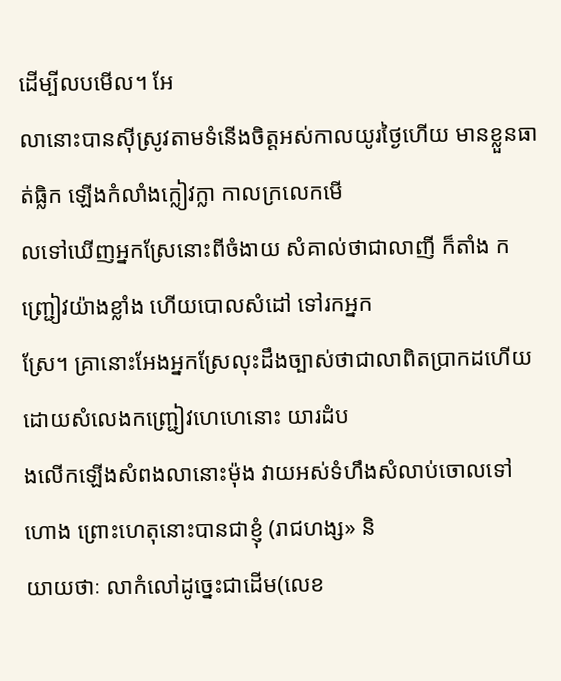ដើម្បីលបមើល។ អែ
លានោះបានស៊ីស្រូវតាមទំនើងចិត្ដអស់កាលយូរថ្ងៃហើយ មានខ្លួនធាត់ធ្លិក ឡើងកំលាំងក្លៀវក្លា កាលក្រលេកមើ
លទៅឃើញអ្នកស្រែនោះពីចំងាយ សំគាល់ថាជាលាញី ក៏តាំង កញ្រ្ជៀវយ៉ាងខ្លាំង ហើយបោលសំដៅ ទៅរកអ្នក
ស្រែ។ គ្រានោះអែងអ្នកស្រែលុះដឹងច្បាស់ថាជាលាពិតប្រាកដហើយ ដោយសំលេងកញ្រ្ជៀវហេហេនោះ យារដំប
ងលើកឡើងសំពងលានោះម៉ុង វាយអស់ទំហឹងសំលាប់ចោលទៅហោង ព្រោះហេតុនោះបានជាខ្ញុំ (រាជហង្ស» និ
យាយថាៈ លាកំលៅដូច្នេះជាដើម(លេខ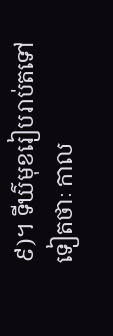៩)។ ទីឃ៌មុខរៀបរាប់តទៅទៀតថាៈ កាល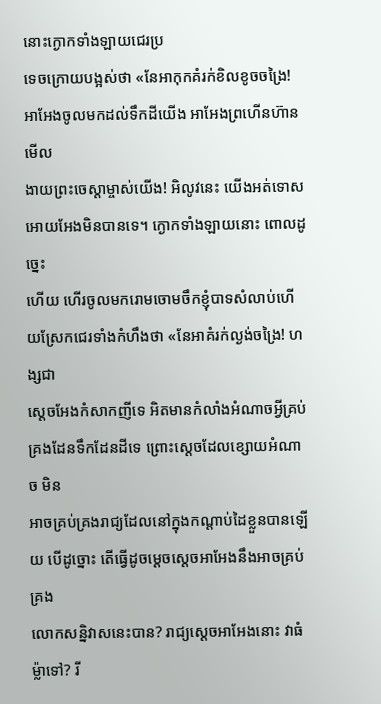នោះក្ងោកទាំងឡាយជេរប្រ
ទេចក្រោយបង្អស់ថា «នែអាកុកគំរក់ខិលខូចចង្រៃ! អាអែងចូលមកដល់ទឹកដីយើង អាអែងព្រហើនហ៊ានមើល
ងាយព្រះចេស្ដាម្ចាស់យើង! អិលូវនេះ យើងអត់ទោសអោយអែងមិនបានទេ។ ក្ងោកទាំងឡាយនោះ ពោលដូច្នេះ
ហើយ ហើរចូលមករោមចោមចឹកខ្ញុំបាទសំលាប់ហើយស្រែកជេរទាំងកំហឹងថា «នែអាគំរក់ល្ងង់ចង្រៃ! ហង្សជា
ស្ដេចអែងកំសាកញីទេ អិតមានកំលាំងអំណាចអ្វីគ្រប់គ្រងដែនទឹកដែនដីទេ ព្រោះស្ដេចដែលខ្សោយអំណាច មិន
អាចគ្រប់គ្រងរាជ្យដែលនៅក្នុងកណ្ដាប់ដៃខ្លួនបានឡើយ បើដូច្នោះ តើធ្វើដូចម្ដេចស្ដេចអាអែងនឹងអាចគ្រប់គ្រង
លោកសន្និវាសនេះបាន? រាជ្យស្ដេចអាអែងនោះ វាធំម្ល៉ាទៅ? រី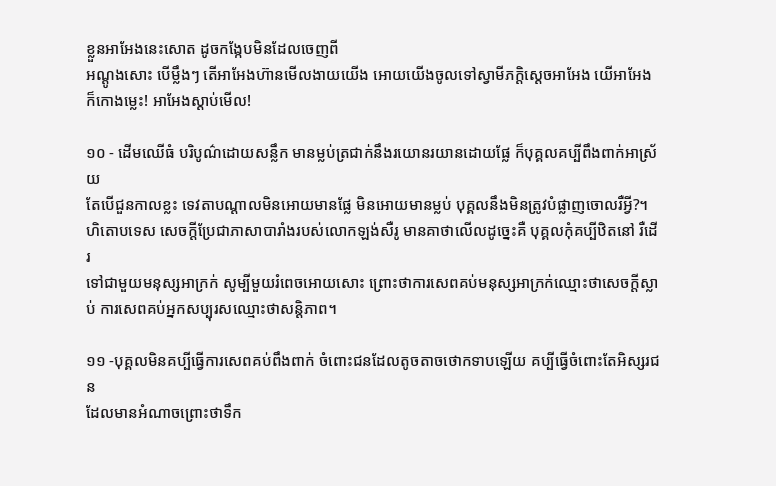ខ្លួនអាអែងនេះសោត ដូចកង្កែបមិនដែលចេញពី
អណ្ដូងសោះ បើម្លឹងៗ តើអាអែងហ៊ានមើលងាយយើង អោយយើងចូលទៅស្វាមីភក្ដិស្ដេចអាអែង យើអាអែង
ក៏កោងម្លេះ! អាអែងស្ដាប់មើល!

១០ - ដើមឈើធំ បរិបូណ៌ដោយសន្លឹក មានម្លប់ត្រជាក់នឹងរយោនរយានដោយផ្លែ ក៏បុគ្គលគប្បីពឹងពាក់អាស្រ័យ
តែបើជួនកាលខ្លះ ទេវតាបណ្ដាលមិនអោយមានផ្លែ មិនអោយមានម្លប់ បុគ្គលនឹងមិនត្រូវបំផ្លាញចោលរឺអ្វី?។
ហិតោបទេស សេចក្ដីប្រែជាភាសាបារាំងរបស់លោកឡង់សឺរូ មានគាថាលើលដូច្នេះគឺ បុគ្គលកុំគប្បីឋិតនៅ រឺដើរ
ទៅជាមួយមនុស្សអាក្រក់ សូម្បីមួយរំពេចអោយសោះ ព្រោះថាការសេពគប់មនុស្សអាក្រក់ឈ្មោះថាសេចក្ដីស្លា
ប់ ការសេពគប់អ្នកសប្បុរសឈ្មោះថាសន្ដិភាព។

១១ -បុគ្គលមិនគប្បីធ្វើការសេពគប់ពឹងពាក់ ចំពោះជនដែលតូចតាចថោកទាបឡើយ គប្បីធ្វើចំពោះតែអិស្សរជន
ដែលមានអំណាចព្រោះថាទឹក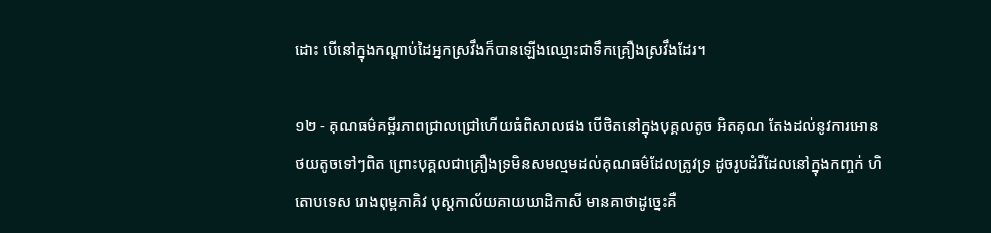ដោះ បើនៅក្នុងកណ្ដាប់ដៃអ្នកស្រវឹងក៏បានឡើងឈ្មោះជាទឹកគ្រឿងស្រវឹងដែរ។

១២ - គុណធម៌គម្ពីរភាពជ្រាលជ្រៅហើយធំពិសាលផង បើថិតនៅក្នុងបុគ្គលតូច អិតគុណ តែងដល់នូវការអោន
ថយតូចទៅៗពិត ព្រោះបុគ្គលជាគ្រឿងទ្រមិនសមល្មមដល់គុណធម៌ដែលត្រូវទ្រ ដូចរូបដំរីដែលនៅក្នុងកញ្ចក់ ហិ
តោបទេស រោងពុម្ពភាគិវ បុស្ដកាល័យគាយឃាដិកាសី មានគាថាដូច្នេះគឺ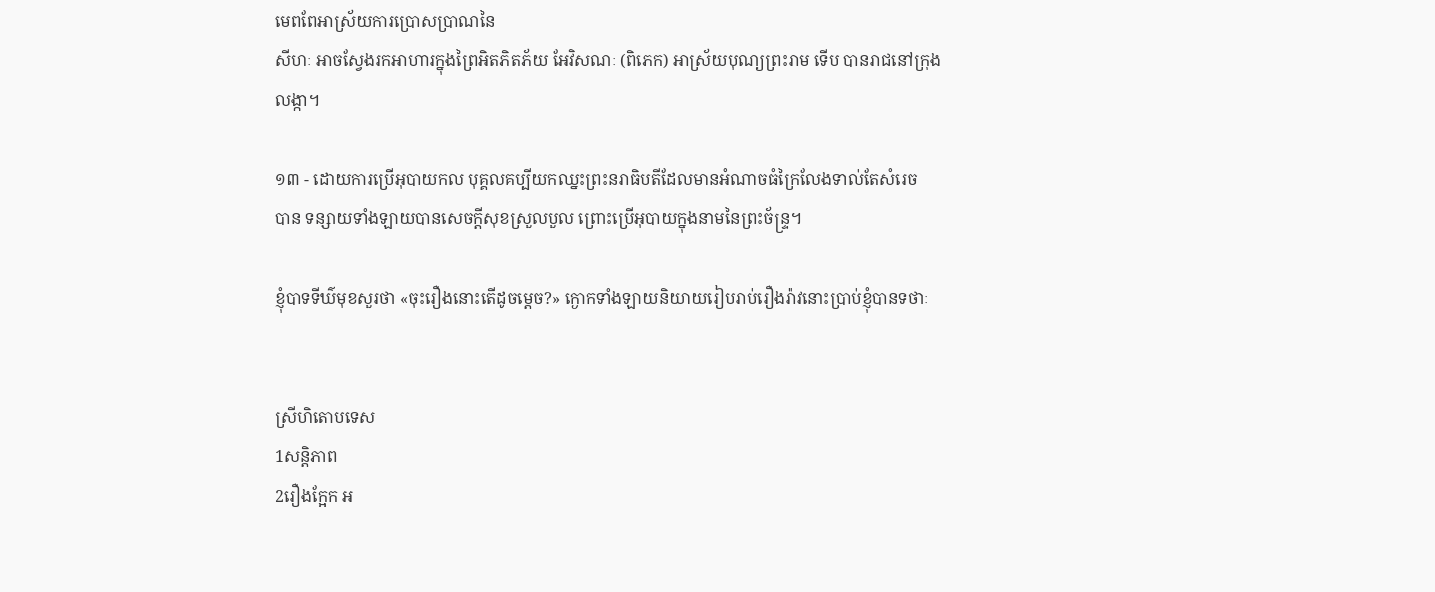មេពពែអាស្រ័យការប្រោសប្រាណនៃ
សីហៈ អាចស្វែងរកអាហារក្នុងព្រៃអិតភិតភ័យ អែវិសណៈ (ពិភេក) អាស្រ័យបុណ្យព្រះរាម ទើប បានរាជនៅក្រុង
លង្កា។

១៣ - ដោយការប្រើអុបាយកល បុគ្គលគប្បីយកឈ្នះព្រះនរាធិបតីដែលមានអំណាចធំក្រៃលែងទាល់តែសំរេច
បាន ទន្សាយទាំងឡាយបានសេចក្ដីសុខស្រួលបួល ព្រោះប្រើអុបាយក្នុងនាមនៃព្រះច័ន្រ្ទ។

ខ្ញុំបាទទីឃ៌មុខសួរថា «ចុះរឿងនោះតើដូចម្ដេច?» ក្ងោកទាំងឡាយនិយាយរៀបរាប់រឿងរ៉ាវនោះប្រាប់ខ្ញុំបានទថាៈ


ស្រីហិតោបទេស
1សន្ដិភាព
2រឿងក្អែក អ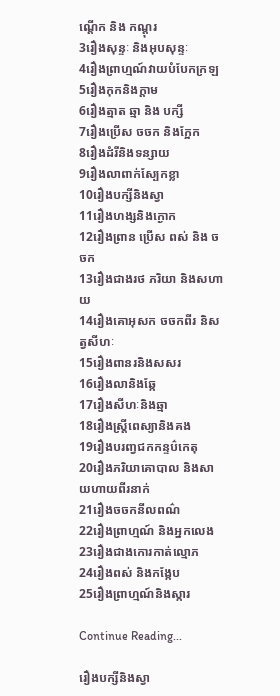ណ្ដើក និង កណ្ដុរ
3រឿងសុន្ទៈ និងអុបសុន្ទៈ
4រឿងព្រាហ្មណ៍វាយបំបែកក្រឡ
5រឿងកុកនិងក្ដាម
6រឿងត្មាត ឆ្មា និង បក្សី
7រឿងប្រើស ចចក និងក្អែក
8រឿងដំរីនិងទន្សាយ
9រឿងលាពាក់ស្បែកខ្លា
10រឿងបក្សីនិងស្វា
11រឿងហង្សនិងក្ងោក
12រឿងព្រាន ប្រើស ពស់ និង ចចក
13រឿងជាងរថ ភរិយា និងសហាយ
14រឿងគោអុសក ចចកពីរ និសត្វសីហៈ
15រឿងពានរនិងសសរ
16រឿងលានិងឆ្កែ
17រឿងសីហៈនិងឆ្មា
18រឿងស្រ្តីពេស្យានិងគង
19រឿងបរញ្វជកកន្ទប៌កេតុ
20រឿងភរិយាគោបាល និងសាយហាយពីរនាក់
21រឿងចចកនីលពណ៌
22រឿងព្រាហ្មណ៍ និងអ្នកលេង
23រឿងជាងកោរកាត់ល្មោភ
24រឿងពស់ និងកង្កែប
25រឿងព្រាហ្មណ៍និងស្ការ

Continue Reading...

រឿងបក្សីនិងស្វា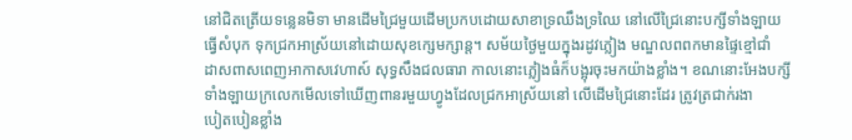នៅជិតត្រើយទន្លេនមិទា មានដើមជ្រៃមួយដើមប្រកបដោយសាខាទ្រឈឹងទ្រឈៃ នៅលើជ្រៃនោះបក្សីទាំងឡាយ
ធ្វើសំបុក ទុកជ្រកអាស្រ័យនៅដោយសុខក្សេមក្សាន្ដ។ សម័យថ្ងៃមួយក្នុងរដូវភ្លៀង មណ្ឌលពពកមានផ្ទៃខ្មៅជាំ
ដាសពាសពេញអាកាសវេហាស៍ សុទ្ធសឹងជលធារា កាលនោះភ្លៀងធំក៏បង្អុរចុះមកយ៉ាងខ្លាំង។ ខណនោះអែងបក្សី
ទាំងឡាយក្រលេកមើលទៅឃើញពានរមួយហ្វូងដែលជ្រកអាស្រ័យនៅ លើដើមជ្រៃនោះដែរ ត្រូវត្រជាក់រងា
បៀតបៀនខ្លាំង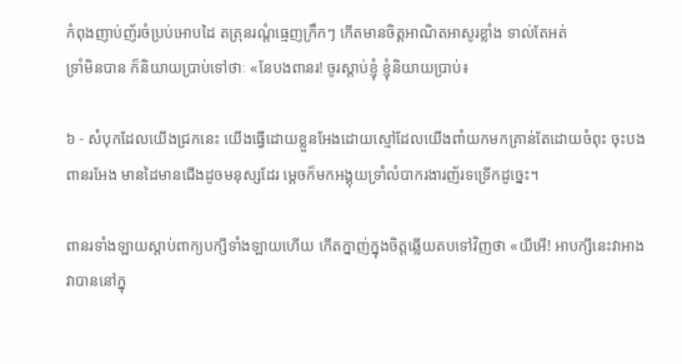កំពុងញាប់ញ័រចំប្រប់អោបដៃ តត្រុនរណ្ដំធ្មេញក្រឹកៗ កើតមានចិត្ដអាណិតអាសូរខ្លាំង ទាល់តែអត់
ទ្រាំមិនបាន ក៏និយាយប្រាប់ទៅថាៈ «នែបងពានរ! ចូរស្ដាប់ខ្ញុំ ខ្ញុំនិយាយប្រាប់៖

៦ - សំបុកដែលយើងជ្រកនេះ យើងធ្វើដោយខ្លួនអែងដោយស្មៅដែលយើងពាំយកមកគ្រាន់តែដោយចំពុះ ចុះបង
ពានរអែង មានដៃមានជើងដូចមនុស្សដែរ ម្ដេចក៏មកអង្គុយទ្រាំលំបាករងារញ័រទទ្រើកដូច្នេះ។

ពានរទាំងឡាយស្ដាប់ពាក្យបក្សីទាំងឡាយហើយ កើតក្នាញ់ក្នុងចិត្ដឆ្លើយតបទៅវិញថា «យីអើ! អាបក្សីនេះវាអាង
វាបាននៅក្នុ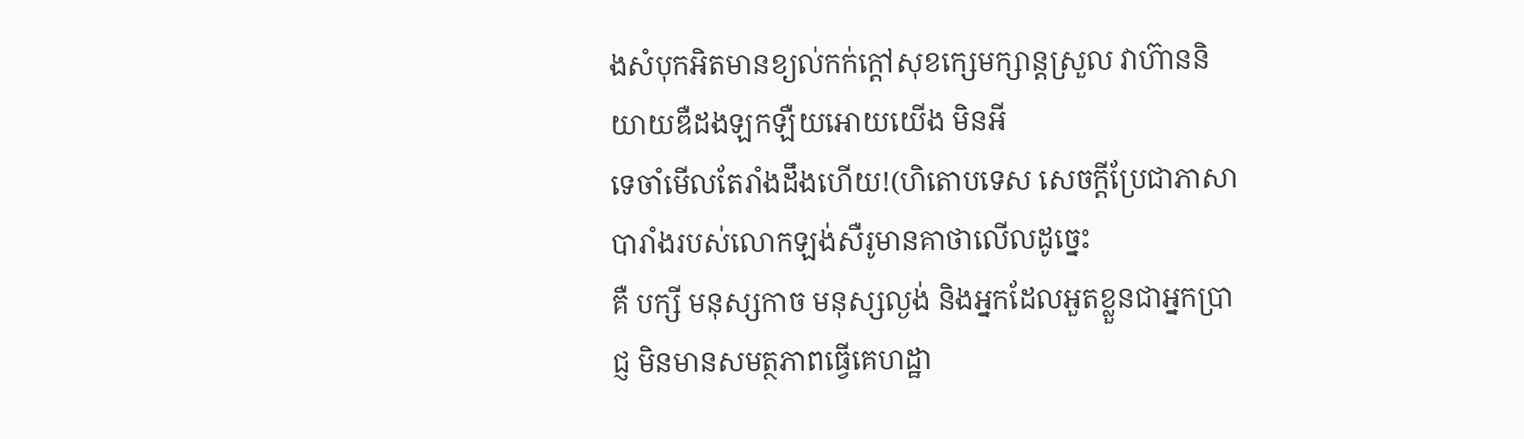ងសំបុកអិតមានខ្យល់កក់ក្ដៅសុខក្សេមក្សាន្ដស្រួល វាហ៊ាននិយាយឌឺដងឡកឡឺយអោយយើង មិនអី
ទេចាំមើលតែរាំងដឹងហើយ!(ហិតោបទេស សេចក្ដីប្រែជាភាសាបារាំងរបស់លោកឡង់សឺរូមានគាថាលើលដូច្នេះ
គឺ បក្សី មនុស្សកាច មនុស្សល្ងង់ និងអ្នកដែលអួតខ្លួនជាអ្នកប្រាជ្ញ មិនមានសមត្ថភាពធ្វើគេហដ្ឋា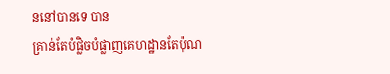ននៅបានទេ បាន
គ្រាន់តែបំផ្លិចបំផ្លាញគេហដ្ឋានតែប៉ុណ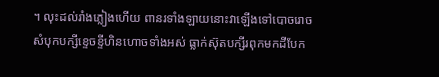។ លុះដល់រាំងភ្លៀងហើយ ពានរទាំងឡាយនោះវាឡើងទៅបោចរោច
សំបុកបក្សីខ្ទេចខ្ទីហិនហោចទាំងអស់ ធ្លាក់ស៊ុតបក្សីរពុកមកដីបែក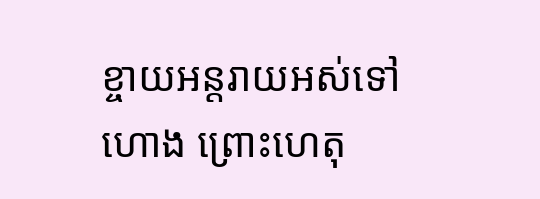ខ្ចាយអន្ដរាយអស់ទៅហោង ព្រោះហេតុ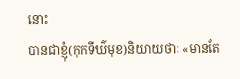នោះ
បានជាខ្ញុំ(កុកទីឃ៌មុខ)និយាយថាៈ «មានតែ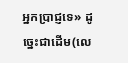អ្នកប្រាជ្ញទេ» ដូច្នេះជាដើម(លេ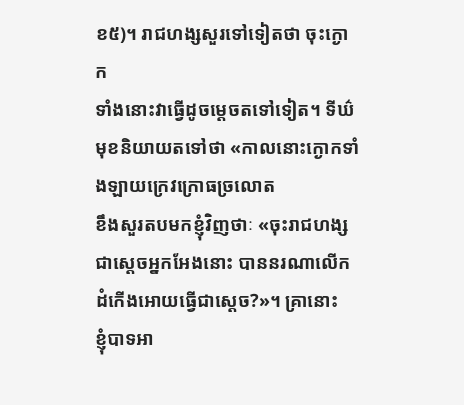ខ៥)។ រាជហង្សសួរទៅទៀតថា ចុះក្ងោក
ទាំងនោះវាធ្វើដូចម្ដេចតទៅទៀត។ ទីឃ៌មុខនិយាយតទៅថា «កាលនោះក្ងោកទាំងឡាយក្រេវក្រោធច្រលោត
ខឹងសួរតបមកខ្ញុំវិញថាៈ «ចុះរាជហង្សជាស្ដេចអ្នកអែងនោះ បាននរណាលើកដំកើងអោយធ្វើជាស្ដេច?»។ គ្រានោះ
ខ្ញុំបាទអា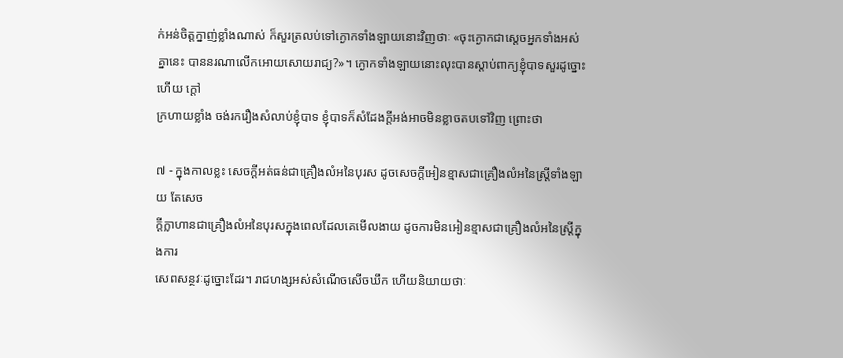ក់អន់ចិត្ដក្នាញ់ខ្លាំងណាស់ ក៏សួរត្រលប់ទៅក្ងោកទាំងឡាយនោះវិញថាៈ «ចុះក្ងោកជាស្ដេចអ្នកទាំងអស់
គ្នានេះ បាននរណាលើកអោយសោយរាជ្យ?»។ ក្ងោកទាំងឡាយនោះលុះបានស្ដាប់ពាក្យខ្ញុំបាទសួរដូច្នោះហើយ ក្ដៅ
ក្រហាយខ្លាំង ចង់រករឿងសំលាប់ខ្ញុំបាទ ខ្ញុំបាទក៏សំដែងក្ដីអង់អាចមិនខ្លាចតបទៅវិញ ព្រោះថា

៧ - ក្នុងកាលខ្លះ សេចក្ដីអត់ធន់ជាគ្រឿងលំអនៃបុរស ដូចសេចក្ដីអៀនខ្មាសជាគ្រឿងលំអនៃស្រ្ដីទាំងឡាយ តែសេច
ក្ដីក្លាហានជាគ្រឿងលំអនៃបុរសក្នុងពេលដែលគេមើលងាយ ដូចការមិនអៀនខ្មាសជាគ្រឿងលំអនៃស្រ្ដីក្នុងការ
សេពសន្ថវៈដូច្នោះដែរ។ រាជហង្សអស់សំណើចសើចឃឹក ហើយនិយាយថាៈ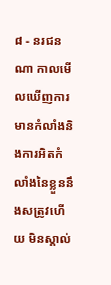៨ - នរជនណា កាលមើលឃើញការមានកំលាំងនិងការអិតកំលាំងនៃខ្លួននឹងសត្រូវហើយ មិនស្គាល់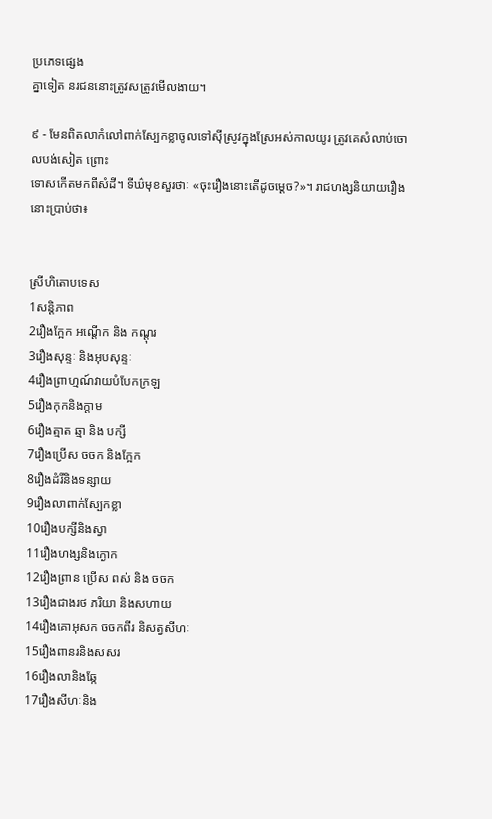ប្រភេទផ្សេង
គ្នាទៀត នរជននោះត្រូវសត្រូវមើលងាយ។

៩ - មែនពិតលាកំលៅពាក់ស្បែកខ្លាចូលទៅស៊ីស្រូវក្នុងស្រែអស់កាលយូរ ត្រូវគេសំលាប់ចោលបង់សៀត ព្រោះ
ទោសកើតមកពីសំដី។ ទីឃ៌មុខសួរថាៈ «ចុះរឿងនោះតើដូចម្ដេច?»។ រាជហង្សនិយាយរឿងនោះប្រាប់ថា៖


ស្រីហិតោបទេស
1សន្ដិភាព
2រឿងក្អែក អណ្ដើក និង កណ្ដុរ
3រឿងសុន្ទៈ និងអុបសុន្ទៈ
4រឿងព្រាហ្មណ៍វាយបំបែកក្រឡ
5រឿងកុកនិងក្ដាម
6រឿងត្មាត ឆ្មា និង បក្សី
7រឿងប្រើស ចចក និងក្អែក
8រឿងដំរីនិងទន្សាយ
9រឿងលាពាក់ស្បែកខ្លា
10រឿងបក្សីនិងស្វា
11រឿងហង្សនិងក្ងោក
12រឿងព្រាន ប្រើស ពស់ និង ចចក
13រឿងជាងរថ ភរិយា និងសហាយ
14រឿងគោអុសក ចចកពីរ និសត្វសីហៈ
15រឿងពានរនិងសសរ
16រឿងលានិងឆ្កែ
17រឿងសីហៈនិង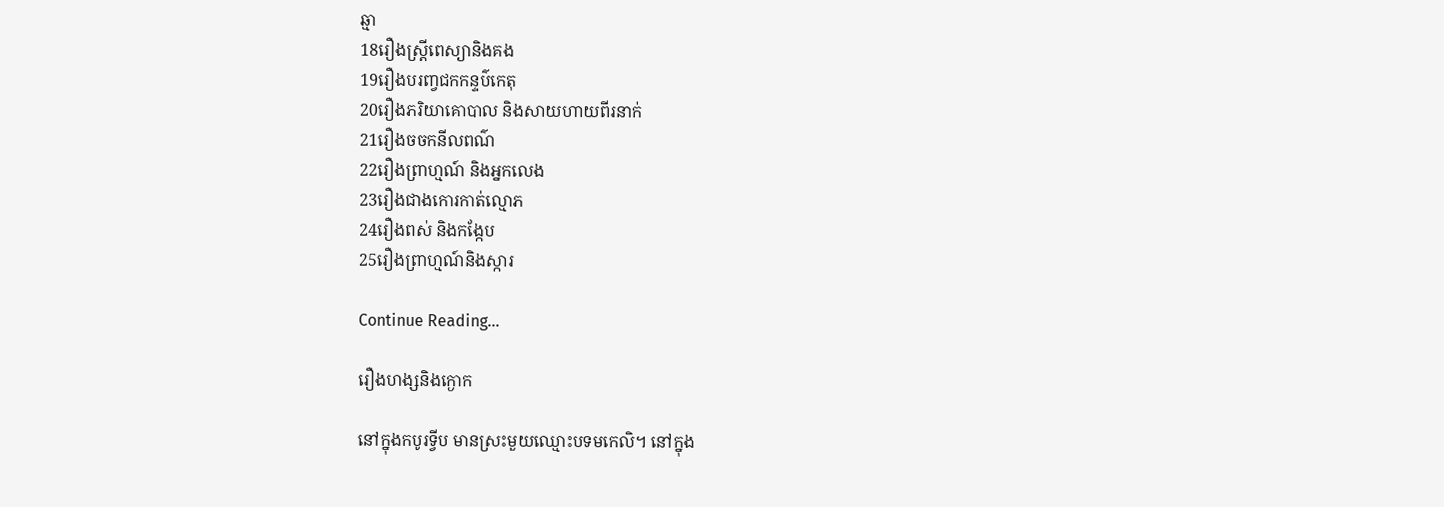ឆ្មា
18រឿងស្រ្តីពេស្យានិងគង
19រឿងបរញ្វជកកន្ទប៌កេតុ
20រឿងភរិយាគោបាល និងសាយហាយពីរនាក់
21រឿងចចកនីលពណ៌
22រឿងព្រាហ្មណ៍ និងអ្នកលេង
23រឿងជាងកោរកាត់ល្មោភ
24រឿងពស់ និងកង្កែប
25រឿងព្រាហ្មណ៍និងស្ការ

Continue Reading...

រឿងហង្សនិងក្ងោក

នៅក្នុងកបូរទ្វីប មានស្រះមួយឈ្មោះបទមកេលិ។ នៅក្នុង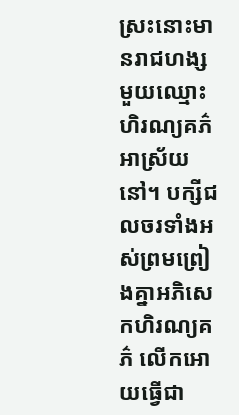ស្រះនោះមានរាជហង្សមួយឈ្មោះហិរណ្យគភ៌អាស្រ័យ
នៅ។ បក្សីជលចរទាំងអស់ព្រមព្រៀងគ្នាអភិសេកហិរណ្យគភ៌ លើកអោយធ្វើជា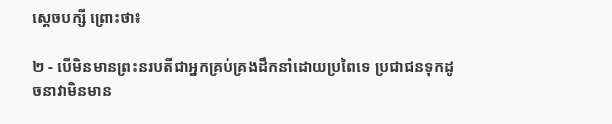ស្ដេចបក្សី ព្រោះថា៖

២ - បើមិនមានព្រះនរបតីជាអ្នកគ្រប់គ្រងដឹកនាំដោយប្រពៃទេ ប្រជាជនទុកដូចនាវាមិនមាន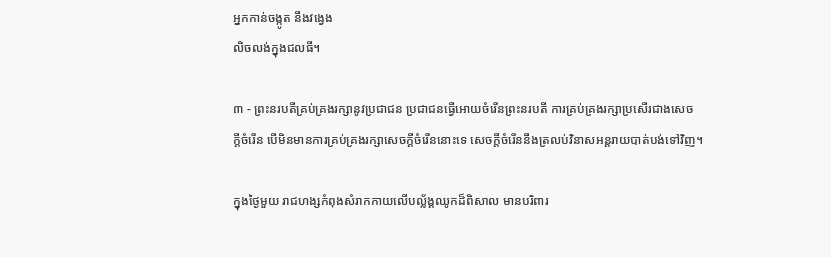អ្នកកាន់ចង្កូត នឹងវង្វេង
លិចលង់ក្នុងជលធី។

៣ - ព្រះនរបតីគ្រប់គ្រងរក្សានូវប្រជាជន ប្រជាជនធ្វើអោយចំរើនព្រះនរបតី ការគ្រប់គ្រងរក្សាប្រសើរជាងសេច
ក្ដីចំរើន បើមិនមានការគ្រប់គ្រងរក្សាសេចក្ដីចំរើននោះទេ សេចក្ដីចំរើននឹងត្រលប់វិនាសអន្ដរាយបាត់បង់ទៅវិញ។

ក្នុងថ្ងៃមួយ រាជហង្សកំពុងសំរាកកាយលើបល្ល័ង្គឈូកដ៏ពិសាល មានបរិពារ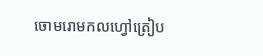ចោមរោមកលហ្វៅត្រៀប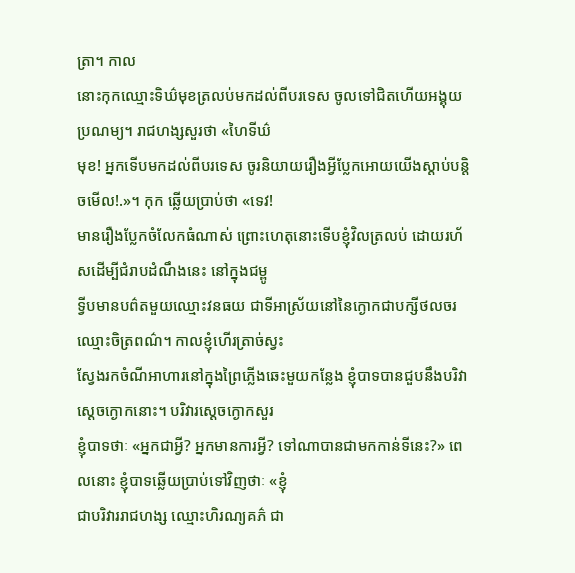ត្រា។ កាល
នោះកុកឈ្មោះទិឃ៌មុខត្រលប់មកដល់ពីបរទេស ចូលទៅជិតហើយអង្គុយប្រណម្យ។ រាជហង្សសួរថា «ហៃទីឃ៌
មុខ! អ្នកទើបមកដល់ពីបរទេស ចូរនិយាយរឿងអ្វីប្លែកអោយយើងស្ដាប់បន្ដិចមើល!.»។ កុក ឆ្លើយប្រាប់ថា «ទេវ!
មានរឿងប្លែកចំលែកធំណាស់ ព្រោះហេតុនោះទើបខ្ញុំវិលត្រលប់ ដោយរហ័សដើម្បីជំរាបដំណឹងនេះ នៅក្នុងជម្ពូ
ទ្វីបមានបព៌តមួយឈ្មោះវនធយ ជាទីអាស្រ័យនៅនៃក្ងោកជាបក្សីថលចរឈ្មោះចិត្រពណ៌។ កាលខ្ញុំហើរត្រាច់ស្វះ
ស្វែងរកចំណីអាហារនៅក្នុងព្រៃភ្លើងឆេះមួយកន្លែង ខ្ញុំបាទបានជួបនឹងបរិវាស្ដេចក្ងោកនោះ។ បរិវារស្ដេចក្ងោកសួរ
ខ្ញុំបាទថាៈ «អ្នកជាអ្វី? អ្នកមានការអ្វី? ទៅណាបានជាមកកាន់ទីនេះ?» ពេលនោះ ខ្ញុំបាទឆ្លើយប្រាប់ទៅវិញថាៈ «ខ្ញុំ
ជាបរិវាររាជហង្ស ឈ្មោះហិរណ្យគភ៌ ជា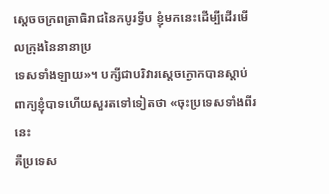ស្ដេចចក្រពត្រាធិរាជនៃកបូរទ្វីប ខ្ញុំមកនេះដើម្បីដើរមើលក្រុងនៃនានាប្រ
ទេសទាំងឡាយ»។ បក្សីជាបរិវារស្ដេចក្ងោកបានស្ដាប់ពាក្យខ្ញុំបាទហើយសួរតទៅទៀតថា «ចុះប្រទេសទាំងពីរនេះ
គឺប្រទេស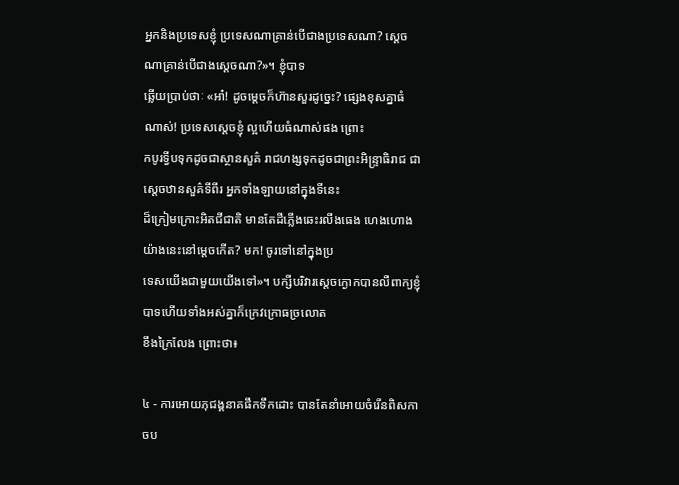អ្នកនិងប្រទេសខ្ញុំ ប្រទេសណាគ្រាន់បើជាងប្រទេសណា? ស្ដេចណាគ្រាន់បើជាងស្ដេចណា?»។ ខ្ញុំបាទ
ឆ្លើយប្រាប់ថាៈ «អា៎! ដូចម្ដេចក៏ហ៊ានសួរដូច្នេះ? ផ្សេងខុសគ្នាធំណាស់! ប្រទេសស្ដេចខ្ញុំ ល្អហើយធំណាស់ផង ព្រោះ
កបូរទ្វីបទុកដូចជាស្ថានសួគ៌ រាជហង្សទុកដូចជាព្រះអិន្រ្ទាធិរាជ ជាស្ដេចឋានសួគ៌ទីពីរ អ្នកទាំងឡាយនៅក្នុងទីនេះ
ដ៏ក្រៀមក្រោះអិតជីជាតិ មានតែដីភ្លើងឆេះរលីងធេង ហេងហោងយ៉ាងនេះនៅម្ដេចកើត? មក! ចូរទៅនៅក្នុងប្រ
ទេសយើងជាមួយយើងទៅ»។ បក្សីបរិវារស្ដេចក្ងោកបានលឺពាក្យខ្ញុំបាទហើយទាំងអស់គ្នាក៏ក្រេវក្រោធច្រលោត
ខឹងក្រៃលែង ព្រោះថា៖

៤ - ការអោយភុជង្គនាគផឹកទឹកដោះ បានតែនាំអោយចំរើនពិសកាចប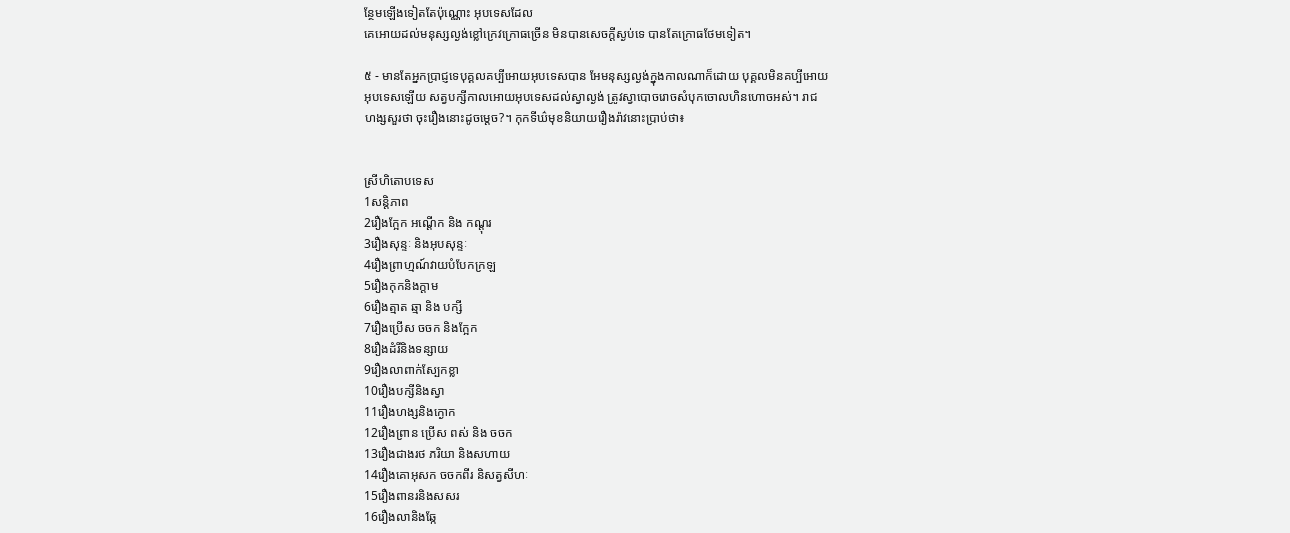ន្ថែមឡើងទៀតតែប៉ុណ្ណោះ អុបទេសដែល
គេអោយដល់មនុស្សល្ងង់ខ្លៅក្រេវក្រោធច្រើន មិនបានសេចក្ដីស្ងប់ទេ បានតែក្រោធថែមទៀត។

៥ - មានតែអ្នកប្រាជ្ញទេបុគ្គលគប្បីអោយអុបទេសបាន អែមនុស្សល្ងង់ក្នុងកាលណាក៏ដោយ បុគ្គលមិនគប្បីអោយ
អុបទេសឡើយ សត្វបក្សីកាលអោយអុបទេសដល់ស្វាល្ងង់ ត្រូវស្វាបោចរោចសំបុកចោលហិនហោចអស់។ រាជ
ហង្សសួរថា ចុះរឿងនោះដូចម្ដេច?។ កុកទីឃ៌មុខនិយាយរឿងរ៉ាវនោះប្រាប់ថា៖


ស្រីហិតោបទេស
1សន្ដិភាព
2រឿងក្អែក អណ្ដើក និង កណ្ដុរ
3រឿងសុន្ទៈ និងអុបសុន្ទៈ
4រឿងព្រាហ្មណ៍វាយបំបែកក្រឡ
5រឿងកុកនិងក្ដាម
6រឿងត្មាត ឆ្មា និង បក្សី
7រឿងប្រើស ចចក និងក្អែក
8រឿងដំរីនិងទន្សាយ
9រឿងលាពាក់ស្បែកខ្លា
10រឿងបក្សីនិងស្វា
11រឿងហង្សនិងក្ងោក
12រឿងព្រាន ប្រើស ពស់ និង ចចក
13រឿងជាងរថ ភរិយា និងសហាយ
14រឿងគោអុសក ចចកពីរ និសត្វសីហៈ
15រឿងពានរនិងសសរ
16រឿងលានិងឆ្កែ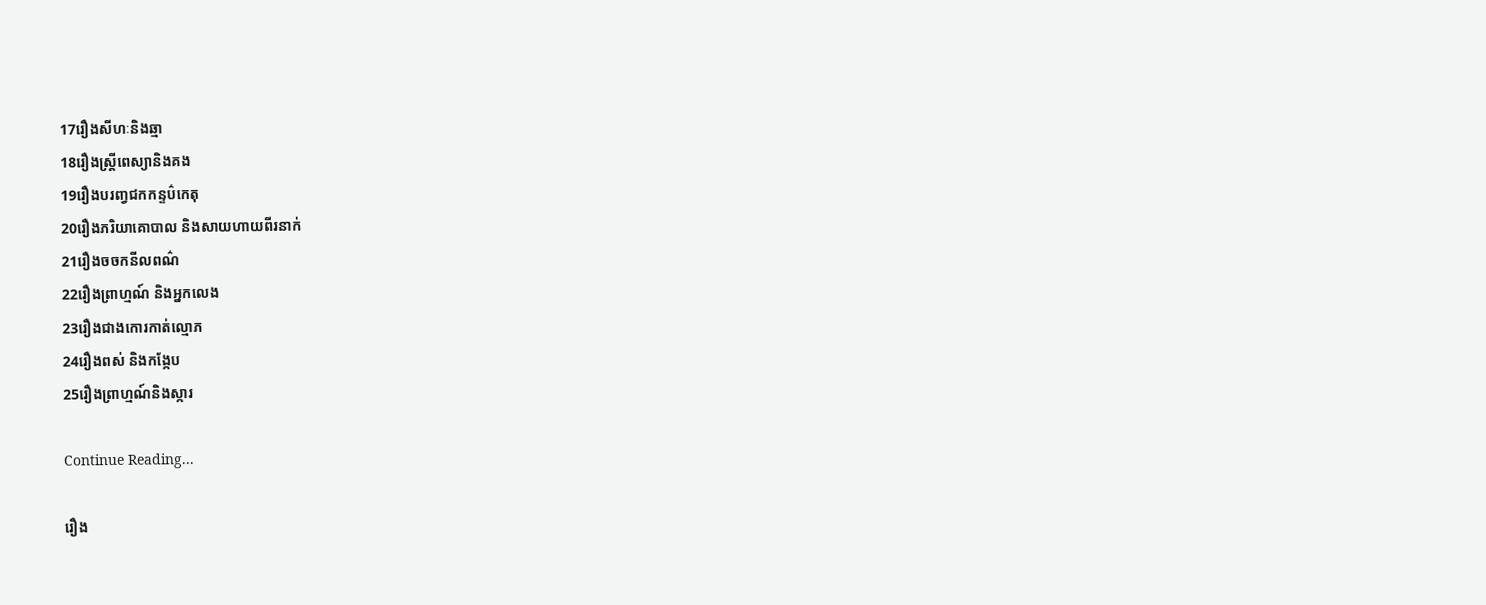17រឿងសីហៈនិងឆ្មា
18រឿងស្រ្តីពេស្យានិងគង
19រឿងបរញ្វជកកន្ទប៌កេតុ
20រឿងភរិយាគោបាល និងសាយហាយពីរនាក់
21រឿងចចកនីលពណ៌
22រឿងព្រាហ្មណ៍ និងអ្នកលេង
23រឿងជាងកោរកាត់ល្មោភ
24រឿងពស់ និងកង្កែប
25រឿងព្រាហ្មណ៍និងស្ការ

Continue Reading...

រឿង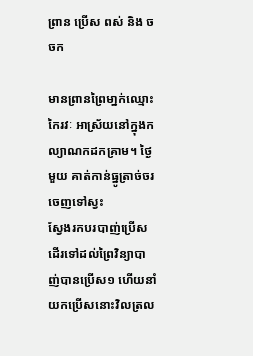ព្រាន ប្រើស ពស់ និង ចចក

មានព្រានព្រៃមា្នក់ឈ្មោះកៃរវៈ អាស្រ័យនៅក្នុងកល្យាណកដកគ្រាម។ ថ្ងៃមួយ គាត់កាន់ធ្នូត្រាច់ចរចេញទៅស្វះ
ស្វែងរកបរបាញ់ប្រើស ដើរទៅដល់ព្រៃវិន្យាបាញ់បានប្រើស១ ហើយនាំយកប្រើសនោះវិលត្រល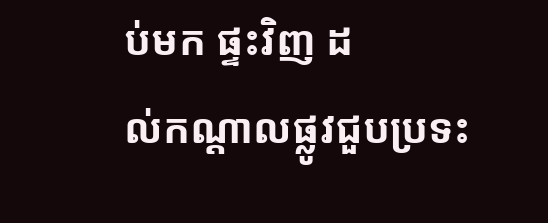ប់មក ផ្ទះវិញ ដ
ល់កណ្ដាលផ្លូវជួបប្រទះ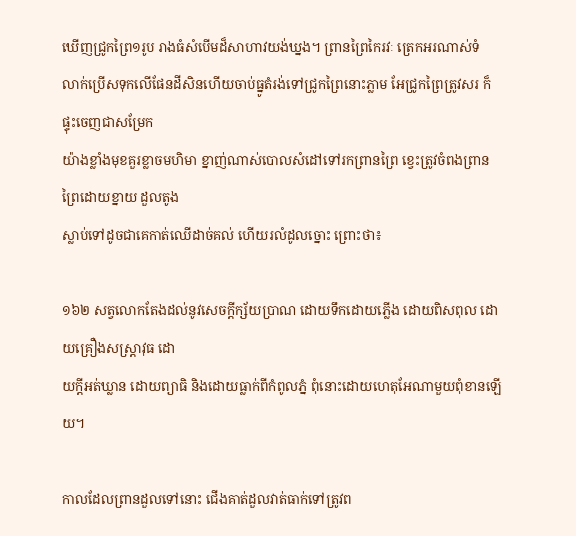ឃើញជ្រូកព្រៃ១រូប រាងធំសំបើមដ៏សាហាវយង់ឃ្នង។ ព្រានព្រៃកៃរវៈ ត្រេកអរណាស់ទំ
លាក់ប្រើសទុកលើផែនដីសិនហើយចាប់ធ្នូតំរង់ទៅជ្រូកព្រៃនោះភ្លាម អែជ្រូកព្រៃត្រូវសរ ក៏ផ្ទុះចេញជាសម្រែក
យ៉ាងខ្លាំងមុខគួរខ្លាចមហិមា ខ្នាញ់ណាស់បោលសំដៅទៅរកព្រានព្រៃ ខ្វេះត្រូវចំពងព្រានព្រៃដោយខ្នាយ ដួលតូង
ស្លាប់ទៅដូចជាគេកាត់ឈើដាច់គល់ ហើយរលំដូលច្នោះ ព្រោះថា៖

១៦២ សត្វលោកតែងដល់នូវសេចក្ដីក្ស័យប្រាណ ដោយទឹកដោយភ្លើង ដោយពិសពុល ដោយគ្រឿងសស្រ្ដាវុធ ដោ
យក្ដីអត់ឃ្លាន ដោយព្យាធិ និងដោយធ្លាក់ពីកំពូលភ្នំ ពុំនោះដោយហេតុអែណាមួយពុំខានឡើយ។

កាលដែលព្រានដួលទៅនោះ ជើងគាត់ដួលវាត់ធាក់ទៅត្រូវព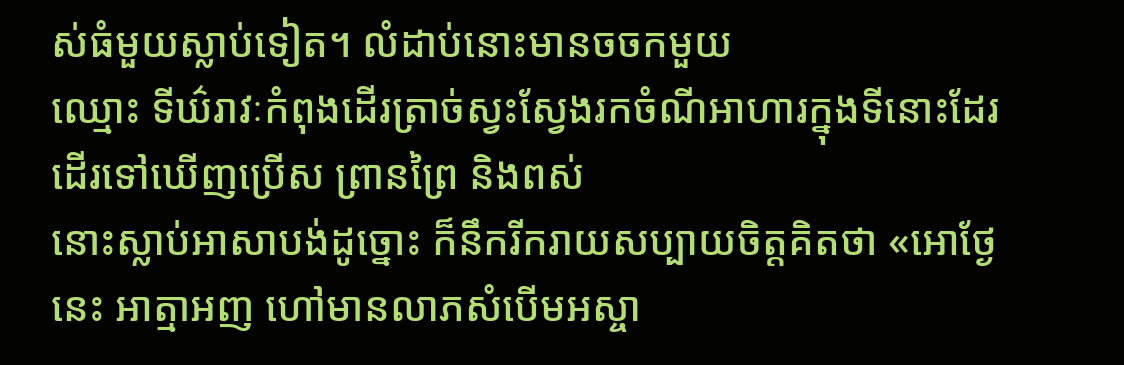ស់ធំមួយស្លាប់ទៀត។ លំដាប់នោះមានចចកមួយ
ឈ្មោះ ទីឃ៌រាវៈកំពុងដើរត្រាច់ស្វះស្វែងរកចំណីអាហារក្នុងទីនោះដែរ ដើរទៅឃើញប្រើស ព្រានព្រៃ និងពស់
នោះស្លាប់អាសាបង់ដូច្នោះ ក៏នឹករីករាយសប្បាយចិត្ដគិតថា «អោថ្ងែនេះ អាត្មាអញ ហៅមានលាភសំបើមអស្ចា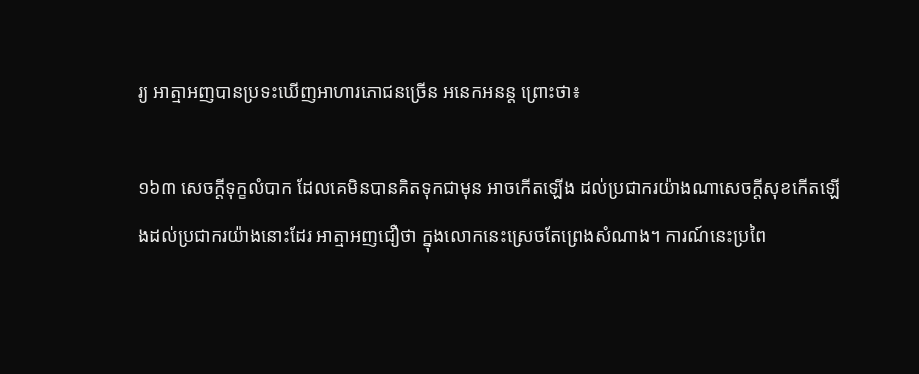រ្យ អាត្មាអញបានប្រទះឃើញអាហារភោជនច្រើន អនេកអនន្ដ ព្រោះថា៖

១៦៣ សេចក្ដីទុក្ខលំបាក ដែលគេមិនបានគិតទុកជាមុន អាចកើតឡើង ដល់ប្រជាករយ៉ាងណាសេចក្ដីសុខកើតឡើ
ងដល់ប្រជាករយ៉ាងនោះដែរ អាត្មាអញជឿថា ក្នុងលោកនេះស្រេចតែព្រេងសំណាង។ ការណ៍នេះប្រពៃ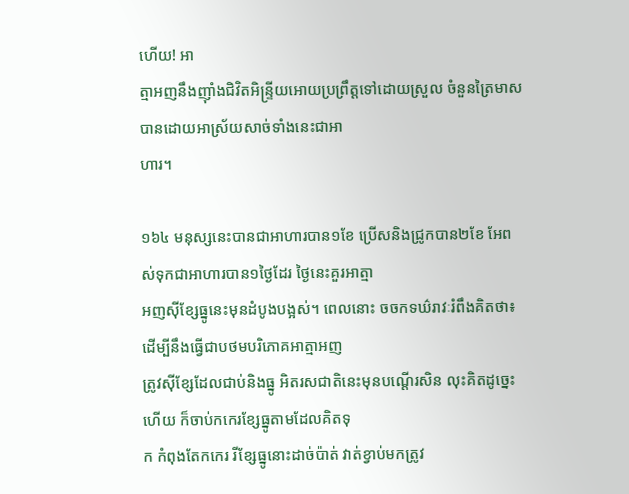ហើយ! អា
ត្មាអញនឹងញ៉ាំងជិវិតអិន្រ្ទីយអោយប្រព្រឹត្ដទៅដោយស្រួល ចំនួនត្រៃមាសបានដោយអាស្រ័យសាច់ទាំងនេះជាអា
ហារ។

១៦៤ មនុស្សនេះបានជាអាហារបាន១ខែ ប្រើសនិងជ្រូកបាន២ខែ អែពស់ទុកជាអាហារបាន១ថ្ងៃដែរ ថ្ងៃនេះគួរអាត្មា
អញស៊ីខ្សែធ្នូនេះមុនដំបូងបង្អស់។ ពេលនោះ ចចកទឃ៌រាវៈរំពឹងគិតថា៖ ដើម្បីនឹងធ្វើជាបថមបរិភោគអាត្មាអញ
ត្រូវស៊ីខ្សែដែលជាប់និងធ្នូ អិតរសជាតិនេះមុនបណ្ដើរសិន លុះគិតដូច្នេះហើយ ក៏ចាប់កកេរខ្សែធ្នូតាមដែលគិតទុ
ក កំពុងតែកកេរ រីខ្សែធ្នូនោះដាច់ប៉ាត់ វាត់ខ្វាប់មកត្រូវ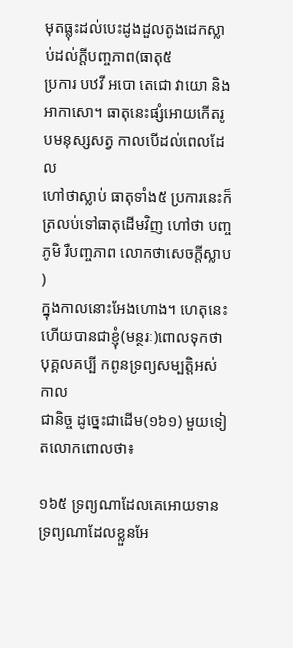មុតធ្លុះដល់បេះដូងដួលតូងដេកស្លាប់ដល់ក្ដីបញ្ចភាព(ធាតុ៥
ប្រការ បឋវី អបោ តេជោ វាយោ និងអាកាសោ។ ធាតុនេះផ្សំអោយកើតរូបមនុស្សសត្វ កាលបើដល់ពេលដែល
ហៅថាស្លាប់ ធាតុទាំង៥ ប្រការនេះក៏ត្រលប់ទៅធាតុដើមវិញ ហៅថា បញ្ចភូមិ រឺបញ្ចភាព លោកថាសេចក្ដីស្លាប
)
ក្នុងកាលនោះអែងហោង។ ហេតុនេះហើយបានជាខ្ញុំ(មន្ថរៈ)ពោលទុកថា បុគ្គលគប្បី កពូនទ្រព្យសម្បត្ដិអស់កាល
ជានិច្ច ដូច្នេះជាដើម(១៦១) មួយទៀតលោកពោលថា៖

១៦៥ ទ្រព្យណាដែលគេអោយទាន ទ្រព្យណាដែលខ្លួនអែ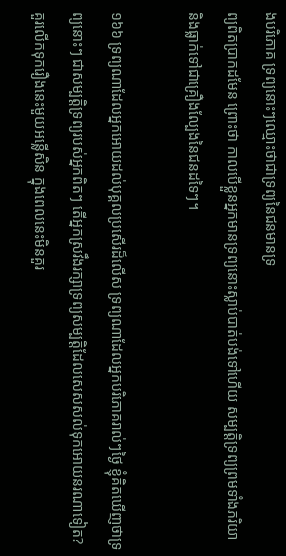ងបរិភោគ ទ្រព្យនោះៗឈ្មោះថាជាទ្រព្យនៃជនមានទ្រ
ព្យពិតប្រាកដមែន ព្រោះថា កាលបើខ្លួនអ្នកមានទ្រព្យនោះស្លាប់បាត់បង់ទៅហើយ សម្បត្ដិទ្រព្យព្រមទាំងភរិយា
និងធ្លាក់ទៅជាគ្រឿងល្បែងនៃជនដទៃៗ។

១៦៦ ទ្រព្យណាដែលអ្នកអោយដល់បុគ្គលប្រសើរដ៏លើស ទ្រព្យណាដែលអ្នកបរិភោគរាល់ៗថ្ងៃ ខ្ញុំគិតឃើញថាទ្រ
ព្យនោះៗ ជាសម្បត្ដិទ្រព្យរបស់អ្នកពិតៗ តើអ្នកស្រវឹងរក្សាទ្រព្យសម្បត្ដិដែលសេសសល់ទុកអោយនរណាទៀត?
គួរលើកទុករឿងនេះមួយអន្លើសិន ក្នុងពេលនេះមិនគួរ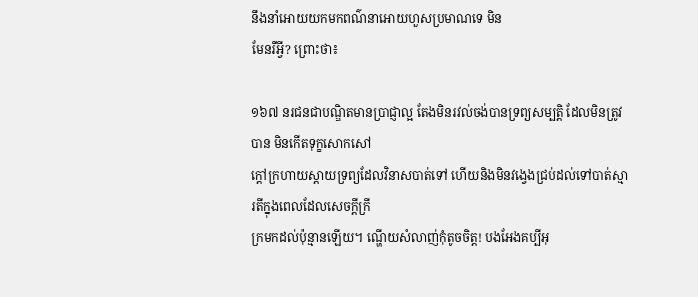នឹងនាំអោយយកមកពណ៌នាអោយហួសប្រមាណទេ មិន
មែនរឺអ្វី? ព្រោះថា៖

១៦៧ នរជនជាបណ្ឌិតមានប្រាជ្ញាល្អ តែងមិនរវល់ចង់បានទ្រព្យសម្បត្ដិ ដែលមិនត្រូវបាន មិនកើតទុក្ខសោកសៅ
ក្ដៅក្រហាយស្ដាយទ្រព្យដែលវិនាសបាត់ទៅ ហើយនិងមិនវង្វេងជ្រប់ដល់ទៅបាត់ស្មារតីក្នុងពេលដែលសេចក្ដីក្រី
ក្រមកដល់ប៉ុន្មានឡើយ។ ណ្ហើយសំលាញ់កុំតូចចិត្ដ! បងអែងគប្បីអុ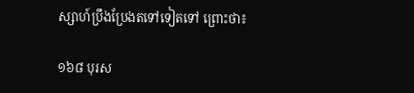ស្សាហ៍ប្រឹងប្រែងតទៅទៀតទៅ ព្រោះថា៖

១៦៨ បុរស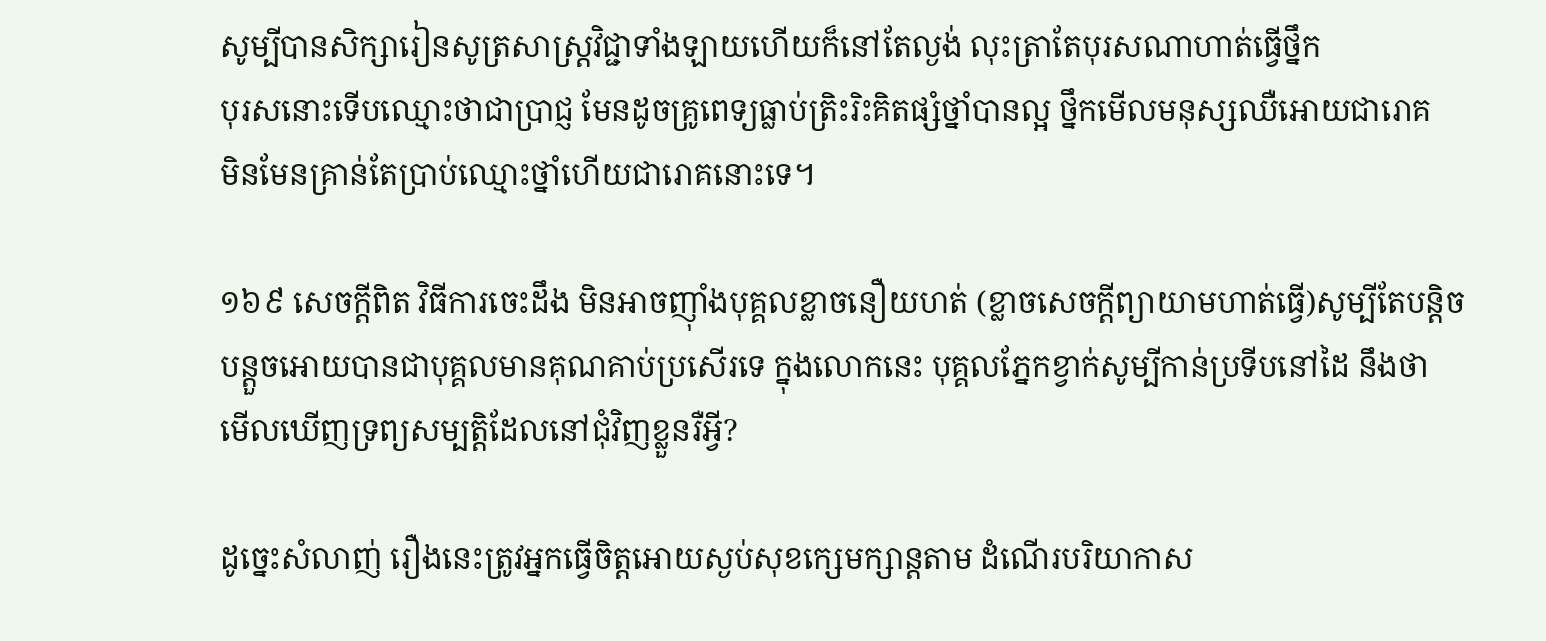សូម្បីបានសិក្សារៀនសូត្រសាស្រ្ដវិជ្ជាទាំងឡាយហើយក៏នៅតែល្ងង់ លុះត្រាតែបុរសណាហាត់ធ្វើថ្នឹក
បុរសនោះទើបឈ្មោះថាជាប្រាជ្ញ មែនដូចគ្រូពេទ្យធ្លាប់ត្រិះរិះគិតផ្សំថ្នាំបានល្អ ថ្នឹកមើលមនុស្សឈឺអោយជារោគ
មិនមែនគ្រាន់តែប្រាប់ឈ្មោះថ្នាំហើយជារោគនោះទេ។

១៦៩ សេចក្ដីពិត វិធីការចេះដឹង មិនអាចញ៉ាំងបុគ្គលខ្លាចនឿយហត់ (ខ្លាចសេចក្ដីព្យាយាមហាត់ធ្វើ)សូម្បីតែបន្ដិច
បន្ដួចអោយបានជាបុគ្គលមានគុណគាប់ប្រសើរទេ ក្នុងលោកនេះ បុគ្គលភ្នែកខ្វាក់សូម្បីកាន់ប្រទីបនៅដៃ នឹងថា
មើលឃើញទ្រព្យសម្បត្ដិដែលនៅជុំវិញខ្លួនរឺអ្វី?

ដូច្នេះសំលាញ់ រឿងនេះត្រូវអ្នកធ្វើចិត្ដអោយស្ងប់សុខក្សេមក្សាន្ដតាម ដំណើរបរិយាកាស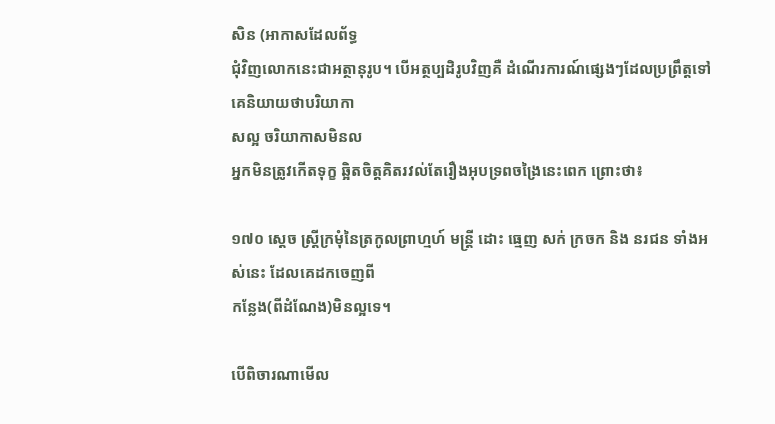សិន (អាកាសដែលព័ទ្ធ
ជុំវិញលោកនេះជាអត្ថានុរូប។ បើអត្ថប្បដិរូបវិញគឺ ដំណើរការណ៍ផ្សេងៗដែលប្រព្រឹត្ដទៅ គេនិយាយថាបរិយាកា
សល្អ ចរិយាកាសមិនល
អ្នកមិនត្រូវកើតទុក្ខ ឆ្អិតចិត្ដគិតរវល់តែរឿងអុបទ្រពចង្រៃនេះពេក ព្រោះថា៖

១៧០ ស្ដេច ស្រ្ដីក្រមុំនៃត្រកូលព្រាហ្មហ៍ មន្រ្ដី ដោះ ធ្មេញ សក់ ក្រចក និង នរជន ទាំងអស់នេះ ដែលគេដកចេញពី
កន្លែង(ពីដំណែង)មិនល្អទេ។

បើពិចារណាមើល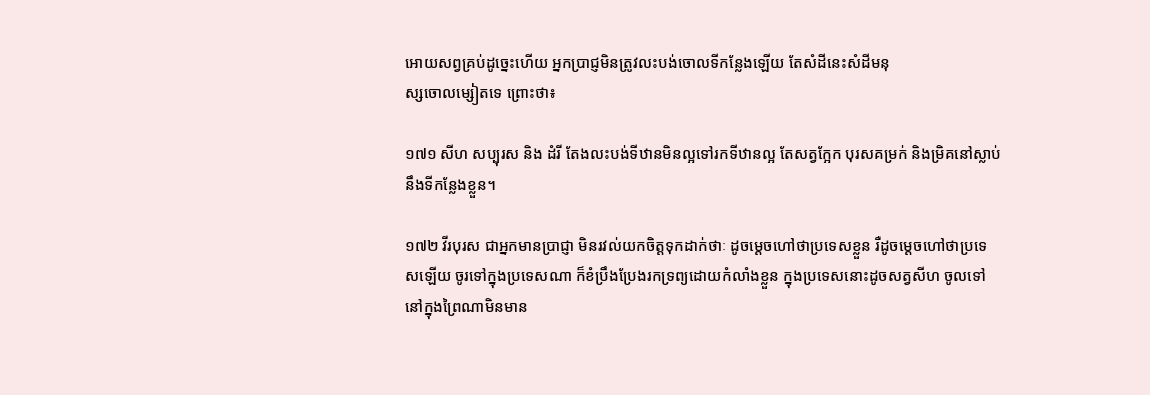អោយសព្វគ្រប់ដូច្នេះហើយ អ្នកប្រាជ្ញមិនត្រូវលះបង់ចោលទីកន្លែងឡើយ តែសំដីនេះសំដីមនុ
ស្សចោលម្សៀតទេ ព្រោះថា៖

១៧១ សីហ សប្បុរស និង ដំរី តែងលះបង់ទីឋានមិនល្អទៅរកទីឋានល្អ តែសត្វក្អែក បុរសគម្រក់ និងម្រិគនៅស្លាប់
នឹងទីកន្លែងខ្លួន។

១៧២ វីរបុរស ជាអ្នកមានប្រាជ្ញា មិនរវល់យកចិត្ដទុកដាក់ថាៈ ដូចម្ដេចហៅថាប្រទេសខ្លួន រឺដូចម្ដេចហៅថាប្រទេ
សឡើយ ចូរទៅក្នុងប្រទេសណា ក៏ខំប្រឹងប្រែងរកទ្រព្យដោយកំលាំងខ្លួន ក្នុងប្រទេសនោះដូចសត្វសីហ ចូលទៅ
នៅក្នុងព្រៃណាមិនមាន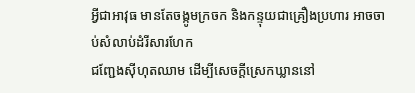អ្វីជាអាវុធ មានតែចង្កូមក្រចក និងកន្ទុយជាគ្រឿងប្រហារ អាចចាប់សំលាប់ដំរីសារហែក
ជញ្ជែងស៊ីហុតឈាម ដើម្បីសេចក្ដីស្រេកឃ្លាននៅ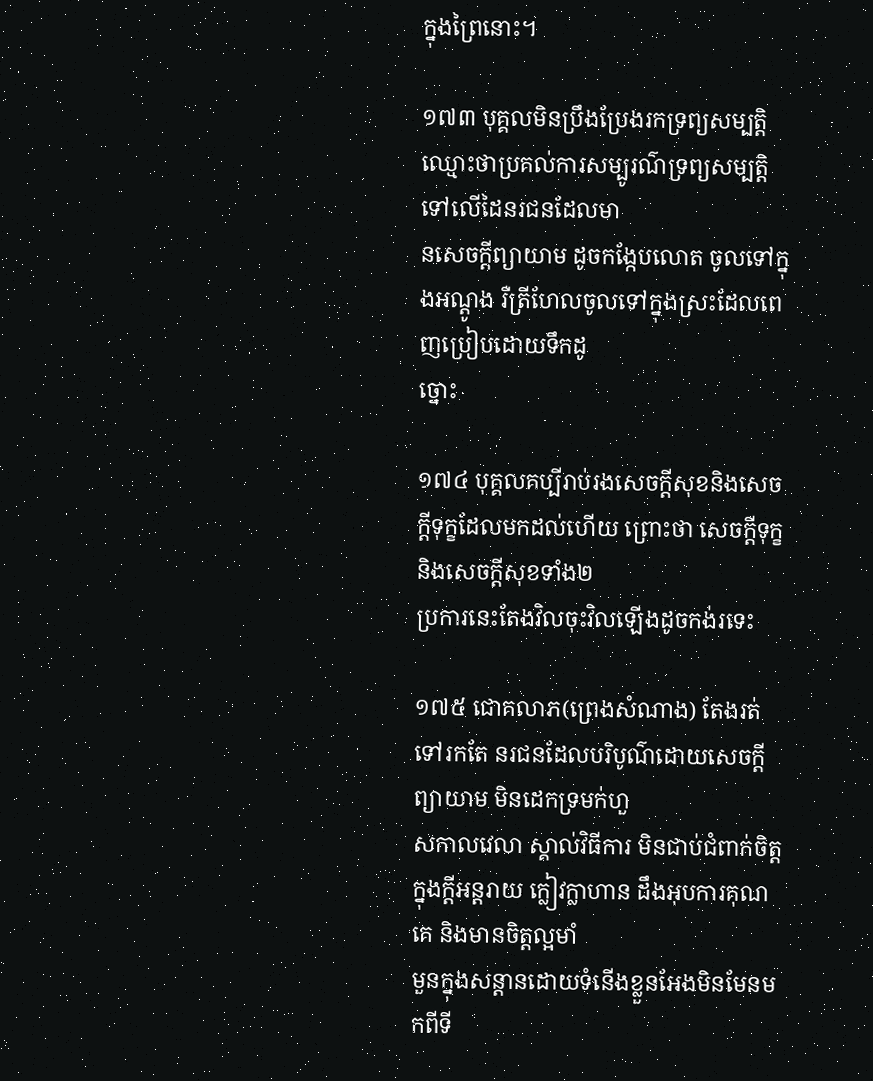ក្នុងព្រៃនោះ។

១៧៣ បុគ្គលមិនប្រឹងប្រែងរកទ្រព្យសម្បត្ដិ ឈ្មោះថាប្រគល់ការសម្បូរណ៌ទ្រព្យសម្បត្ដិ ទៅលើដៃនរជនដែលមា
នសេចក្ដីព្យាយាម ដូចកង្កែបលោត ចូលទៅក្នុងអណ្ដូង រឺត្រីហែលចូលទៅក្នុងស្រះដែលពេញប្រៀបដោយទឹកដូ
ច្នោះ

១៧៤ បុគ្គលគប្បីរាប់រងសេចក្ដីសុខនិងសេចក្ដីទុក្ខដែលមកដល់ហើយ ព្រោះថា សេចក្ដីទុក្ខ និងសេចក្ដីសុខទាំង២
ប្រការនេះតែងវិលចុះវិលឡើងដូចកង់រទេះ

១៧៥ ជោគលាភ(ព្រេងសំណាង) តែងរត់ទៅរកតែ នរជនដែលបរិបូណ៌ដោយសេចក្ដីព្យាយាម មិនដេកទ្រមក់ហួ
សកាលវេលា ស្គាល់វិធីការ មិនជាប់ជំពាក់ចិត្ដ ក្នុងក្ដីអន្ដរាយ ក្លៀវក្លាហាន ដឹងអុបការគុណគេ និងមានចិត្ដល្អមាំ
មួនក្នុងសន្ដានដោយទំនើងខ្លួនអែងមិនមែនមកពីទី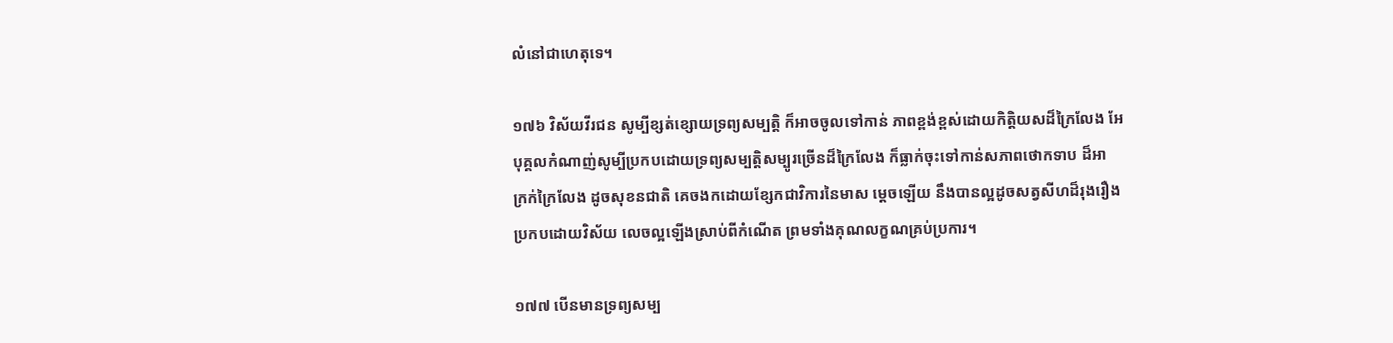លំនៅជាហេតុទេ។

១៧៦ វិស័យវីរជន សូម្បីខ្សត់ខ្សោយទ្រព្យសម្បត្ដិ ក៏អាចចូលទៅកាន់ ភាពខ្ពង់ខ្ពស់ដោយកិត្ដិយសដ៏ក្រៃលែង អែ
បុគ្គលកំណាញ់សូម្បីប្រកបដោយទ្រព្យសម្បត្ដិសម្បូរច្រើនដ៏ក្រៃលែង ក៏ធ្លាក់ចុះទៅកាន់សភាពថោកទាប ដ៏អា
ក្រក់ក្រៃលែង ដូចសុខនជាតិ គេចងកដោយខ្សែកជាវិការនៃមាស ម្ដេចឡើយ នឹងបានល្អដូចសត្វសីហដ៏រុងរឿង
ប្រកបដោយវិស័យ លេចល្អឡើងស្រាប់ពីកំណើត ព្រមទាំងគុណលក្ខណគ្រប់ប្រការ។

១៧៧ បើនមានទ្រព្យសម្ប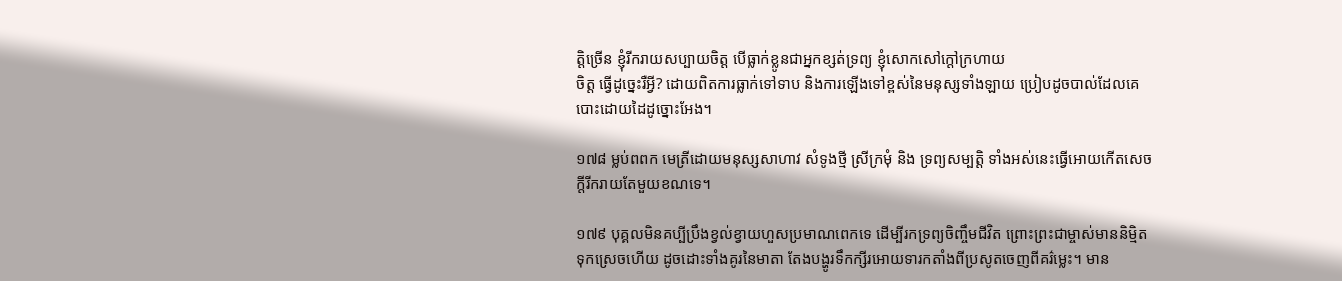ត្ដិច្រើន ខ្ញុំរីករាយសប្បាយចិត្ដ បើធ្លាក់ខ្លូនជាអ្នកខ្សត់ទ្រព្យ ខ្ញុំសោកសៅក្ដៅក្រហាយ
ចិត្ដ ធ្វើដូច្នេះរឺអ្វី? ដោយពិតការធ្លាក់ទៅទាប និងការឡើងទៅខ្ពស់នៃមនុស្សទាំងឡាយ ប្រៀបដូចបាល់ដែលគេ
បោះដោយដៃដូច្នោះអែង។

១៧៨ ម្លប់ពពក មេត្រីដោយមនុស្សសាហាវ សំទូងថ្មី ស្រីក្រមុំ និង ទ្រព្យសម្បត្ដិ ទាំងអស់នេះធ្វើអោយកើតសេច
ក្ដីរីករាយតែមួយខណទេ។

១៧៩ បុគ្គលមិនគប្បីប្រឹងខ្វល់ខ្វាយហួសប្រមាណពេកទេ ដើម្បីរកទ្រព្យចិញ្ចឹមជីវិត ព្រោះព្រះជាម្ចាស់មាននិម្មិត
ទុកស្រេចហើយ ដូចដោះទាំងគូរនៃមាតា តែងបង្ហូរទឹកក្សីរអោយទារកតាំងពីប្រសូតចេញពីគរ៌ម្លេះ។ មាន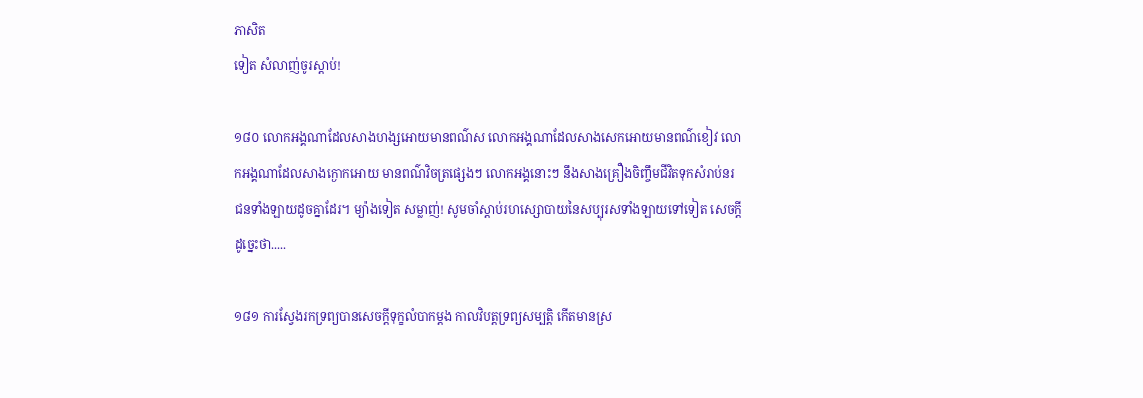ភាសិត
ទៀត សំលាញ់ចូរស្ដាប់!

១៨០ លោកអង្គណាដែលសាងហង្សអោយមានពណ៌ស លោកអង្គណាដែលសាងសេកអោយមានពណ៌ខៀវ លោ
កអង្គណាដែលសាងក្ងោកអោយ មានពណ៌វិចត្រផ្សេងៗ លោកអង្គនោះៗ នឹងសាងគ្រឿងចិញ្ចឹមជីវិតទុកសំរាប់នរ
ជនទាំងឡាយដូចគ្នាដែរ។ ម្យ៉ាងទៀត សម្លាញ់! សូមចាំស្ដាប់រហស្សោបាយនៃសប្បុរសទាំងឡាយទៅទៀត សេចក្ដី
ដូច្នេះថា.....

១៨១ ការស្វែងរកទ្រព្យបានសេចក្ដីទុក្ខលំបាកម្ដង កាលវិបត្ដទ្រព្យសម្បត្ដិ កើតមានស្រ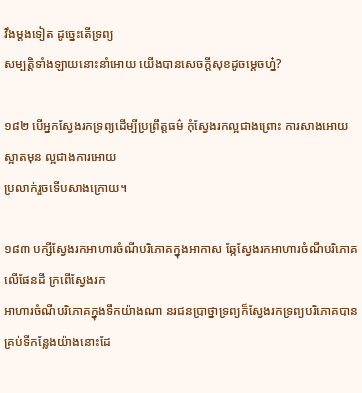វឹងម្ដងទៀត ដូច្នេះតើទ្រព្យ
សម្បត្ដិទាំងឡាយនោះនាំអោយ យើងបានសេចក្ដីសុខដូចម្ដេចហ្ន៎?

១៨២ បើអ្នកស្វែងរកទ្រព្យដើម្បីប្រព្រឹត្ដធម៌ កុំស្វែងរកល្អជាងព្រោះ ការសាងអោយស្អាតមុន ល្អជាងការអោយ
ប្រលាក់រួចទើបសាងក្រោយ។

១៨៣ បក្សីស្វែងរកអាហារចំណីបរិភោគក្នុងអាកាស ឆ្កែស្វែងរកអាហារចំណីបរិភោគលើផែនដី ក្រពើស្វែងរក
អាហារចំណីបរិភោគក្នុងទឹកយ៉ាងណា នរជនប្រាថ្នាទ្រព្យក៏ស្វែងរកទ្រព្យបរិភោគបាន គ្រប់ទីកន្លែងយ៉ាងនោះដែ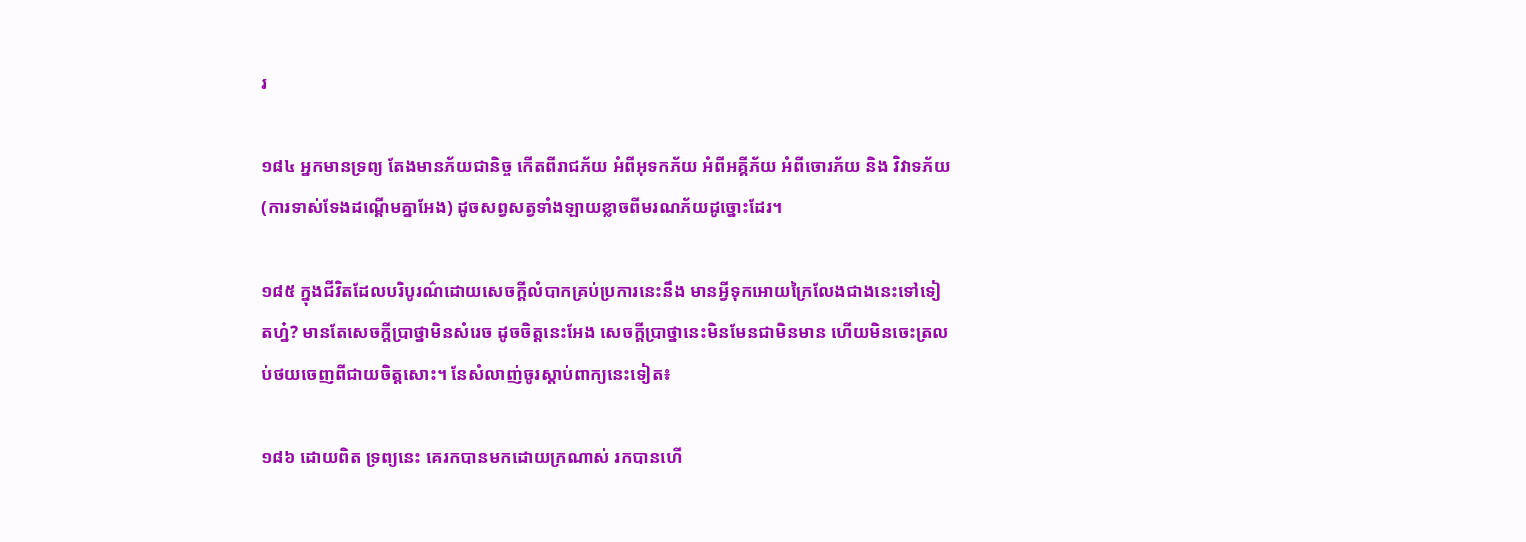រ

១៨៤ អ្នកមានទ្រព្យ តែងមានភ័យជានិច្ច កើតពីរាជភ័យ អំពីអុទកភ័យ អំពីអគ្គីភ័យ អំពីចោរភ័យ និង វិវាទភ័យ
(ការទាស់ទែងដណ្ដើមគ្នាអែង) ដូចសព្វសត្វទាំងឡាយខ្លាចពីមរណភ័យដូច្នោះដែរ។

១៨៥ ក្នុងជីវិតដែលបរិបូរណ៌ដោយសេចក្ដីលំបាកគ្រប់ប្រការនេះនឹង មានអ្វីទុកអោយក្រៃលែងជាងនេះទៅទៀ
តហ្ន៎? មានតែសេចក្ដីប្រាថ្នាមិនសំរេច ដូចចិត្ដនេះអែង សេចក្ដីប្រាថ្នានេះមិនមែនជាមិនមាន ហើយមិនចេះត្រល
ប់ថយចេញពីជាយចិត្ដសោះ។ នែសំលាញ់ចូរស្ដាប់ពាក្យនេះទៀត៖

១៨៦ ដោយពិត ទ្រព្យនេះ គេរកបានមកដោយក្រណាស់ រកបានហើ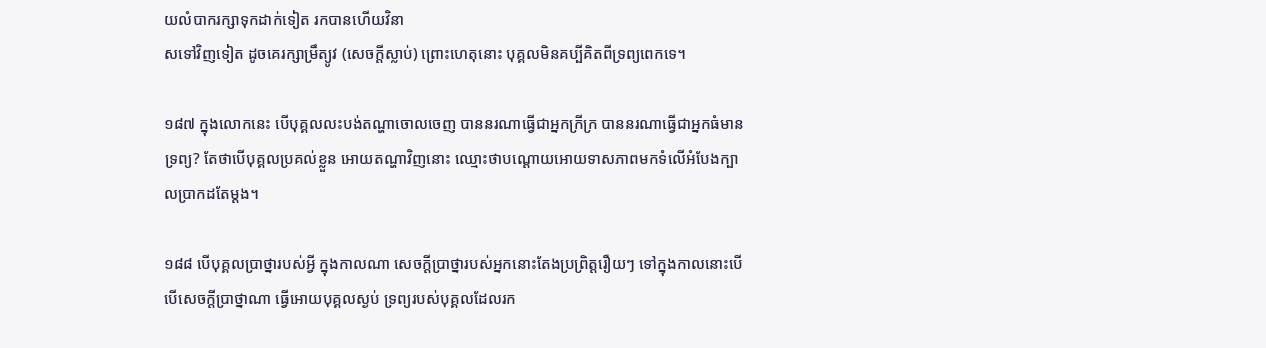យលំបាករក្សាទុកដាក់ទៀត រកបានហើយវិនា
សទៅវិញទៀត ដូចគេរក្សាម្រឹត្យូវ (សេចក្ដីស្លាប់) ព្រោះហេតុនោះ បុគ្គលមិនគប្បីគិតពីទ្រព្យពេកទេ។

១៨៧ ក្នុងលោកនេះ បើបុគ្គលលះបង់តណ្ហាចោលចេញ បាននរណាធ្វើជាអ្នកក្រីក្រ បាននរណាធ្វើជាអ្នកធំមាន
ទ្រព្យ? តែថាបើបុគ្គលប្រគល់ខ្លួន អោយតណ្ហាវិញនោះ ឈ្មោះថាបណ្ដោយអោយទាសភាពមកទំលើអំបែងក្បា
លប្រាកដតែម្ដង។

១៨៨ បើបុគ្គលប្រាថ្នារបស់អ្វី ក្នុងកាលណា សេចក្ដីប្រាថ្នារបស់អ្នកនោះតែងប្រព្រិត្ដរឿយៗ ទៅក្នុងកាលនោះបើ
បើសេចក្ដីប្រាថ្នាណា ធ្វើអោយបុគ្គលស្ងប់ ទ្រព្យរបស់បុគ្គលដែលរក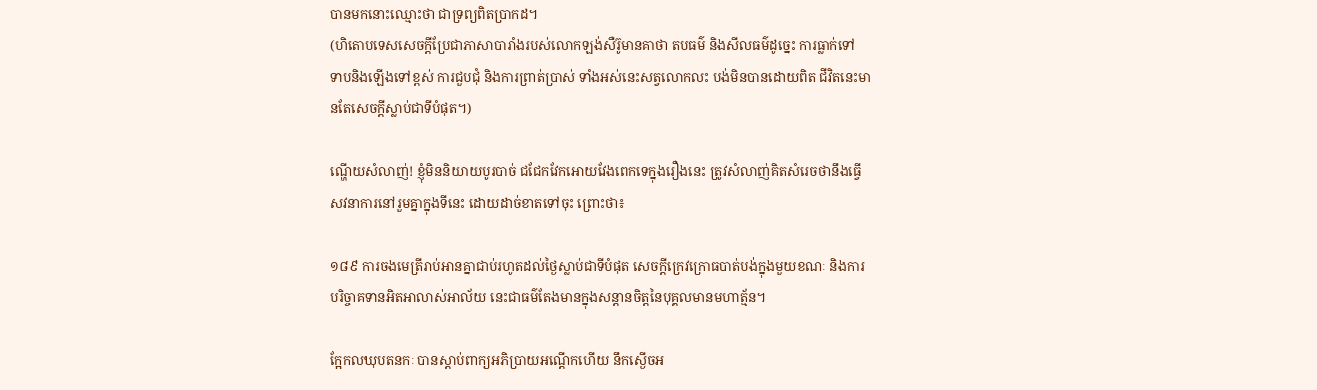បានមកនោះឈ្មោះថា ជាទ្រព្យពិតប្រាកដ។
(ហិតោបទេសសេចក្ដីប្រែជាភាសាបារាំងរបស់លោកឡង់សឺរ៊ូមានគាថា តបធម៌ និងសីលធម៌ដូច្នេះ ការធ្លាក់ទៅ
ទាបនិងឡើងទៅខ្ពស់ ការជួបជុំ និងការព្រាត់ប្រាស់ ទាំងអស់នេះសត្វលោកលះ បង់មិនបានដោយពិត ជីវិតនេះមា
នតែសេចក្ដីស្លាប់ជាទីបំផុត។)

ណ្ហើយសំលាញ់! ខ្ញុំមិននិយាយបូរបាច់ ជជែកវែកអោយវែងពេកទេក្នុងរឿងនេះ ត្រូវសំលាញ់គិតសំរេចថានឹងធ្វើ
សវនាការនៅរួមគ្នាក្នុងទីនេះ ដោយដាច់ខាតទៅចុះ ព្រោះថា៖

១៨៩ ការចងមេត្រីរាប់អានគ្នាជាប់រហូតដល់ថ្ងៃស្លាប់ជាទីបំផុត សេចក្ដីក្រេវក្រោធបាត់បង់ក្នុងមួយខណៈ និងការ
បរិច្ចាគទានអិតអាលាស់អាល័យ នេះជាធម៌តែងមានក្នុងសន្ដានចិត្ដនៃបុគ្គលមានមហាត្ម័ន។

ក្អែកលឃុបតនកៈ បានស្ដាប់ពាក្យអភិប្រាយអណ្ដើកហើយ នឹកស្ងើចអ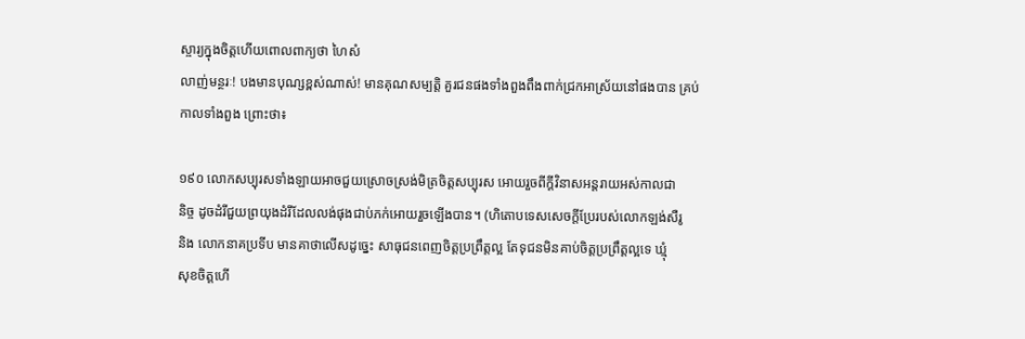ស្ចារ្យក្នុងចិត្ដហើយពោលពាក្យថា ហៃសំ
លាញ់មន្ថរៈ! បងមានបុណ្សខ្ពស់ណាស់! មានគុណសម្បត្ដិ គួរជនផងទាំងពួងពឹងពាក់ជ្រកអាស្រ័យនៅផងបាន គ្រប់
កាលទាំងពួង ព្រោះថា៖

១៩០ លោកសប្បុរសទាំងឡាយអាចជួយស្រោចស្រង់មិត្រចិត្ដសប្បុរស អោយរួចពីក្ដីវិនាសអន្ដរាយអស់កាលជា
និច្ច ដូចដំរីជួយព្រយុងដំរីដែលលង់ផុងជាប់ភក់អោយរួចឡើងបាន។ (ហិតោបទេសសេចក្ដីប្រែរបស់លោកឡង់សឺរូ
និង លោកនាគប្រទីប មានគាថាលើសដូច្នេះ សាធុជនពេញចិត្ដប្រព្រឹត្ដល្អ តែទុជនមិនគាប់ចិត្ដប្រព្រឹត្ដល្អទេ ឃ្មុំ
សុខចិត្ដហើ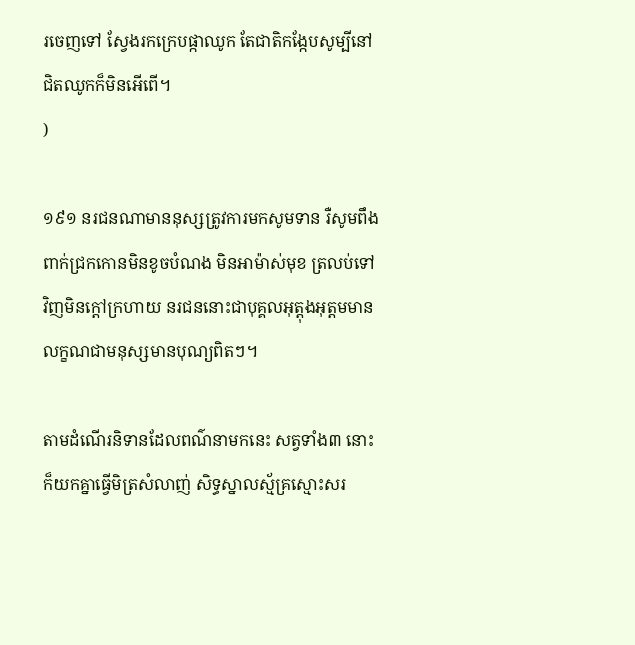រចេញទៅ ស្វែងរកក្រេបផ្កាឈូក តែជាតិកង្កែបសូម្បីនៅជិតឈូកក៏មិនអើពើ។
)

១៩១ នរជនណាមាននុស្សត្រូវការមកសូមទាន រឺសូមពឹងពាក់ជ្រកកោនមិនខូចបំណង មិនអាម៉ាស់មុខ ត្រលប់ទៅ
វិញមិនក្ដៅក្រហាយ នរជននោះជាបុគ្គលអុត្ដុងអុត្ដមមានលក្ខណជាមនុស្សមានបុណ្យពិតៗ។

តាមដំណើរនិទានដែលពណ៌នាមកនេះ សត្វទាំង៣ នោះក៏យកគ្នាធ្វើមិត្រសំលាញ់ សិទ្ធស្នាលស្ម័គ្រស្មោះសរ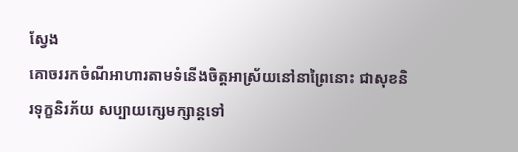ស្វែង
គោចររកចំណីអាហារតាមទំនើងចិត្ដអាស្រ័យនៅនាព្រៃនោះ ជាសុខនិរទុក្ខនិរភ័យ សប្បាយក្សេមក្សាន្ដទៅ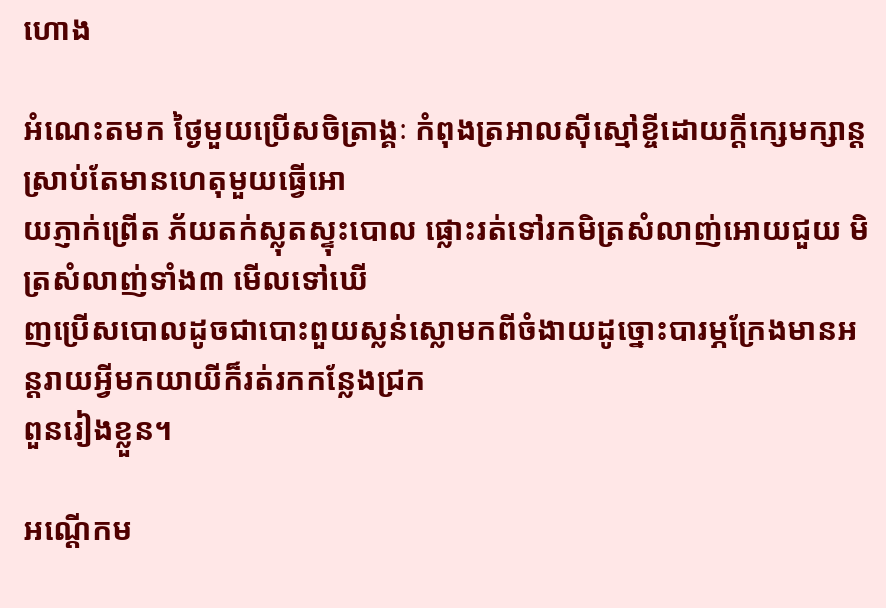ហោង

អំណេះតមក ថ្ងៃមួយប្រើសចិត្រាង្គៈ កំពុងត្រអាលស៊ីស្មៅខ្ចីដោយក្ដីក្សេមក្សាន្ដ ស្រាប់តែមានហេតុមួយធ្វើអោ
យភ្ញាក់ព្រើត ភ័យតក់ស្លុតស្ទុះបោល ផ្លោះរត់ទៅរកមិត្រសំលាញ់អោយជួយ មិត្រសំលាញ់ទាំង៣ មើលទៅឃើ
ញប្រើសបោលដូចជាបោះពួយស្លន់ស្លោមកពីចំងាយដូច្នោះបារម្ភក្រែងមានអន្ដរាយអ្វីមកយាយីក៏រត់រកកន្លែងជ្រក
ពួនរៀងខ្លួន។

អណ្ដើកម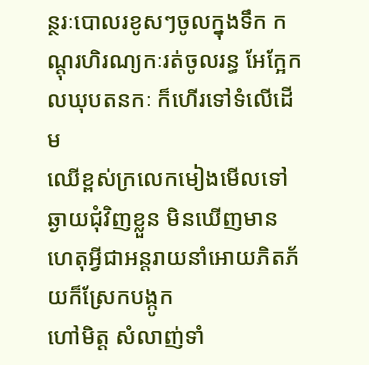ន្ថរៈបោលរខូសៗចូលក្នុងទឹក កណ្ដុរហិរណ្យកៈរត់ចូលរន្ធ អែក្អែកលឃុបតនកៈ ក៏ហើរទៅទំលើដើម
ឈើខ្ពស់ក្រលេកមៀងមើលទៅឆ្ងាយជុំវិញខ្លួន មិនឃើញមានហេតុអ្វីជាអន្ដរាយនាំអោយភិតភ័យក៏ស្រែកបង្កូក
ហៅមិត្ដ សំលាញ់ទាំ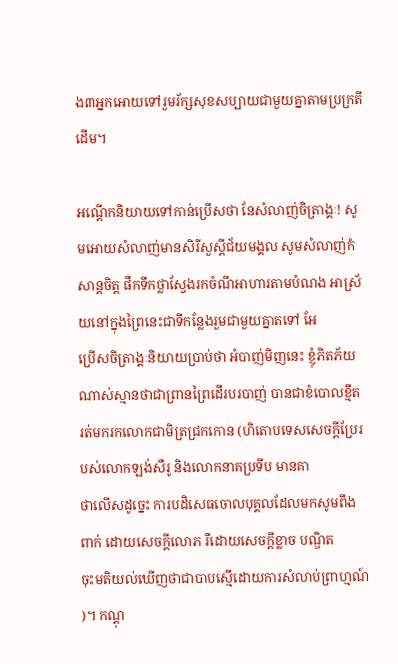ង៣អ្នកអោយទៅរួមរ័ក្សសុខសប្បាយជាមួយគ្នាតាមប្រក្រតីដើម។

អណ្ដើកនិយាយទៅកាន់ប្រើសថា នែសំលាញ់ចិត្រាង្គៈ! សូមអោយសំលាញ់មានសិរីសួស្ដីជ័យមង្គល សូមសំលាញ់កំ
សាន្ដចិត្ដ ផឹកទឹកថ្លាស្វែងរកចំណីអាហារតាមបំណង អាស្រ័យនៅក្នុងព្រៃនេះជាទីកន្លែងរួមជាមួយគ្នាតទៅ អែ
ប្រើសចិត្រាង្គៈនិយាយប្រាប់ថា អំបាញ់មិញនេះ ខ្ញុំភិតភ័យណាស់ស្មានថាជាព្រានព្រៃដើរបរបាញ់ បានជាខំបោលខ្មឹត
រត់មករកលោកជាមិត្រជ្រកកោន (ហិតោបទេសសេចក្ដីប្រែរបស់លោកឡង់សឺរូ និងលោកនាគប្រទីប មានគា
ថាលើសដូច្នេះ ការបដិសេធចោលបុគ្គលដែលមកសូមពឹងពាក់ ដោយសេចក្ដីលោភ រឺដោយសេចក្ដីខ្លាច បណ្ឌិត
ចុះមតិយល់ឃើញថាជាបាបស្មើដោយការសំលាប់ព្រាហ្មណ៍
)។ កណ្ដុ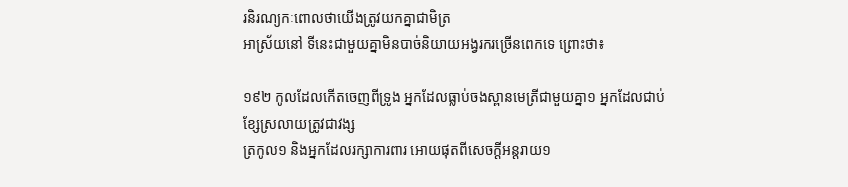រនិរណ្យកៈពោលថាយើងត្រូវយកគ្នាជាមិត្រ
អាស្រ័យនៅ ទីនេះជាមួយគ្នាមិនបាច់និយាយអង្វរករច្រើនពេកទេ ព្រោះថា៖

១៩២ កូលដែលកើតចេញពីទ្រូង អ្នកដែលធ្លាប់ចងស្ពានមេត្រីជាមួយគ្នា១ អ្នកដែលជាប់ខ្សែស្រលាយត្រូវជាវង្ស
ត្រកូល១ និងអ្នកដែលរក្សាការពារ អោយផុតពីសេចក្ដីអន្ដរាយ១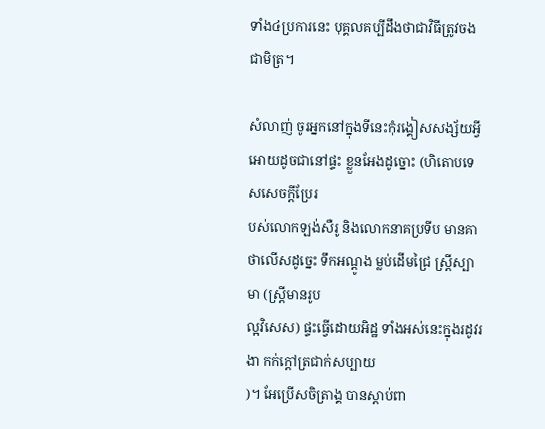ទាំង៤ប្រការនេះ បុគ្គលគប្បីដឹងថាជាវិធីត្រូវចង
ជាមិត្រ។

សំលាញ់ ចូរអ្នកនៅក្នុងទីនេះកុំរង្គៀសសង្ស័យអ្វី អោយដូចជានៅផ្ទះ ខ្លួនអែងដូច្នោះ (ហិតោបទេសសេចក្ដីប្រែរ
បស់លោកឡង់សឺរូ និងលោកនាគប្រទីប មានគាថាលើសដូច្នេះ ទឹកអណ្ដូង ម្លប់ដើមជ្រៃ ស្រ្ដីស្បាមា (ស្រ្ដីមានរូប
ល្អវិសេស) ផ្ទះធ្វើដោយអិដ្ឋ ទាំងអស់នេះក្នុងរដូវរងា កក់ក្ដៅត្រជាក់សប្បាយ
)។ អែប្រើសចិត្រាង្គ បានស្ដាប់ពា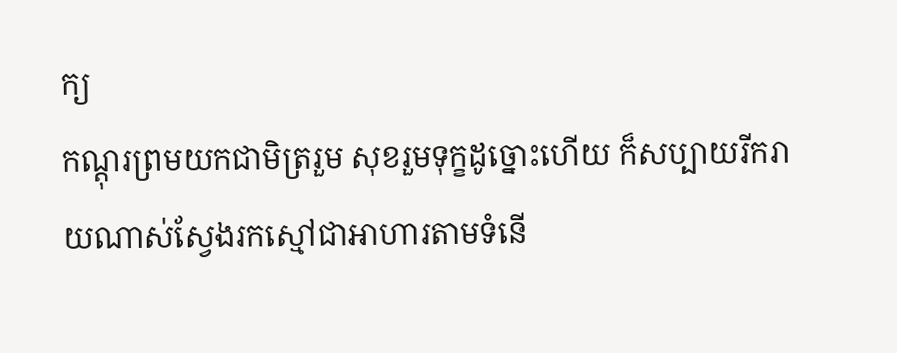ក្យ
កណ្ដុរព្រមយកជាមិត្ររួម សុខរួមទុក្ខដូច្នោះហើយ ក៏សប្បាយរីករាយណាស់ស្វែងរកស្មៅជាអាហារតាមទំនើ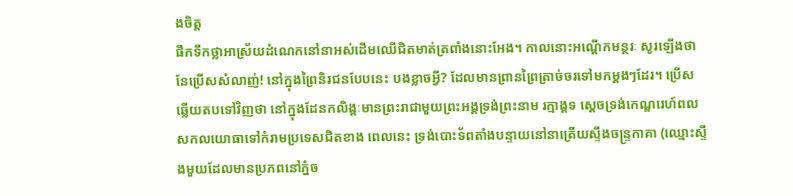ងចិត្ដ
ផឹកទឹកថ្លាអាស្រ័យដំណេកនៅនាអស់ដើមឈើជិតមាត់ត្រពាំងនោះអែង។ កាលនោះអណ្ដើកមន្ថរៈ សូរឡើងថា
នែប្រើសសំលាញ់! នៅក្នុងព្រៃនិរជនបែបនេះ បងខ្លាចអ្វី? ដែលមានព្រានព្រៃត្រាច់ចរទៅមកម្ដងៗដែរ។ ប្រើស
ឆ្លើយតបទៅវិញថា នៅក្នុងដែនកលិង្គៈមានព្រះរាជាមួយព្រះអង្គទ្រង់ព្រះនាម រក្មាង្គទ ស្ដេចទ្រង់កេណ្ឌរេហ៍ពល
សកលយោធាទៅកំរាមប្រទេសជិតខាង ពេលនេះ ទ្រង់បោះទ័ពតាំងបន្ទាយនៅនាត្រើយស្ទឹងចន្រ្ទកាគា (ឈ្មោះស្ទឹ
ងមួយដែលមានប្រភពនៅភ្នំច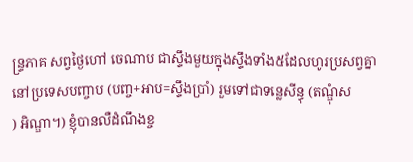ន្រ្ទភាគ សព្វថ្ងៃហៅ ចេណាប ជាស្ទឹងមួយក្នុងស្ទឹងទាំង៥ដែលហូរប្រសព្វគ្នា
នៅប្រទេសបញ្ចាប (បញ្ច+អាប=ស្ទឹងប្រាំ) រួមទៅជាទន្លេសីន្ធុ (តណ្ឌុំស
) អិណ្ឌា។) ខ្ញុំបានលឺដំណឹងខ្ច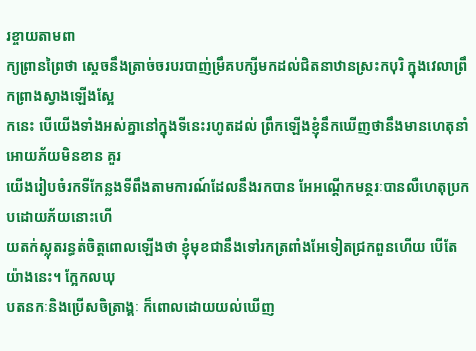រខ្ចាយតាមពា
ក្យព្រានព្រៃថា ស្ដេចនឹងត្រាច់ចរបរបាញ់ម្រឹគបក្សីមកដល់ជិតនាឋានស្រះកបុរិ ក្នុងវេលាព្រឹកព្រាងស្វាងឡើងស្អែ
កនេះ បើយើងទាំងអស់គ្នានៅក្នុងទីនេះរហូតដល់ ព្រឹកឡើងខ្ញុំនឹកឃើញថានឹងមានហេតុនាំអោយភ័យមិនខាន គួរ
យើងរៀបចំរកទីកែន្លងទីពឹងតាមការណ៍ដែលនឹងរកបាន អែអណ្ដើកមន្ថរៈបានលឺហេតុប្រកបដោយភ័យនោះហើ
យតក់ស្លុតរន្ធត់ចិត្ដពោលឡើងថា ខ្ញុំមុខជានឹងទៅរកត្រពាំងអែទៀតជ្រកពួនហើយ បើតែយ៉ាងនេះ។ ក្អែកលឃុ
បតនកៈនិងប្រើសចិត្រាង្គៈ ក៏ពោលដោយយល់ឃើញ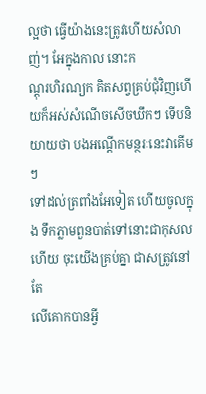ល្អថា ធ្វើយ៉ាងនេះត្រូវហើយសំលាញ់។ អែក្នុងកាល នោះក
ណ្ដុរហិរណ្យក គិតសព្វគ្រប់ជុំវិញហើយក៏អស់សំណើចសើចឃឹកៗ ទើបនិយាយថា បងអណ្ដើកមន្ថរៈនេះវាគើមៗ
ទៅដល់ត្រពាំងអែទៀត ហើយចូលក្នុង ទឹកភ្លាមពួនបាត់ទៅនោះជាកុសលហើយ ចុះយើងគ្រប់គ្នា ជាសត្រូវនៅតែ
លើគោកបានអ្វី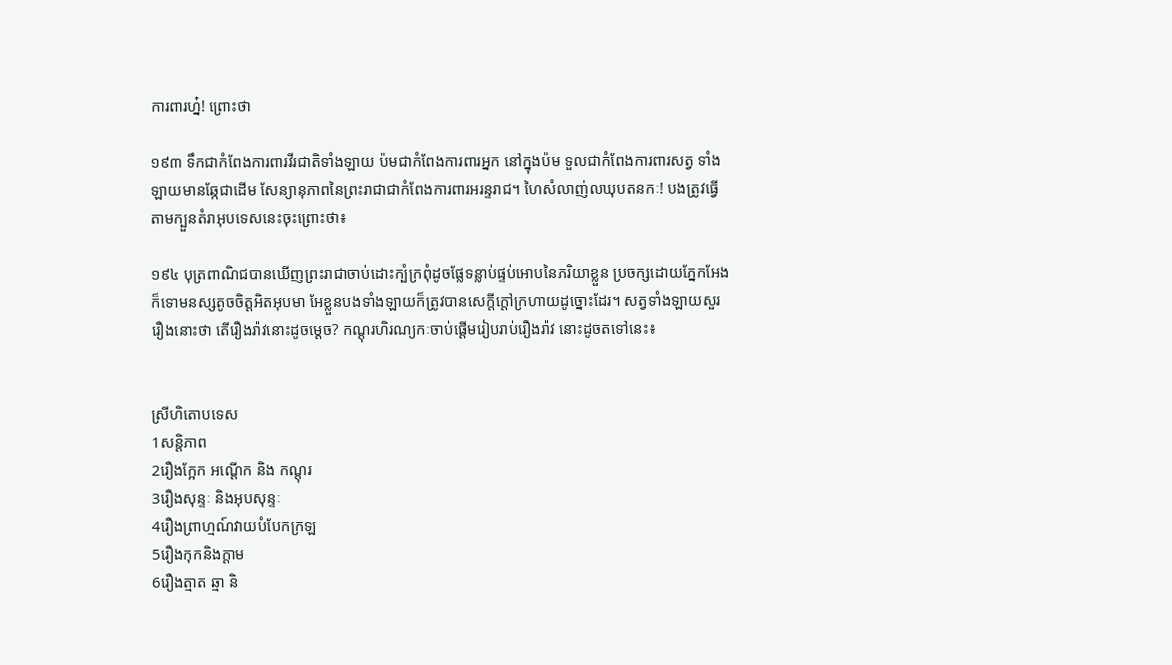ការពារហ្ន៎! ព្រោះថា

១៩៣ ទឹកជាកំពែងការពារវីរជាតិទាំងឡាយ ប៉មជាកំពែងការពារអ្នក នៅក្នុងប៉ម ទួលជាកំពែងការពារសត្វ ទាំង
ឡាយមានឆ្កែជាដើម សែន្យានុភាពនៃព្រះរាជាជាកំពែងការពារអរន្ទរាជ។ ហៃសំលាញ់លឃុបតនកៈ! បងត្រូវធ្វើ
តាមក្បួនតំរាអុបទេសនេះចុះព្រោះថា៖

១៩៤ បុត្រពាណិជបានឃើញព្រះរាជាចាប់ដោះក្បំក្រពុំដូចផ្លែទន្លាប់ផ្ទប់អោបនៃភរិយាខ្លួន ប្រចក្សដោយភ្នែកអែង
ក៏ទោមនស្សតូចចិត្ដអិតអុបមា អែខ្លួនបងទាំងឡាយក៏ត្រូវបានសេក្ដីក្ដៅក្រហាយដូច្នោះដែរ។ សត្វទាំងឡាយសួរ
រឿងនោះថា តើរឿងរ៉ាវនោះដូចម្ដេច? កណ្ដុរហិរណ្យកៈចាប់ផ្ដើមរៀបរាប់រឿងរ៉ាវ នោះដូចតទៅនេះ៖


ស្រីហិតោបទេស
1សន្ដិភាព
2រឿងក្អែក អណ្ដើក និង កណ្ដុរ
3រឿងសុន្ទៈ និងអុបសុន្ទៈ
4រឿងព្រាហ្មណ៍វាយបំបែកក្រឡ
5រឿងកុកនិងក្ដាម
6រឿងត្មាត ឆ្មា និ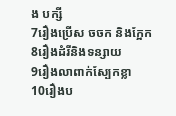ង បក្សី
7រឿងប្រើស ចចក និងក្អែក
8រឿងដំរីនិងទន្សាយ
9រឿងលាពាក់ស្បែកខ្លា
10រឿងប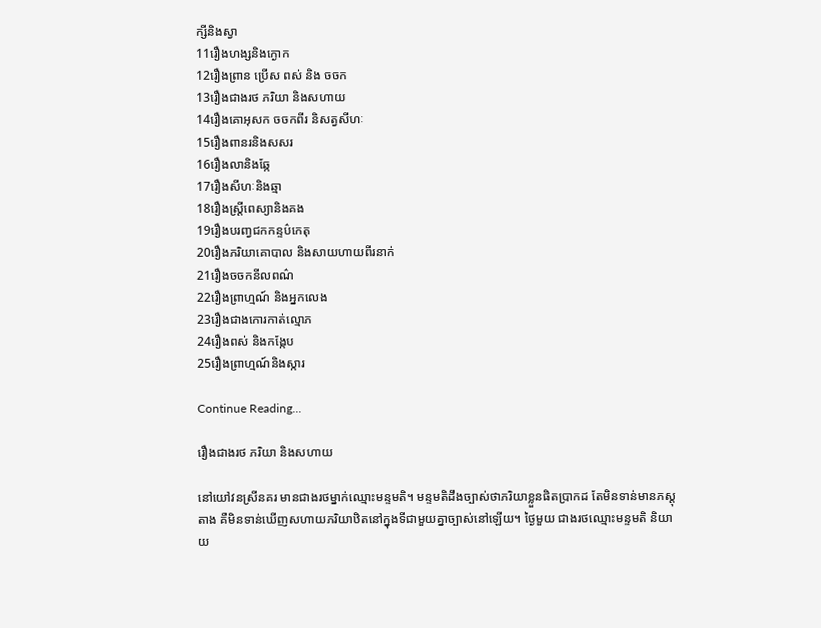ក្សីនិងស្វា
11រឿងហង្សនិងក្ងោក
12រឿងព្រាន ប្រើស ពស់ និង ចចក
13រឿងជាងរថ ភរិយា និងសហាយ
14រឿងគោអុសក ចចកពីរ និសត្វសីហៈ
15រឿងពានរនិងសសរ
16រឿងលានិងឆ្កែ
17រឿងសីហៈនិងឆ្មា
18រឿងស្រ្តីពេស្យានិងគង
19រឿងបរញ្វជកកន្ទប៌កេតុ
20រឿងភរិយាគោបាល និងសាយហាយពីរនាក់
21រឿងចចកនីលពណ៌
22រឿងព្រាហ្មណ៍ និងអ្នកលេង
23រឿងជាងកោរកាត់ល្មោភ
24រឿងពស់ និងកង្កែប
25រឿងព្រាហ្មណ៍និងស្ការ

Continue Reading...

រឿងជាងរថ ភរិយា និងសហាយ

នៅយៅវនស្រីនគរ មានជាងរថម្នាក់ឈ្មោះមន្ទមតិ។ មន្ទមតិដឹងច្បាស់ថាភរិយាខ្លួនផិតប្រាកដ តែមិនទាន់មានភស្ដុ
តាង គឺមិនទាន់ឃើញសហាយភរិយាឋិតនៅក្នុងទីជាមួយគ្នាច្បាស់នៅឡើយ។ ថ្ងៃមួយ ជាងរថឈ្មោះមន្ទមតិ និយា
យ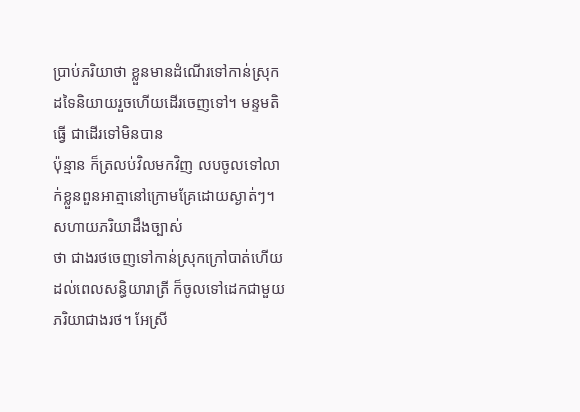ប្រាប់ភរិយាថា ខ្លួនមានដំណើរទៅកាន់ស្រុកដទៃនិយាយរួចហើយដើរចេញទៅ។ មន្ទមតិធ្វើ ជាដើរទៅមិនបាន
ប៉ុន្មាន ក៏ត្រលប់វិលមកវិញ លបចូលទៅលាក់ខ្លួនពួនអាត្មានៅក្រោមគ្រែដោយស្ងាត់ៗ។ សហាយភរិយាដឹងច្បាស់
ថា ជាងរថចេញទៅកាន់ស្រុកក្រៅបាត់ហើយ ដល់ពេលសន្ធិយារាត្រី ក៏ចូលទៅដេកជាមួយភរិយាជាងរថ។ អែស្រី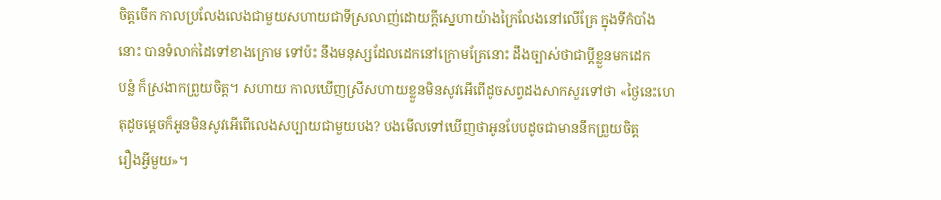ចិត្ដចើក កាលប្រលែងលេងជាមួយសហាយជាទីស្រលាញ់ដោយក្ដីស្នេហាយ៉ាងក្រៃលែងនៅលើគ្រែ ក្នុងទីកំបាំង
នោះ បានទំលាក់ដៃទៅខាងក្រោម ទៅប៉ះ នឹងមនុស្សដែលដេកនៅក្រោមគ្រែនោះ ដឹងច្បាស់ថាជាប្ដីខ្លួនមកដេក
បន្លំ ក៏ស្រងាកព្រួយចិត្ដ។ សហាយ កាលឃើញស្រីសហាយខ្លួនមិនសូវអើពើដូចសព្វដងសាកសួរទៅថា «ថ្ងៃនេះហេ
តុដូចម្ដេចក៏អូនមិនសូវអើពើលេងសប្បាយជាមួយបង? បងមើលទៅឃើញថាអូនបែបដូចជាមាននឹកព្រួយចិត្ដ
រឿងអ្វីមួយ»។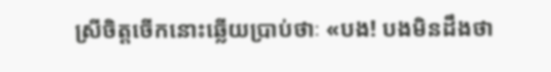ស្រីចិត្ដចើកនោះឆ្លើយប្រាប់ថាៈ «បង! បងមិនដឹងថា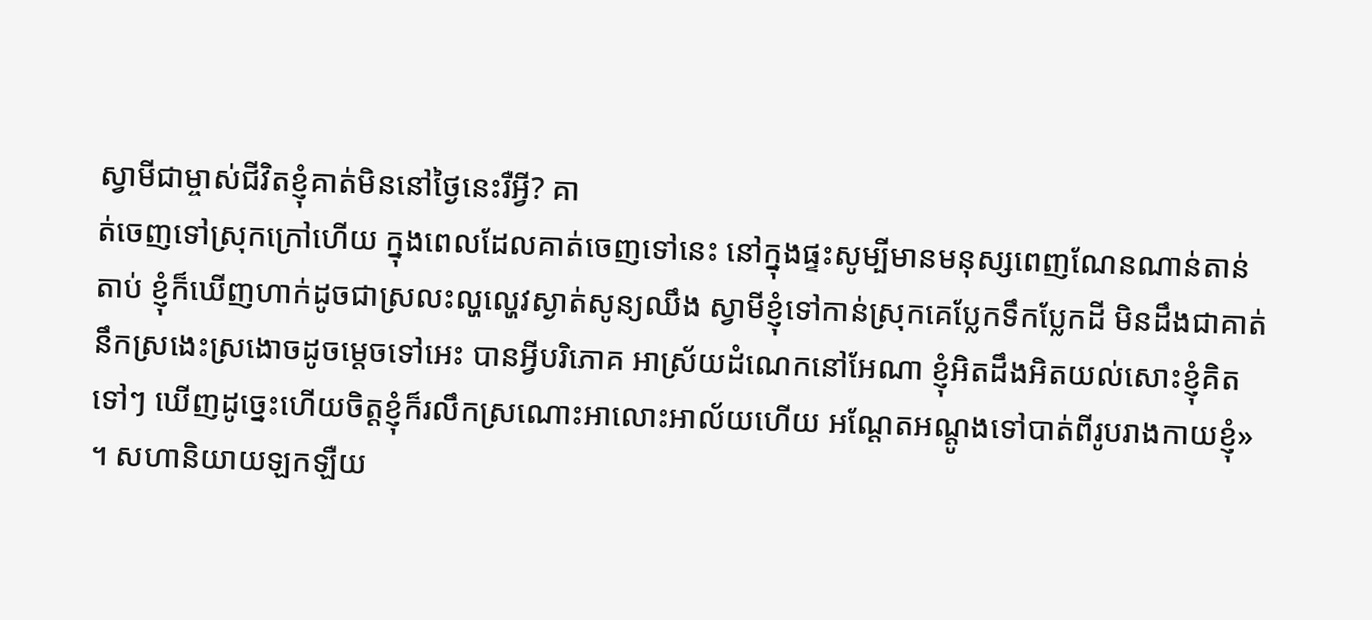ស្វាមីជាម្ចាស់ជីវិតខ្ញុំគាត់មិននៅថ្ងៃនេះរឺអ្វី? គា
ត់ចេញទៅស្រុកក្រៅហើយ ក្នុងពេលដែលគាត់ចេញទៅនេះ នៅក្នុងផ្ទះសូម្បីមានមនុស្សពេញណែនណាន់តាន់
តាប់ ខ្ញុំក៏ឃើញហាក់ដូចជាស្រលះល្ហល្ហេវស្ងាត់សូន្យឈឹង ស្វាមីខ្ញុំទៅកាន់ស្រុកគេប្លែកទឹកប្លែកដី មិនដឹងជាគាត់
នឹកស្រងេះស្រងោចដូចម្ដេចទៅអេះ បានអ្វីបរិភោគ អាស្រ័យដំណេកនៅអែណា ខ្ញុំអិតដឹងអិតយល់សោះខ្ញុំគិត
ទៅៗ ឃើញដូច្នេះហើយចិត្ដខ្ញុំក៏រលឹកស្រណោះអាលោះអាល័យហើយ អណ្ដែតអណ្ដូងទៅបាត់ពីរូបរាងកាយខ្ញុំ»
។ សហានិយាយឡកឡឺយ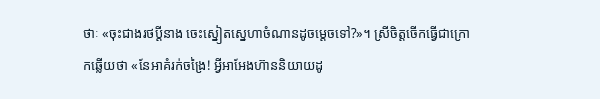ថាៈ «ចុះជាងរថប្ដីនាង ចេះស្នៀតស្នេហាចំណានដូចម្ដេចទៅ?»។ ស្រីចិត្ដចើកធ្វើជាក្រោ
កឆ្លើយថា «នែអាគំរក់ចង្រៃ! អ្វីអាអែងហ៊ាននិយាយដូ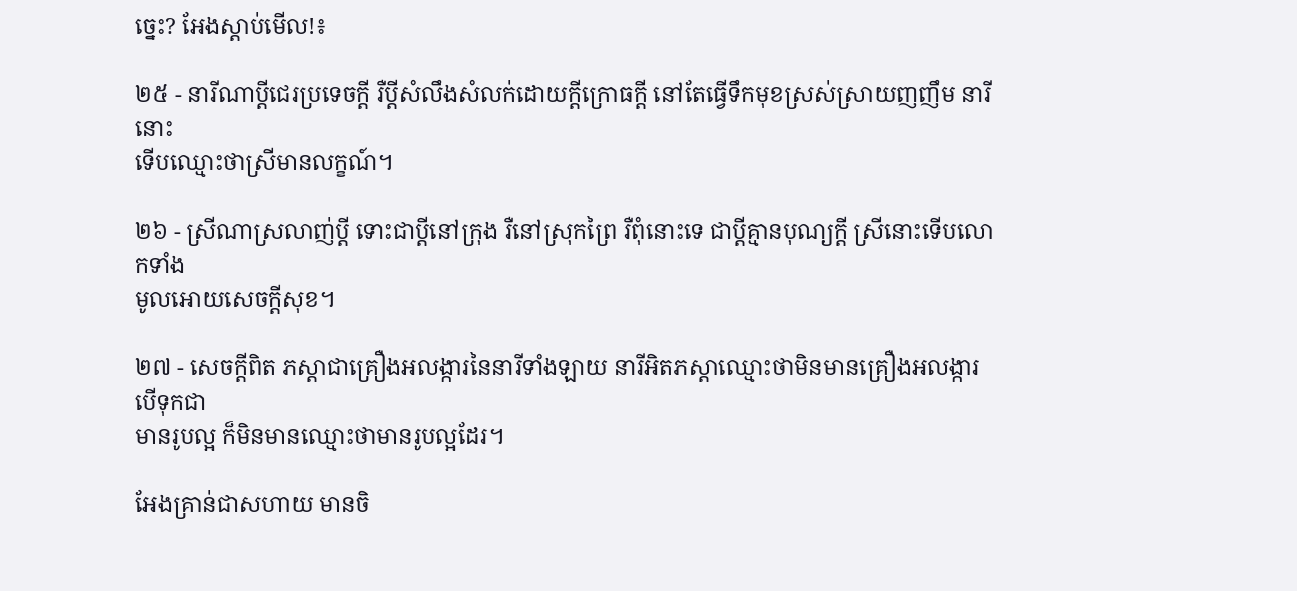ច្នេះ? អែងស្ដាប់មើល!៖

២៥ - នារីណាប្ដីជេរប្រទេចក្ដី រឺប្ដីសំលឹងសំលក់ដោយក្ដីក្រោធក្ដី នៅតែធ្វើទឹកមុខស្រស់ស្រាយញញឹម នារីនោះ
ទើបឈ្មោះថាស្រីមានលក្ខណ៍។

២៦ - ស្រីណាស្រលាញ់ប្ដី ទោះជាប្ដីនៅក្រុង រឺនៅស្រុកព្រៃ រឺពុំនោះទេ ជាប្ដីគ្មានបុណ្យក្ដី ស្រីនោះទើបលោកទាំង
មូលអោយសេចក្ដីសុខ។

២៧ - សេចក្ដីពិត ភស្ដាជាគ្រឿងអលង្ការនៃនារីទាំងឡាយ នារីអិតភស្ដាឈ្មោះថាមិនមានគ្រឿងអលង្ការ បើទុកជា
មានរូបល្អ ក៏មិនមានឈ្មោះថាមានរូបល្អដែរ។

អែងគ្រាន់ជាសហាយ មានចិ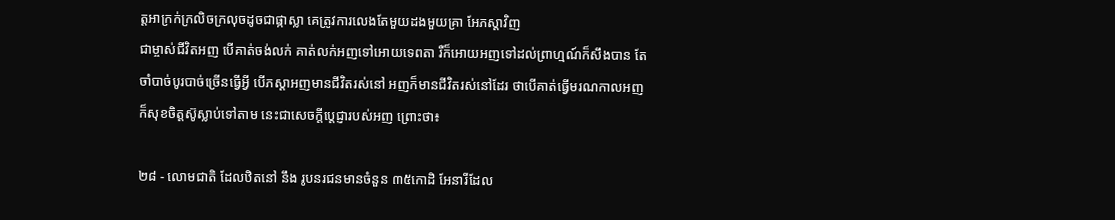ត្ដអាក្រក់ក្រលិចក្រលុចដូចជាផ្កាស្លា គេត្រូវការលេងតែមួយដងមួយគ្រា អែភស្ដាវិញ
ជាម្ចាស់ជីវិតអញ បើគាត់ចង់លក់ គាត់លក់អញទៅអោយទេពតា រឺក៏អោយអញទៅដល់ព្រាហ្មណ៍ក៏សឹងបាន តែ
ចាំបាច់បូរបាច់ច្រើនធ្វើអ្វី បើភស្ដាអញមានជីវិតរស់នៅ អញក៏មានជីវិតរស់នៅដែរ ថាបើគាត់ធ្វើមរណកាលអញ
ក៏សុខចិត្ដស៊ូស្លាប់ទៅតាម នេះជាសេចក្ដីប្ដេជ្ញារបស់អញ ព្រោះថា៖

២៨ - លោមជាតិ ដែលឋិតនៅ នឹង រូបនរជនមានចំនួន ៣៥កោដិ អែនារីដែល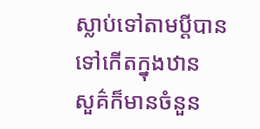ស្លាប់ទៅតាមប្ដីបានទៅកើតក្នុងឋាន
សួគ៌ក៏មានចំនួន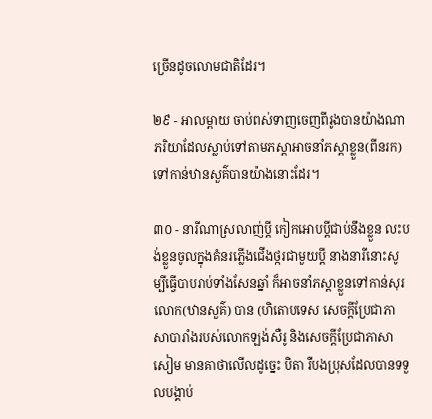ច្រើនដូចលោមជាតិដែរ។

២៩ - អាលម្ពាយ ចាប់ពស់ទាញចេញពីរូងបានយ៉ាងណា ភរិយាដែលស្លាប់ទៅតាមភស្ដាអាចនាំភស្ដាខ្លួន(ពីនរក)
ទៅកាន់ឋានសួគ៌បានយ៉ាងនោះដែរ។

៣០ - នារីណាស្រលាញ់ប្ដី កៀកអោបប្ដីជាប់នឹងខ្លួន លះបង់ខ្លួនចូលក្នុងគំនរភ្លើងជើងថ្ករជាមួយប្ដី នាងនារីនោះសូ
ម្បីធ្វើបាបរាប់ទាំងសែនឆ្នាំ ក៏អាចនាំភស្ដាខ្លួនទៅកាន់សុរលោក(ឋានសួគ៌) បាន (ហិតោបទេស សេចក្ដីប្រែជាភា
សាបារាំងរបស់លោកឡង់សឺរូ និងសេចក្ដីប្រែជាភាសាសៀម មានគាថាលើលដូច្នេះ បិតា រឺបងប្រុសដែលបានទទួ
លបង្គាប់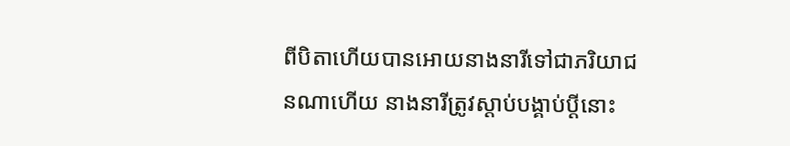ពីបិតាហើយបានអោយនាងនារីទៅជាភរិយាជនណាហើយ នាងនារីត្រូវស្ដាប់បង្គាប់ប្ដីនោះ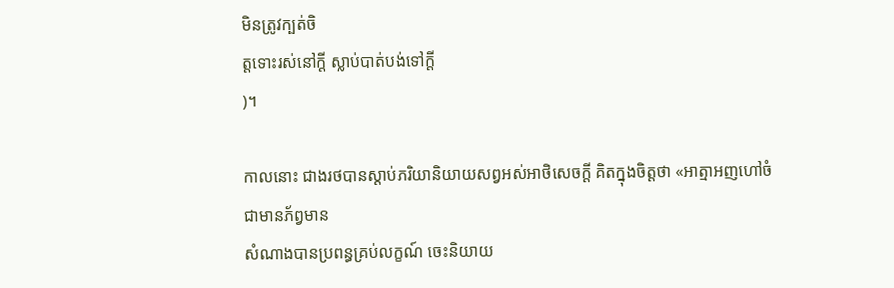មិនត្រូវក្បត់ចិ
ត្ដទោះរស់នៅក្ដី ស្លាប់បាត់បង់ទៅក្ដី
)។

កាលនោះ ជាងរថបានស្ដាប់ភរិយានិយាយសព្វអស់អាថិសេចក្ដី គិតក្នុងចិត្ដថា «អាត្មាអញហៅចំជាមានភ័ព្វមាន
សំណាងបានប្រពន្ធគ្រប់លក្ខណ៍ ចេះនិយាយ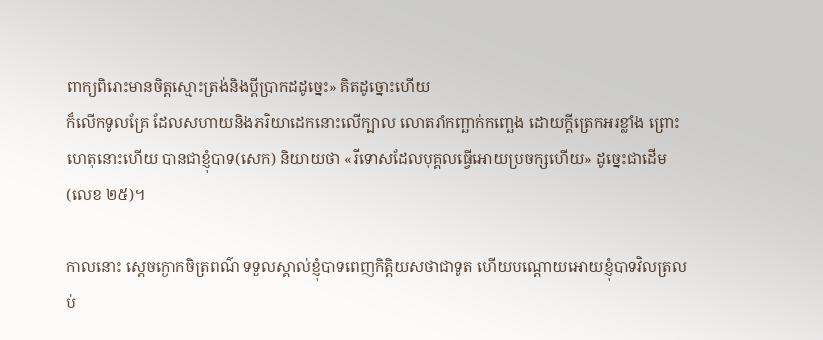ពាក្យពិរោះមានចិត្ដស្មោះត្រង់និងប្ដីប្រាកដដូច្នេះ» គិតដូច្នោះហើយ
ក៏លើកទូលគ្រែ ដែលសហាយនិងភរិយាដេកនោះលើក្បាល លោតរាំកញ្ឆាក់កញ្ឆេង ដោយក្ដីត្រេកអរខ្លាំង ព្រោះ
ហេតុនោះហើយ បានជាខ្ញុំបាទ(សេក) និយាយថា «រីទោសដែលបុគ្គលធ្វើអោយប្រចក្សហើយ» ដូច្នេះជាដើម
(លេខ ២៥)។

កាលនោះ ស្ដេចក្ងោកចិត្រពណ៌ ទទួលស្គាល់ខ្ញុំបាទពេញកិត្ដិយសថាជាទូត ហើយបណ្ដោយអោយខ្ញុំបាទវិលត្រល
ប់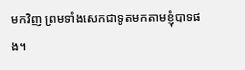មកវិញ ព្រមទាំងសេកជាទូតមកតាមខ្ញុំបាទផង។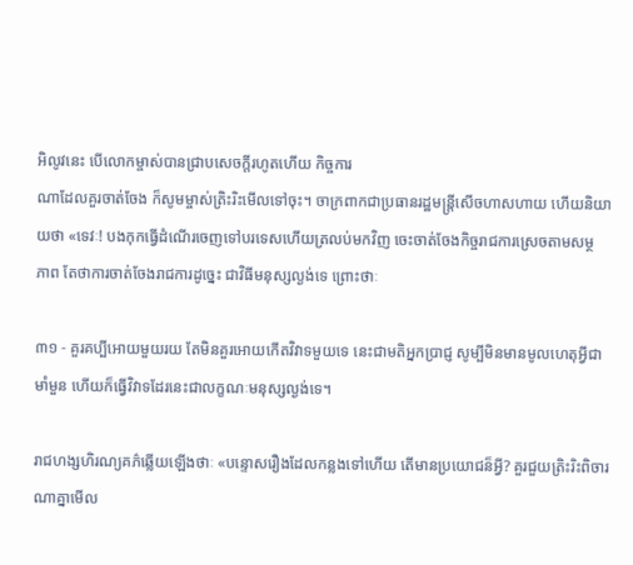អិលូវនេះ បើលោកម្ចាស់បានជ្រាបសេចក្ដីរហូតហើយ កិច្ចការ
ណាដែលគួរចាត់ចែង ក៏សូមម្ចាស់ត្រិះរិះមើលទៅចុះ។ ចាក្រពាកជាប្រធានរដ្ឋមន្រ្ដីសើចហាសហាយ ហើយនិយា
យថា «ទេវៈ! បងកុកធ្វើដំណើរចេញទៅបរទេសហើយត្រលប់មកវិញ ចេះចាត់ចែងកិច្ចរាជការស្រេចតាមសម្ថ
ភាព តែថាការចាត់ចែងរាជការដូច្នេះ ជាវិធីមនុស្សល្ងង់ទេ ព្រោះថាៈ

៣១ - គួរគប្បីអោយមួយរយ តែមិនគួរអោយកើតវិវាទមួយទេ នេះជាមតិអ្នកប្រាជ្ញ សូម្បីមិនមានមូលហេតុអ្វីជា
មាំមួន ហើយក៏ធ្វើវិវាទដែរនេះជាលក្ខណៈមនុស្សល្ងង់ទេ។

រាជហង្សហិរណ្យគភ៌ឆ្លើយឡើងថាៈ «បន្ទោសរឿងដែលកន្លងទៅហើយ តើមានប្រយោជន៏អ្វី? គួរជួយត្រិះរិះពិចារ
ណាគ្នាមើល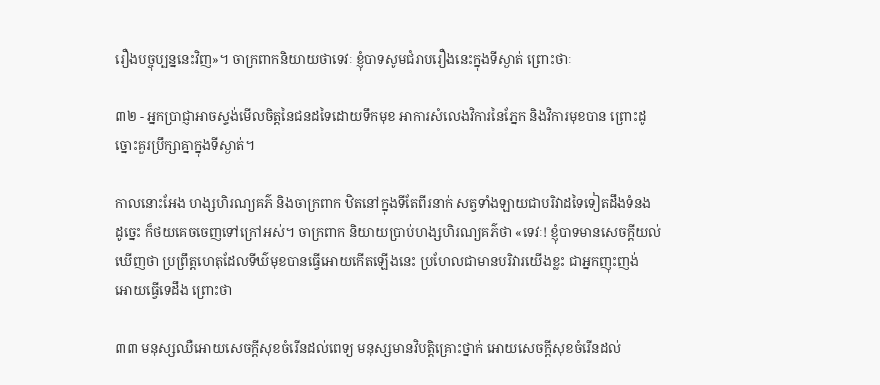រឿងបច្ចុប្បន្ននេះវិញ»។ ចាក្រពាកនិយាយថាទេវៈ ខ្ញុំបាទសូមជំរាបរឿងនេះក្នុងទីស្ងាត់ ព្រោះថាៈ

៣២ - អ្នកប្រាជ្ញាអាចស្ទង់មើលចិត្ដនៃជនដទៃដោយទឹកមុខ អាការសំលេងវិការនៃភ្នែក និងវិការមុខបាន ព្រោះដូ
ច្នោះគួរប្រឹក្សាគ្នាក្នុងទីស្ងាត់។

កាលនោះអែង ហង្សហិរណ្យគភ៌ និងចាក្រពាក ឋិតនៅក្នុងទីតែពីរនាក់ សត្វទាំងឡាយជាបរិវាដទៃទៀតដឹងទំនង
ដូច្នេះ ក៏ថយគេចចេញទៅក្រៅអស់។ ចាក្រពាក និយាយប្រាប់ហង្សហិរណ្យគភ៌ថា «ទេវៈ! ខ្ញុំបាទមានសេចក្ដីយល់
ឃើញថា ប្រព្រឹត្ដហេតុដែលទីឃ៌មុខបានធ្វើអោយកើតឡើងនេះ ប្រហែលជាមានបរិវារយើងខ្លះ ជាអ្នកញុះញង់
អោយធ្វើទេដឹង ព្រោះថា

៣៣ មនុស្សឈឺអោយសេចក្ដីសុខចំរើនដល់ពេទ្យ មនុស្សមានវិបត្ដិគ្រោះថ្នាក់ អោយសេចក្ដីសុខចំរើនដល់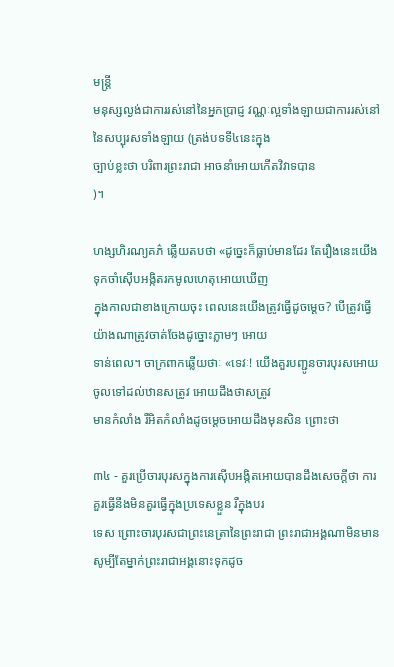មន្រ្ដី
មនុស្សល្ងង់ជាការរស់នៅនៃអ្នកប្រាជ្ញ វណ្ណៈល្អទាំងឡាយជាការរស់នៅនៃសប្បុរសទាំងឡាយ (ត្រង់បទទី៤នេះក្នុង
ច្បាប់ខ្លះថា បរិពារព្រះរាជា អាចនាំអោយកើតវិវាទបាន
)។

ហង្សហិរណ្យគភ៌ ឆ្លើយតបថា «ដូច្នេះក៏ធ្លាប់មានដែរ តែរឿងនេះយើងទុកចាំស៊ើបអង្កិតរកមូលហេតុអោយឃើញ
ក្នុងកាលជាខាងក្រោយចុះ ពេលនេះយើងត្រូវធ្វើដូចម្ដេច? បើត្រូវធ្វើយ៉ាងណាត្រូវចាត់ចែងដូច្នោះភ្លាមៗ អោយ
ទាន់ពេល។ ចាក្រពាកឆ្លើយថាៈ «ទេវៈ! យើងគួរបញ្ជូនចារបុរសអោយចូលទៅដល់ឋានសត្រូវ អោយដឹងថាសត្រូវ
មានកំលាំង រឺអិតកំលាំងដូចម្ដេចអោយដឹងមុនសិន ព្រោះថា

៣៤ - គួរប្រើចារបុរសក្នុងការស៊ើបអង្កិតអោយបានដឹងសេចក្ដីថា ការគួរធ្វើនឹងមិនគួរធ្វើក្នុងប្រទេសខ្លួន រឺក្នុងបរ
ទេស ព្រោះចារបុរសជាព្រះនេត្រានៃព្រះរាជា ព្រះរាជាអង្គណាមិនមានសូម្បីតែម្នាក់ព្រះរាជាអង្គនោះទុកដូច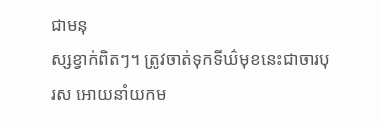ជាមនុ
ស្សខ្វាក់ពិតៗ។ ត្រូវចាត់ទុកទីឃ៌មុខនេះជាចារបុរស អោយនាំយកម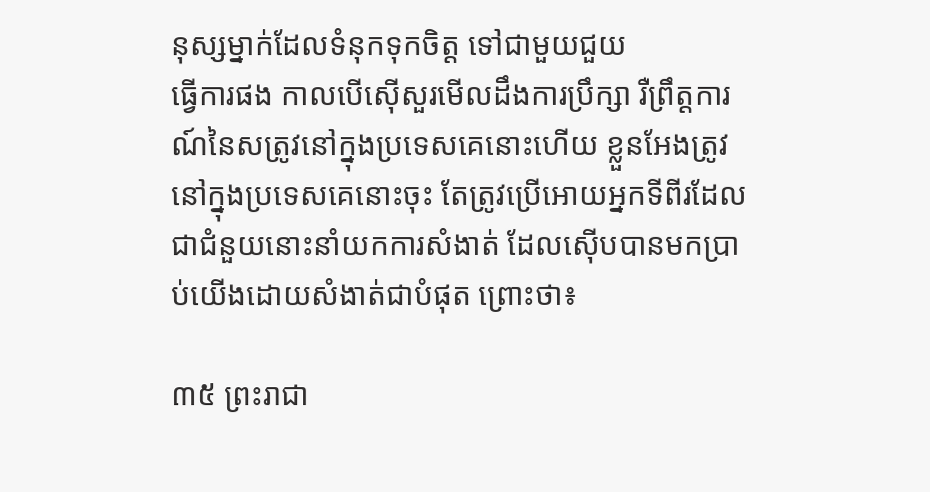នុស្សម្នាក់ដែលទំនុកទុកចិត្ដ ទៅជាមួយជួយ
ធ្វើការផង កាលបើស៊ើសួរមើលដឹងការប្រឹក្សា រឺព្រឹត្ដការណ៍នៃសត្រូវនៅក្នុងប្រទេសគេនោះហើយ ខ្លួនអែងត្រូវ
នៅក្នុងប្រទេសគេនោះចុះ តែត្រូវប្រើអោយអ្នកទីពីរដែលជាជំនួយនោះនាំយកការសំងាត់ ដែលស៊ើបបានមកប្រា
ប់យើងដោយសំងាត់ជាបំផុត ព្រោះថា៖

៣៥ ព្រះរាជា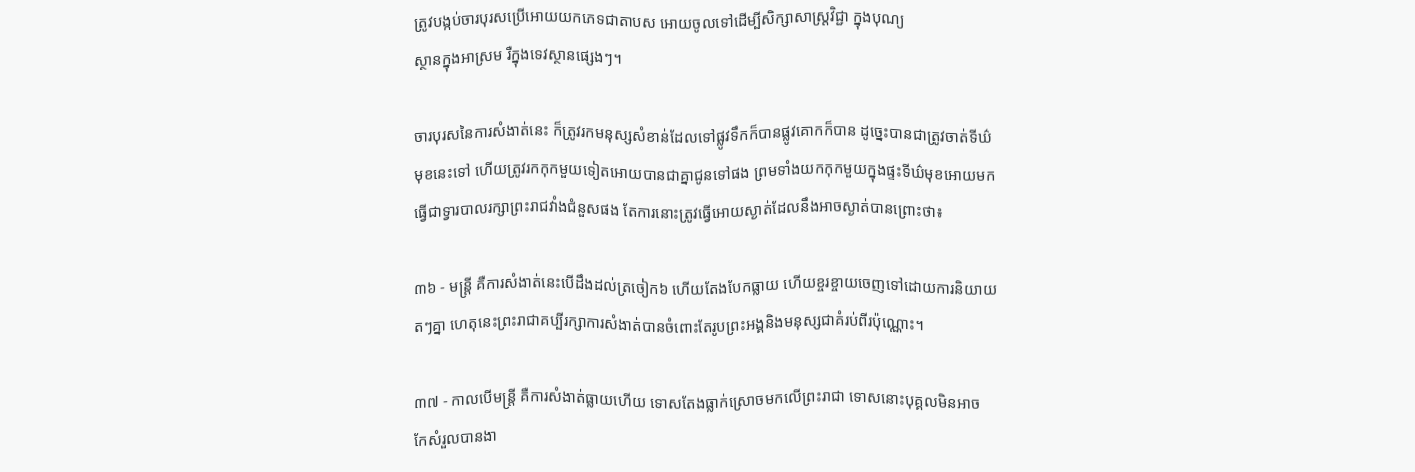ត្រូវបង្កប់ចារបុរសប្រើអោយយកភេទជាតាបស អោយចូលទៅដើម្បីសិក្សាសាស្រ្ដវិជ្ជា ក្នុងបុណ្យ
ស្ថានក្នុងអាស្រម រឺក្នុងទេវស្ថានផ្សេងៗ។

ចារបុរសនៃការសំងាត់នេះ ក៏ត្រូវរកមនុស្សសំខាន់ដែលទៅផ្លូវទឹកក៏បានផ្លូវគោកក៏បាន ដូច្នេះបានជាត្រូវចាត់ទីឃ៌
មុខនេះទៅ ហើយត្រូវរកកុកមួយទៀតអោយបានជាគ្នាជូនទៅផង ព្រមទាំងយកកុកមួយក្នុងផ្ទះទីឃ៌មុខអោយមក
ធ្វើជាទ្វារបាលរក្សាព្រះរាជវាំងជំនួសផង តែការនោះត្រូវធ្វើអោយស្ងាត់ដែលនឹងអាចស្ងាត់បានព្រោះថា៖

៣៦ - មន្រ្ដី គឺការសំងាត់នេះបើដឹងដល់ត្រចៀក៦ ហើយតែងបែកធ្លាយ ហើយខ្ចរខ្ចាយចេញទៅដោយការនិយាយ
តៗគ្នា ហេតុនេះព្រះរាជាគប្បីរក្សាការសំងាត់បានចំពោះតែរូបព្រះអង្គនិងមនុស្សជាគំរប់ពីរប៉ុណ្ណោះ។

៣៧ - កាលបើមន្រ្ដី គឺការសំងាត់ធ្លាយហើយ ទោសតែងធ្លាក់ស្រោចមកលើព្រះរាជា ទោសនោះបុគ្គលមិនអាច
កែសំរួលបានងា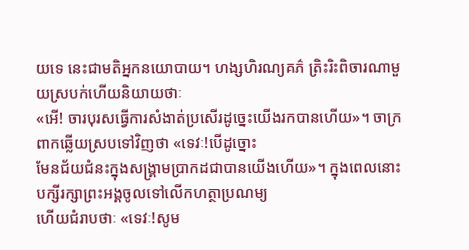យទេ នេះជាមតិអ្នកនយោបាយ។ ហង្សហិរណ្យគភ៌ ត្រិះរិះពិចារណាមួយស្របក់ហើយនិយាយថាៈ
«អើ! ចារបុរសធ្វើការសំងាត់ប្រសើរដូច្នេះយើងរកបានហើយ»។ ចាក្រពាកឆ្លើយស្របទៅវិញថា «ទេវៈ!បើដូច្នោះ
មែនជ័យជំនះក្នុងសង្រ្គាមប្រាកដជាបានយើងហើយ»។ ក្នុងពេលនោះបក្សីរក្សាព្រះអង្គចូលទៅលើកហត្ថាប្រណម្យ
ហើយជំរាបថាៈ «ទេវៈ!សូម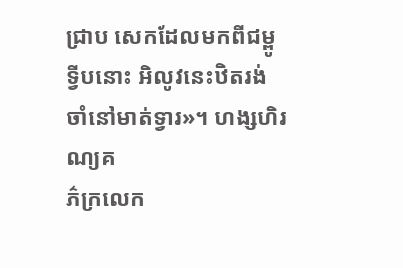ជ្រាប សេកដែលមកពីជម្ពូទ្វីបនោះ អិលូវនេះឋិតរង់ចាំនៅមាត់ទ្វារ»។ ហង្សហិរណ្យគ
ភ៌ក្រលេក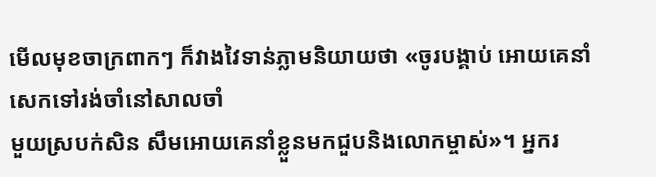មើលមុខចាក្រពាកៗ ក៏វាងវៃទាន់ភ្លាមនិយាយថា «ចូរបង្គាប់ អោយគេនាំសេកទៅរង់ចាំនៅសាលចាំ
មួយស្របក់សិន សឹមអោយគេនាំខ្លួនមកជួបនិងលោកម្ចាស់»។ អ្នករ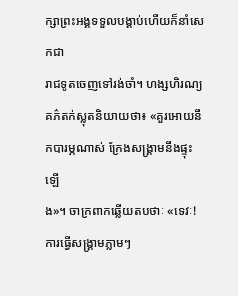ក្សាព្រះអង្គទទួលបង្គាប់ហើយក៏នាំសេកជា
រាជទូតចេញទៅរង់ចាំ។ ហង្សហិរណ្យគភ៌តក់ស្លុតនិយាយថា៖ «គួរអោយនឹកបារម្ភណាស់ ក្រែងសង្រ្គាមនឹងផ្ទុះឡើ
ង»។ ចាក្រពាកឆ្លើយតបថាៈ «ទេវៈ!ការធ្វើសង្រ្គាមភ្លាមៗ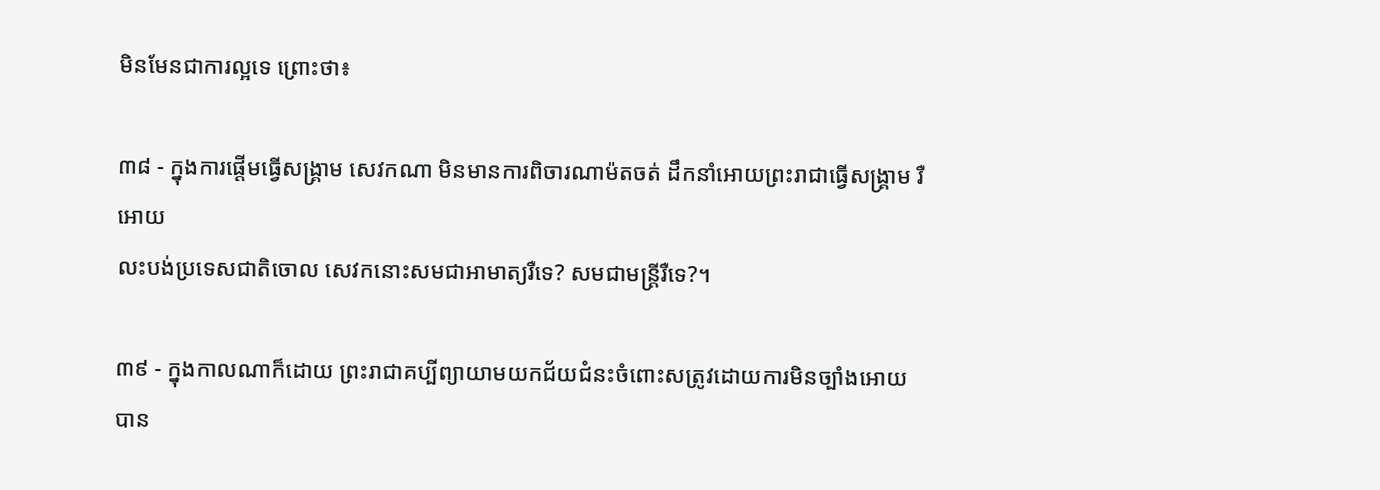មិនមែនជាការល្អទេ ព្រោះថា៖

៣៨ - ក្នុងការផ្ដើមធ្វើសង្រ្គាម សេវកណា មិនមានការពិចារណាម៉តចត់ ដឹកនាំអោយព្រះរាជាធ្វើសង្រ្គាម រឺអោយ
លះបង់ប្រទេសជាតិចោល សេវកនោះសមជាអាមាត្យរឺទេ? សមជាមន្រ្ដីរឺទេ?។

៣៩ - ក្នុងកាលណាក៏ដោយ ព្រះរាជាគប្បីព្យាយាមយកជ័យជំនះចំពោះសត្រូវដោយការមិនច្បាំងអោយបាន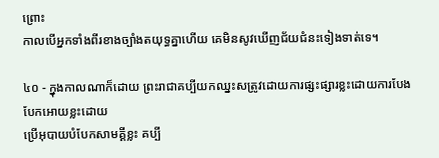ព្រោះ
កាលបើអ្នកទាំងពីរខាងច្បាំងតយុទ្ធគ្នាហើយ គេមិនសូវឃើញជ័យជំនះទៀងទាត់ទេ។

៤០ - ក្នុងកាលណាក៏ដោយ ព្រះរាជាគប្បីយកឈ្នះសត្រូវដោយការផ្សះផ្សារខ្លះដោយការបែងបែកអោយខ្លះដោយ
ប្រើអុបាយបំបែកសាមគ្គីខ្លះ គប្បី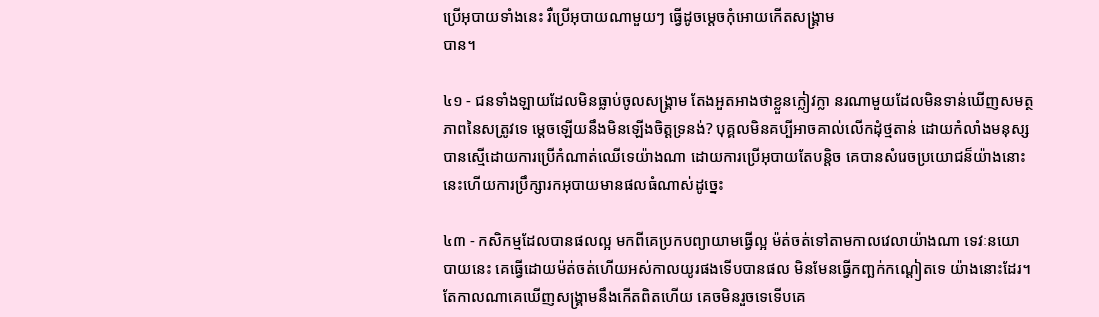ប្រើអុបាយទាំងនេះ រឺប្រើអុបាយណាមួយៗ ធ្វើដូចម្ដេចកុំអោយកើតសង្រ្គាម
បាន។

៤១ - ជនទាំងឡាយដែលមិនធ្លាប់ចូលសង្រ្គាម តែងអួតអាងថាខ្លួនក្លៀវក្លា នរណាមួយដែលមិនទាន់ឃើញសមត្ថ
ភាពនៃសត្រូវទេ ម្ដេចឡើយនឹងមិនឡើងចិត្ដទ្រនង់? បុគ្គលមិនគប្បីអាចគាល់លើកដុំថ្មតាន់ ដោយកំលាំងមនុស្ស
បានស្មើដោយការប្រើកំណាត់ឈើទេយ៉ាងណា ដោយការប្រើអុបាយតែបន្ដិច គេបានសំរេចប្រយោជន៏យ៉ាងនោះ
នេះហើយការប្រឹក្សារកអុបាយមានផលធំណាស់ដូច្នេះ

៤៣ - កសិកម្មដែលបានផលល្អ មកពីគេប្រកបព្យាយាមធ្វើល្អ ម៉ត់ចត់ទៅតាមកាលវេលាយ៉ាងណា ទេវៈនយោ
បាយនេះ គេធ្វើដោយម៉ត់ចត់ហើយអស់កាលយូរផងទើបបានផល មិនមែនធ្វើកញ្ឆក់កណ្ដៀតទេ យ៉ាងនោះដែរ។
តែកាលណាគេឃើញសង្រ្គាមនឹងកើតពិតហើយ គេចមិនរួចទេទើបគេ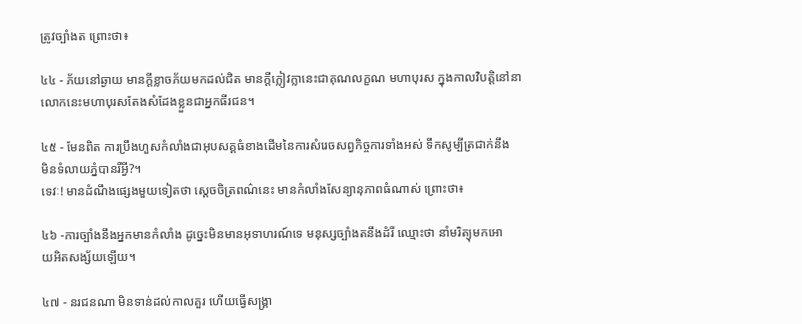ត្រូវច្បាំងត ព្រោះថា៖

៤៤ - ភ័យនៅឆ្ងាយ មានក្ដីខ្លាចភ័យមកដល់ជិត មានក្ដីក្លៀវក្លានេះជាគុណលក្ខណ មហាបុរស ក្នុងកាលវិបត្ដិនៅនា
លោកនេះមហាបុរសតែងសំដែងខ្លួនជាអ្នកធីរជន។

៤៥ - មែនពិត ការប្រឹងហួសកំលាំងជាអុបសគ្គធំខាងដើមនៃការសំរេចសព្វកិច្ចការទាំងអស់ ទឹកសូម្បីត្រជាក់នឹង
មិនទំលាយភ្នំបានរឺអ្វី?។
ទេវៈ! មានដំណឹងផ្សេងមួយទៀតថា ស្ដេចចិត្រពណ៌នេះ មានកំលាំងសែន្យានុភាពធំណាស់ ព្រោះថា៖

៤៦ -ការច្បាំងនឹងអ្នកមានកំលាំង ដូច្នេះមិនមានអុទាហរណ៍ទេ មនុស្សច្បាំងតនឹងដំរី ឈ្មោះថា នាំមរិត្យុមកអោ
យអិតសង្ស័យឡើយ។

៤៧ - នរជនណា មិនទាន់ដល់កាលគួរ ហើយធ្វើសង្រ្គា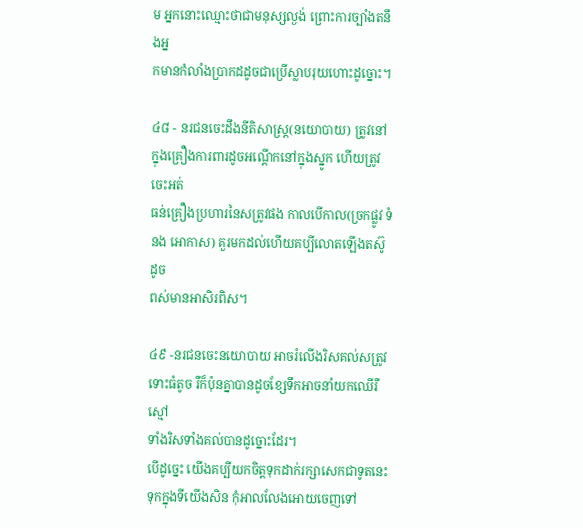ម អ្នកនោះឈ្មោះថាជាមនុស្សល្ងង់ ព្រោះការច្បាំងតនឹងអ្ន
កមានកំលាំងប្រាកដដូចជាប្រើស្លាបរុយហោះដូច្នោះ។

៤៨ - នរជនចេះដឹងនីតិសាស្រ្ដ(នយោបាយ) ត្រូវនៅក្នុងគ្រឿងការពារដូចអណ្ដើកនៅក្នុងស្នូក ហើយត្រូវចេះអត់
ធន់គ្រឿងប្រហារនៃសត្រូវផង កាលបើកាល(ច្រកផ្លូវ ទំនង អោកាស) គួរមកដល់ហើយគប្បីលោតឡើងតស៊ូដូច
ពស់មានអាសិរពិស។

៤៩ -នរជនចេះនយោបាយ អាចរំលើងរិសគល់សត្រូវទោះធំតូច រឺក៏ប៉ុនគ្នាបានដូចខ្សែទឹកអាចនាំយកឈើរឺស្មៅ
ទាំងរិសទាំងគល់បានដូច្នោះដែរ។
បើដូច្នេះ យើងគប្បីយកចិត្ដទុកដាក់រក្សាសេកជាទូតនេះទុកក្នុងទីយើងសិន កុំអាលលែងអោយចេញទៅ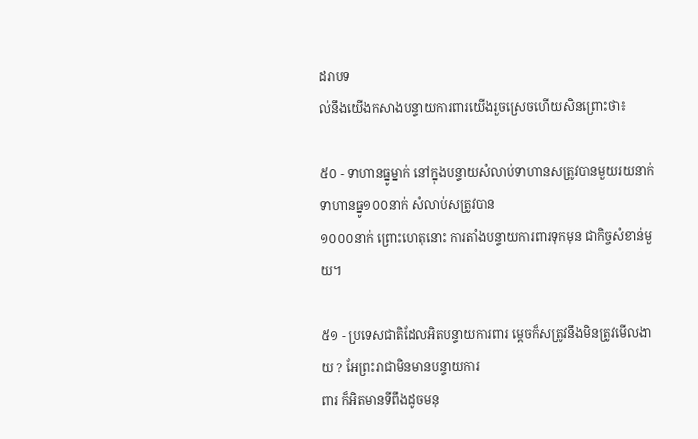ដរាបទ
ល់នឹងយើងកសាងបន្ទាយការពារយើងរួចស្រេចហើយសិនព្រោះថា៖

៥០ - ទាហានធ្នូម្នាក់ នៅក្នុងបន្ទាយសំលាប់ទាហានសត្រូវបានមួយរយនាក់ ទាហានធ្នូ១០០នាក់ សំលាប់សត្រូវបាន
១០០០នាក់ ព្រោះហេតុនោះ ការតាំងបន្ទាយការពារទុកមុន ជាកិច្ចសំខាន់មួយ។

៥១ - ប្រទេសជាតិដែលអិតបន្ទាយការពារ ម្ដេចក៏សត្រូវនឹងមិនត្រូវមើលងាយ ? អែព្រះរាជាមិនមានបន្ទាយការ
ពារ ក៏អិតមានទីពឹងដូចមនុ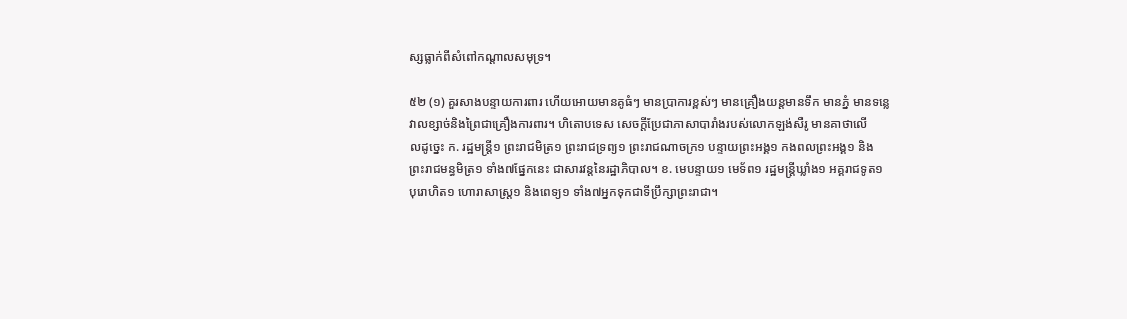ស្សធ្លាក់ពីសំពៅកណ្ដាលសមុទ្រ។

៥២ (១) គួរសាងបន្ទាយការពារ ហើយអោយមានគូធំៗ មានប្រាការខ្ពស់ៗ មានគ្រឿងយន្ដមានទឹក មានភ្នំ មានទន្លេ
វាលខ្សាច់និងព្រៃជាគ្រឿងការពារ។ ហិតោបទេស សេចក្ដីប្រែជាភាសាបារាំងរបស់លោកឡង់សឺរូ មានគាថាលើ
លដូច្នេះ ក. រដ្ឋមន្រ្ដី១ ព្រះរាជមិត្រ១ ព្រះរាជទ្រព្យ១ ព្រះរាជណាចក្រ១ បន្ទាយព្រះអង្គ១ កងពលព្រះអង្គ១ និង
ព្រះរាជមន្ធមិត្រ១ ទាំង៧ផ្នែកនេះ ជាសារវន្ដនៃរដ្ឋាភិបាល។ ខ. មេបន្ទាយ១ មេទ័ព១ រដ្ឋមន្រ្ដីឃ្លាំង១ អគ្គរាជទូត១
បុរោហិត១ ហោរាសាស្រ្ដ១ និងពេទ្យ១ ទាំង៧អ្នកទុកជាទីប្រឹក្សាព្រះរាជា។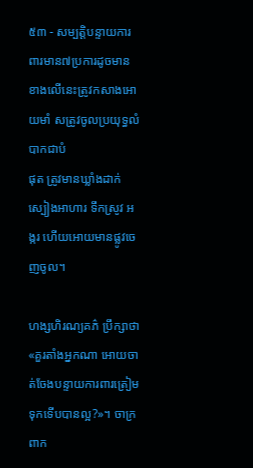៥៣ - សម្បត្ដិបន្ទាយការពារមាន៧ប្រការដូចមានខាងលើនេះត្រូវកសាងអោយមាំ សត្រូវចូលប្រយុទ្ធលំបាកជាបំ
ផុត ត្រូវមានឃ្លាំងដាក់ស្បៀងអាហារ ទឹកស្រូវ អង្ករ ហើយអោយមានផ្លូវចេញចូល។

ហង្សហិរណ្យគភ៌ ប្រឹក្សាថា «គួរតាំងអ្នកណា អោយចាត់ចែងបន្ទាយការពារត្រៀមទុកទើបបានល្អ?»។ ចាក្រពាក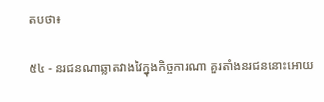តបថា៖

៥៤ - នរជនណាឆ្លាតវាងវៃក្នុងកិច្ចការណា គួរតាំងនរជននោះអោយ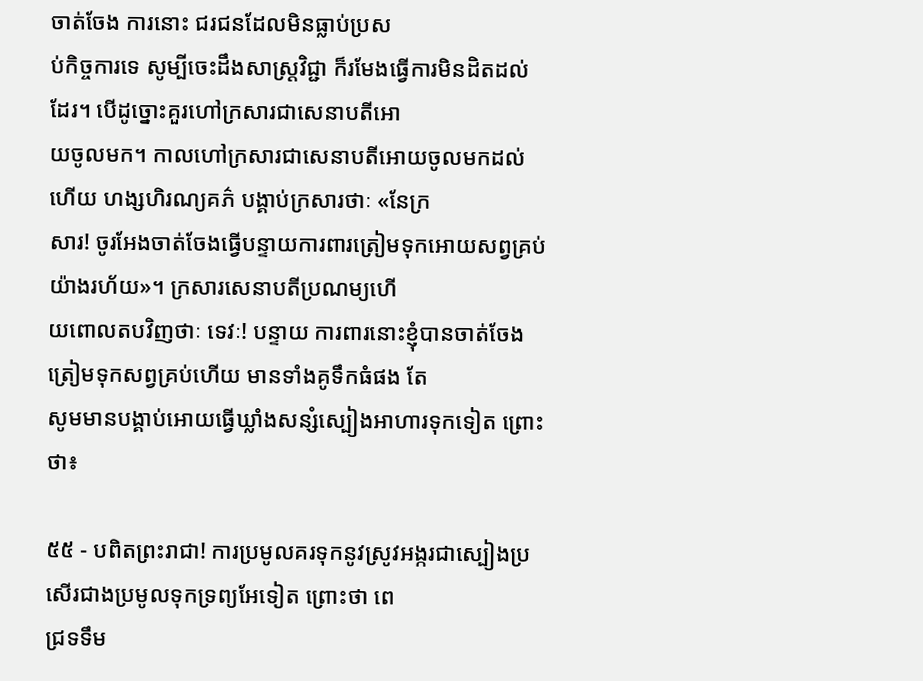ចាត់ចែង ការនោះ ជរជនដែលមិនធ្លាប់ប្រស
ប់កិច្ចការទេ សូម្បីចេះដឹងសាស្រ្ដវិជ្ជា ក៏រមែងធ្វើការមិនដិតដល់ដែរ។ បើដូច្នោះគួរហៅក្រសារជាសេនាបតីអោ
យចូលមក។ កាលហៅក្រសារជាសេនាបតីអោយចូលមកដល់ហើយ ហង្សហិរណ្យគភ៌ បង្គាប់ក្រសារថាៈ «នែក្រ
សារ! ចូរអែងចាត់ចែងធ្វើបន្ទាយការពារត្រៀមទុកអោយសព្វគ្រប់យ៉ាងរហ័យ»។ ក្រសារសេនាបតីប្រណម្យហើ
យពោលតបវិញថាៈ ទេវៈ! បន្ទាយ ការពារនោះខ្ញុំបានចាត់ចែងត្រៀមទុកសព្វគ្រប់ហើយ មានទាំងគូទឹកធំផង តែ
សូមមានបង្គាប់អោយធ្វើឃ្លាំងសន្សំស្បៀងអាហារទុកទៀត ព្រោះថា៖

៥៥ - បពិតព្រះរាជា! ការប្រមូលគរទុកនូវស្រូវអង្ករជាស្បៀងប្រសើរជាងប្រមូលទុកទ្រព្យអែទៀត ព្រោះថា ពេ
ជ្រទទឹម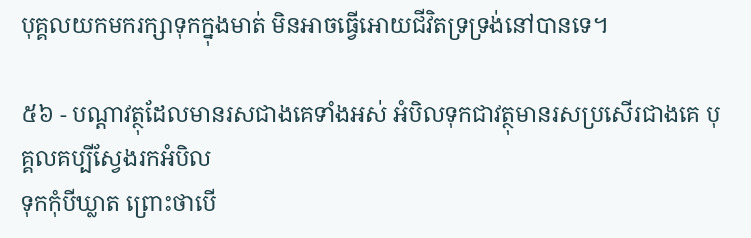បុគ្គលយកមករក្សាទុកក្នុងមាត់ មិនអាចធ្វើអោយជីវិតទ្រទ្រង់នៅបានទេ។

៥៦ - បណ្ដាវត្ថុដែលមានរសជាងគេទាំងអស់ អំបិលទុកជាវត្ថុមានរសប្រសើរជាងគេ បុគ្គលគប្បីស្វែងរកអំបិល
ទុកកុំបីឃ្លាត ព្រោះថាបើ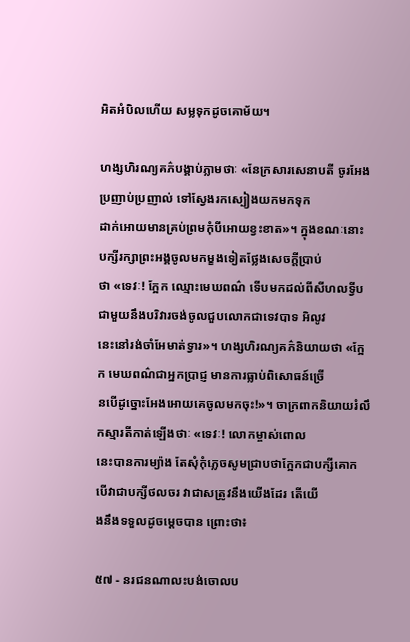អិតអំបិលហើយ សម្លទុកដូចគោម័យ។

ហង្សហិរណ្យគភ៌បង្គាប់ភ្លាមថាៈ «នែក្រសារសេនាបតី ចូរអែងប្រញាប់ប្រញាល់ ទៅស្វែងរកស្បៀងយកមកទុក
ដាក់អោយមានគ្រប់ព្រមកុំបីអោយខ្វះខាត»។ ក្នុងខណៈនោះ បក្សីរក្សាព្រះអង្គចូលមកម្ខងទៀតថ្លែងសេចក្ដីប្រាប់
ថា «ទេវៈ! ក្អែក ឈ្មោះមេឃពណ៌ ទើបមកដល់ពីសីហលទ្វីបជាមួយនឹងបរិវារចង់ចូលជួបលោកជាទេវបាទ អិលូវ
នេះនៅរង់ចាំអែមាត់ទ្វារ»។ ហង្សហិរណ្យគភ៌និយាយថា «ក្អែក មេឃពណ៌ជាអ្នកប្រាជ្ញ មានការធ្លាប់ពិសោធន៍ច្រើ
នបើដូច្នោះអែងអោយគេចូលមកចុះ!»។ ចាក្រពាកនិយាយរំលឹកស្មារតីកាត់ឡើងថាៈ «ទេវៈ! លោកម្ចាស់ពោល
នេះបានការម្យ៉ាង តែសុំកុំភ្លេចសូមជ្រាបថាក្អែកជាបក្សីគោក បើវាជាបក្សីថលចរ វាជាសត្រូវនឹងយើងដែរ តើយើ
ងនឹងទទួលដូចម្ដេចបាន ព្រោះថា៖

៥៧ - នរជនណាលះបង់ចោលប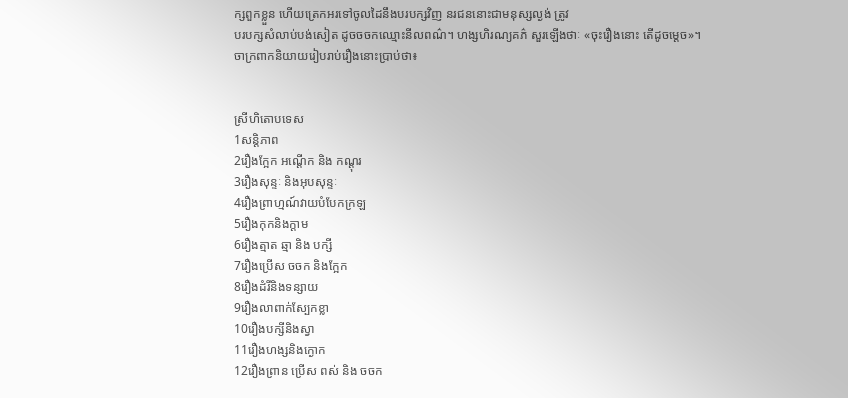ក្សពួកខ្លួន ហើយត្រេកអរទៅចូលដៃនឹងបរបក្សវិញ នរជននោះជាមនុស្សល្ងង់ ត្រូវ
បរបក្សសំលាប់បង់សៀត ដូចចចកឈ្មោះនីលពណ៌។ ហង្សហិរណ្យគភ៌ សួរឡើងថាៈ «ចុះរឿងនោះ តើដូចម្ដេច»។
ចាក្រពាកនិយាយរៀបរាប់រឿងនោះប្រាប់ថា៖


ស្រីហិតោបទេស
1សន្ដិភាព
2រឿងក្អែក អណ្ដើក និង កណ្ដុរ
3រឿងសុន្ទៈ និងអុបសុន្ទៈ
4រឿងព្រាហ្មណ៍វាយបំបែកក្រឡ
5រឿងកុកនិងក្ដាម
6រឿងត្មាត ឆ្មា និង បក្សី
7រឿងប្រើស ចចក និងក្អែក
8រឿងដំរីនិងទន្សាយ
9រឿងលាពាក់ស្បែកខ្លា
10រឿងបក្សីនិងស្វា
11រឿងហង្សនិងក្ងោក
12រឿងព្រាន ប្រើស ពស់ និង ចចក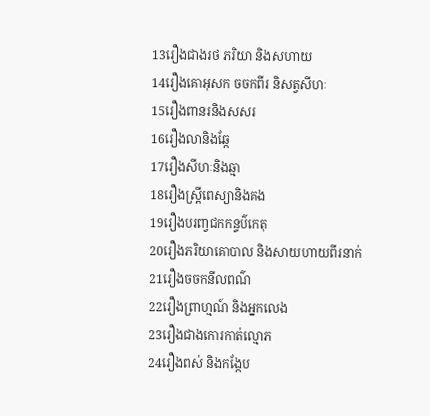13រឿងជាងរថ ភរិយា និងសហាយ
14រឿងគោអុសក ចចកពីរ និសត្វសីហៈ
15រឿងពានរនិងសសរ
16រឿងលានិងឆ្កែ
17រឿងសីហៈនិងឆ្មា
18រឿងស្រ្តីពេស្យានិងគង
19រឿងបរញ្វជកកន្ទប៌កេតុ
20រឿងភរិយាគោបាល និងសាយហាយពីរនាក់
21រឿងចចកនីលពណ៌
22រឿងព្រាហ្មណ៍ និងអ្នកលេង
23រឿងជាងកោរកាត់ល្មោភ
24រឿងពស់ និងកង្កែប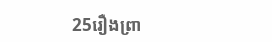25រឿងព្រា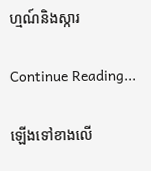ហ្មណ៍និងស្ការ

Continue Reading...

ឡើងទៅខាងលើ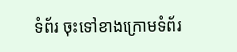ទំព័រ ចុះទៅខាងក្រោមទំព័រ